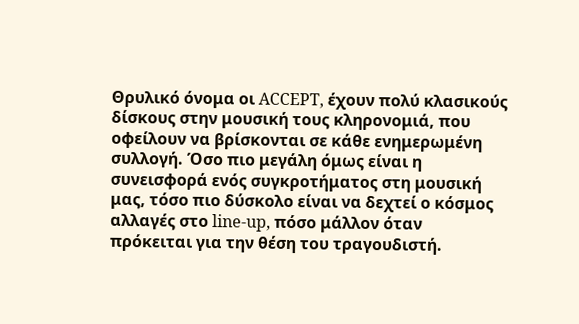Θρυλικό όνομα οι ACCEPT, έχουν πολύ κλασικούς δίσκους στην μουσική τους κληρονομιά, που οφείλουν να βρίσκονται σε κάθε ενημερωμένη συλλογή. Όσο πιο μεγάλη όμως είναι η συνεισφορά ενός συγκροτήματος στη μουσική μας, τόσο πιο δύσκολο είναι να δεχτεί ο κόσμος αλλαγές στο line-up, πόσο μάλλον όταν πρόκειται για την θέση του τραγουδιστή.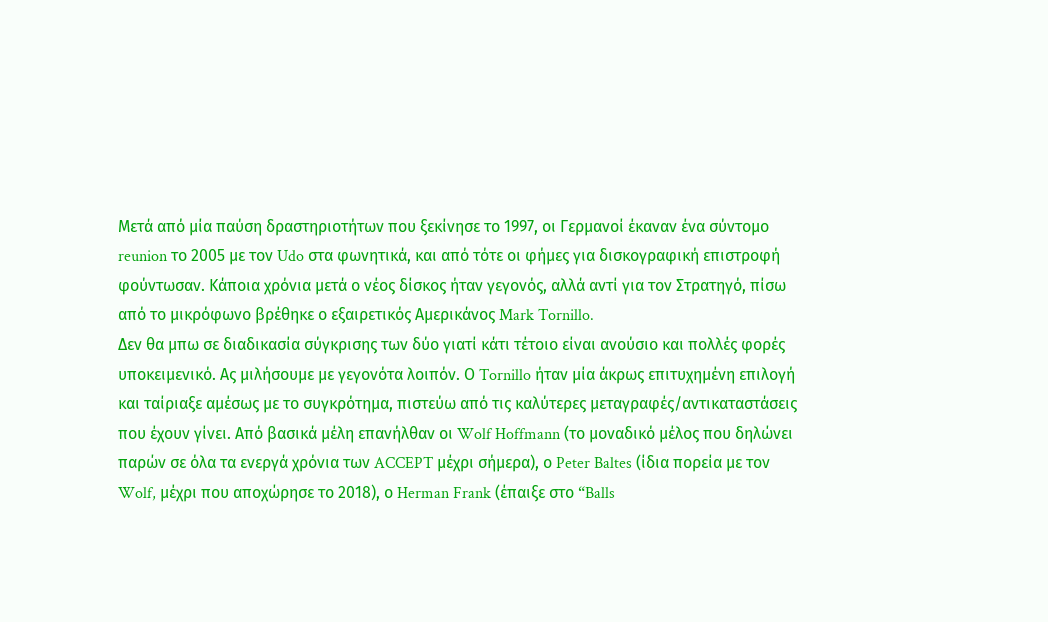Μετά από μία παύση δραστηριοτήτων που ξεκίνησε το 1997, οι Γερμανοί έκαναν ένα σύντομο reunion το 2005 με τον Udo στα φωνητικά, και από τότε οι φήμες για δισκογραφική επιστροφή φούντωσαν. Κάποια χρόνια μετά ο νέος δίσκος ήταν γεγονός, αλλά αντί για τον Στρατηγό, πίσω από το μικρόφωνο βρέθηκε ο εξαιρετικός Αμερικάνος Mark Tornillo.
Δεν θα μπω σε διαδικασία σύγκρισης των δύο γιατί κάτι τέτοιο είναι ανούσιο και πολλές φορές υποκειμενικό. Ας μιλήσουμε με γεγονότα λοιπόν. Ο Tornillo ήταν μία άκρως επιτυχημένη επιλογή και ταίριαξε αμέσως με το συγκρότημα, πιστεύω από τις καλύτερες μεταγραφές/αντικαταστάσεις που έχουν γίνει. Από βασικά μέλη επανήλθαν οι Wolf Hoffmann (το μοναδικό μέλος που δηλώνει παρών σε όλα τα ενεργά χρόνια των ACCEPT μέχρι σήμερα), ο Peter Baltes (ίδια πορεία με τον Wolf, μέχρι που αποχώρησε το 2018), ο Herman Frank (έπαιξε στο “Balls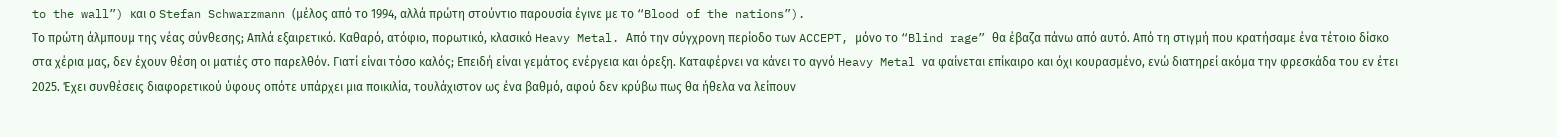to the wall”) και ο Stefan Schwarzmann (μέλος από το 1994, αλλά πρώτη στούντιο παρουσία έγινε με το “Blood of the nations”).
Το πρώτη άλμπουμ της νέας σύνθεσης; Απλά εξαιρετικό. Καθαρό, ατόφιο, πορωτικό, κλασικό Heavy Metal. Από την σύγχρονη περίοδο των ACCEPT, μόνο το “Blind rage” θα έβαζα πάνω από αυτό. Από τη στιγμή που κρατήσαμε ένα τέτοιο δίσκο στα χέρια μας, δεν έχουν θέση οι ματιές στο παρελθόν. Γιατί είναι τόσο καλός; Επειδή είναι γεμάτος ενέργεια και όρεξη. Καταφέρνει να κάνει το αγνό Heavy Metal να φαίνεται επίκαιρο και όχι κουρασμένο, ενώ διατηρεί ακόμα την φρεσκάδα του εν έτει 2025. Έχει συνθέσεις διαφορετικού ύφους οπότε υπάρχει μια ποικιλία, τουλάχιστον ως ένα βαθμό, αφού δεν κρύβω πως θα ήθελα να λείπουν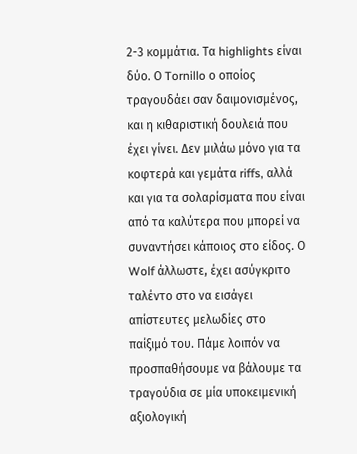2-3 κομμάτια. Τα highlights είναι δύο. Ο Tornillo ο οποίος τραγουδάει σαν δαιμονισμένος, και η κιθαριστική δουλειά που έχει γίνει. Δεν μιλάω μόνο για τα κοφτερά και γεμάτα riffs, αλλά και για τα σολαρίσματα που είναι από τα καλύτερα που μπορεί να συναντήσει κάποιος στο είδος. Ο Wolf άλλωστε, έχει ασύγκριτο ταλέντο στο να εισάγει απίστευτες μελωδίες στο παίξιμό του. Πάμε λοιπόν να προσπαθήσουμε να βάλουμε τα τραγούδια σε μία υποκειμενική αξιολογική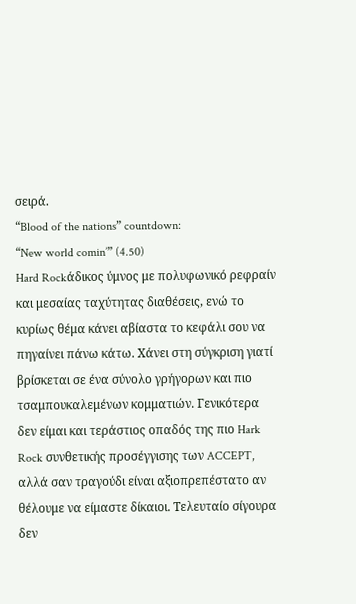σειρά.
“Blood of the nations” countdown:
“New world comin’” (4.50)
Hard Rockάδικος ύμνος με πολυφωνικό ρεφραίν και μεσαίας ταχύτητας διαθέσεις, ενώ το κυρίως θέμα κάνει αβίαστα το κεφάλι σου να πηγαίνει πάνω κάτω. Χάνει στη σύγκριση γιατί βρίσκεται σε ένα σύνολο γρήγορων και πιο τσαμπουκαλεμένων κομματιών. Γενικότερα δεν είμαι και τεράστιος οπαδός της πιο Hark Rock συνθετικής προσέγγισης των ACCEPT, αλλά σαν τραγούδι είναι αξιοπρεπέστατο αν θέλουμε να είμαστε δίκαιοι. Τελευταίο σίγουρα δεν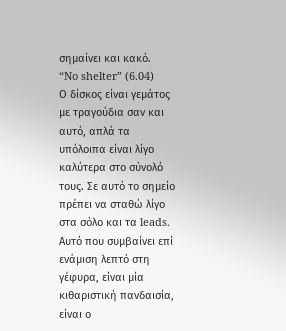σημαίνει και κακό.
“No shelter” (6.04)
Ο δίσκος είναι γεμάτος με τραγούδια σαν και αυτό, απλά τα υπόλοιπα είναι λίγο καλύτερα στο σύνολό τους. Σε αυτό το σημείο πρέπει να σταθώ λίγο στα σόλο και τα leads. Αυτό που συμβαίνει επί ενάμιση λεπτό στη γέφυρα, είναι μία κιθαριστική πανδαισία, είναι ο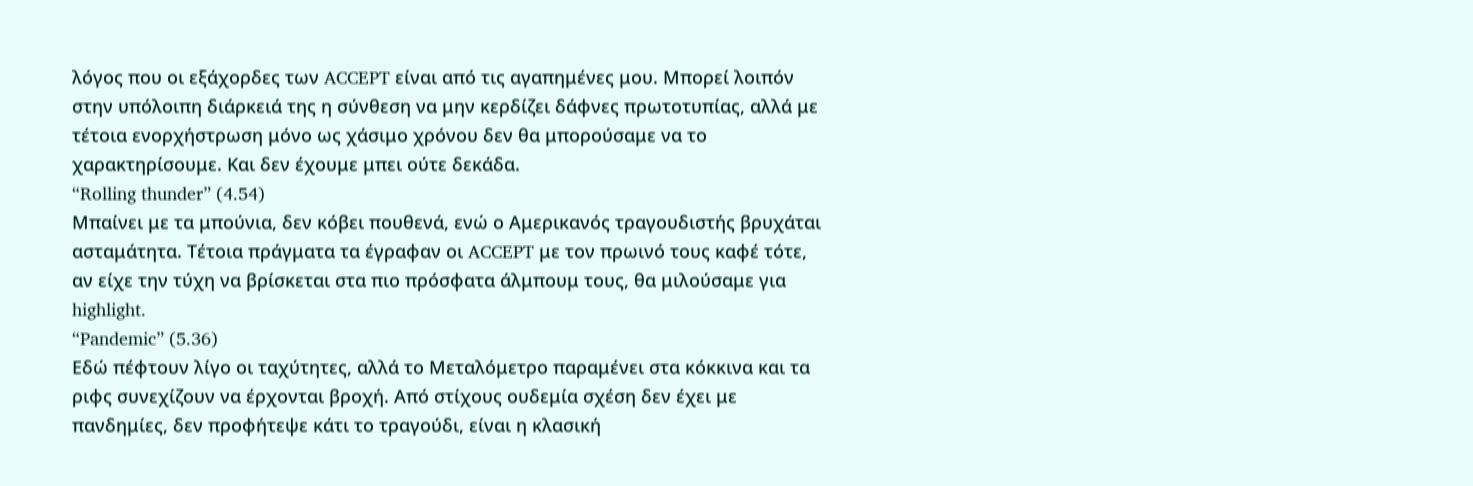λόγος που οι εξάχορδες των ACCEPT είναι από τις αγαπημένες μου. Μπορεί λοιπόν στην υπόλοιπη διάρκειά της η σύνθεση να μην κερδίζει δάφνες πρωτοτυπίας, αλλά με τέτοια ενορχήστρωση μόνο ως χάσιμο χρόνου δεν θα μπορούσαμε να το χαρακτηρίσουμε. Και δεν έχουμε μπει ούτε δεκάδα.
“Rolling thunder” (4.54)
Μπαίνει με τα μπούνια, δεν κόβει πουθενά, ενώ ο Αμερικανός τραγουδιστής βρυχάται ασταμάτητα. Τέτοια πράγματα τα έγραφαν οι ACCEPT με τον πρωινό τους καφέ τότε, αν είχε την τύχη να βρίσκεται στα πιο πρόσφατα άλμπουμ τους, θα μιλούσαμε για highlight.
“Pandemic” (5.36)
Εδώ πέφτουν λίγο οι ταχύτητες, αλλά το Μεταλόμετρο παραμένει στα κόκκινα και τα ριφς συνεχίζουν να έρχονται βροχή. Από στίχους ουδεμία σχέση δεν έχει με πανδημίες, δεν προφήτεψε κάτι το τραγούδι, είναι η κλασική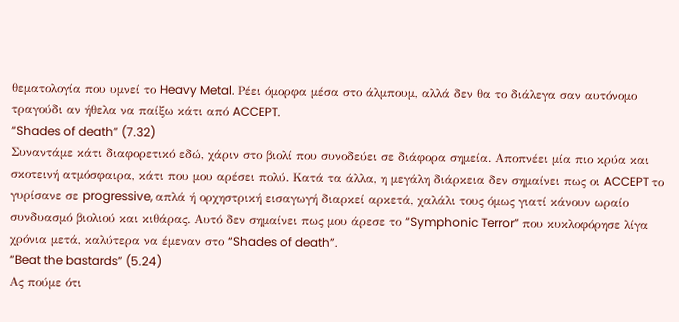θεματολογία που υμνεί το Heavy Metal. Ρέει όμορφα μέσα στο άλμπουμ, αλλά δεν θα το διάλεγα σαν αυτόνομο τραγούδι αν ήθελα να παίξω κάτι από ACCEPT.
“Shades of death” (7.32)
Συναντάμε κάτι διαφορετικό εδώ, χάριν στο βιολί που συνοδεύει σε διάφορα σημεία. Αποπνέει μία πιο κρύα και σκοτεινή ατμόσφαιρα, κάτι που μου αρέσει πολύ. Κατά τα άλλα, η μεγάλη διάρκεια δεν σημαίνει πως οι ACCEPT το γυρίσανε σε progressive, απλά ή ορχηστρική εισαγωγή διαρκεί αρκετά, χαλάλι τους όμως γιατί κάνουν ωραίο συνδυασμό βιολιού και κιθάρας. Αυτό δεν σημαίνει πως μου άρεσε το “Symphonic Terror” που κυκλοφόρησε λίγα χρόνια μετά, καλύτερα να έμεναν στο “Shades of death”.
“Beat the bastards” (5.24)
Ας πούμε ότι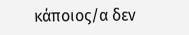κάποιος/α δεν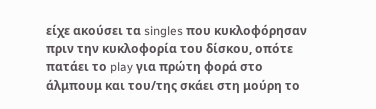είχε ακούσει τα singles που κυκλοφόρησαν πριν την κυκλοφορία του δίσκου, οπότε πατάει το play για πρώτη φορά στο άλμπουμ και του/της σκάει στη μούρη το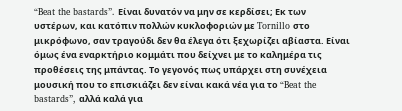“Beat the bastards”. Είναι δυνατόν να μην σε κερδίσει; Εκ των υστέρων, και κατόπιν πολλών κυκλοφοριών με Tornillo στο μικρόφωνο, σαν τραγούδι δεν θα έλεγα ότι ξεχωρίζει αβίαστα. Είναι όμως ένα εναρκτήριο κομμάτι που δείχνει με το καλημέρα τις προθέσεις της μπάντας. Το γεγονός πως υπάρχει στη συνέχεια μουσική που το επισκιάζει δεν είναι κακά νέα για το “Beat the bastards”, αλλά καλά για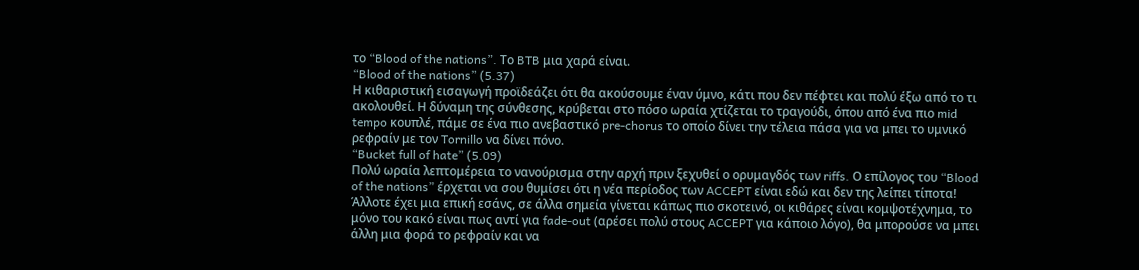το “Blood of the nations”. Το BTB μια χαρά είναι.
“Blood of the nations” (5.37)
Η κιθαριστική εισαγωγή προϊδεάζει ότι θα ακούσουμε έναν ύμνο, κάτι που δεν πέφτει και πολύ έξω από το τι ακολουθεί. Η δύναμη της σύνθεσης, κρύβεται στο πόσο ωραία χτίζεται το τραγούδι, όπου από ένα πιο mid tempo κουπλέ, πάμε σε ένα πιο ανεβαστικό pre-chorus το οποίο δίνει την τέλεια πάσα για να μπει το υμνικό ρεφραίν με τον Tornillo να δίνει πόνο.
“Bucket full of hate” (5.09)
Πολύ ωραία λεπτομέρεια το νανούρισμα στην αρχή πριν ξεχυθεί ο ορυμαγδός των riffs. Ο επίλογος του “Blood of the nations” έρχεται να σου θυμίσει ότι η νέα περίοδος των ACCEPT είναι εδώ και δεν της λείπει τίποτα! Άλλοτε έχει μια επική εσάνς, σε άλλα σημεία γίνεται κάπως πιο σκοτεινό, οι κιθάρες είναι κομψοτέχνημα, το μόνο του κακό είναι πως αντί για fade-out (αρέσει πολύ στους ACCEPT για κάποιο λόγο), θα μπορούσε να μπει άλλη μια φορά το ρεφραίν και να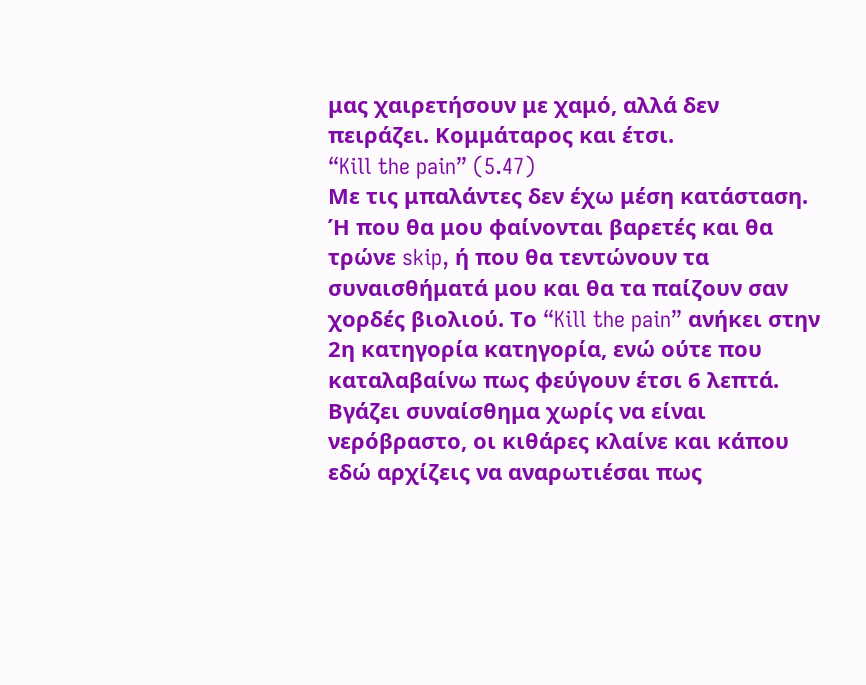μας χαιρετήσουν με χαμό, αλλά δεν πειράζει. Κομμάταρος και έτσι.
“Kill the pain” (5.47)
Με τις μπαλάντες δεν έχω μέση κατάσταση. Ή που θα μου φαίνονται βαρετές και θα τρώνε skip, ή που θα τεντώνουν τα συναισθήματά μου και θα τα παίζουν σαν χορδές βιολιού. Το “Kill the pain” ανήκει στην 2η κατηγορία κατηγορία, ενώ ούτε που καταλαβαίνω πως φεύγουν έτσι 6 λεπτά. Βγάζει συναίσθημα χωρίς να είναι νερόβραστο, οι κιθάρες κλαίνε και κάπου εδώ αρχίζεις να αναρωτιέσαι πως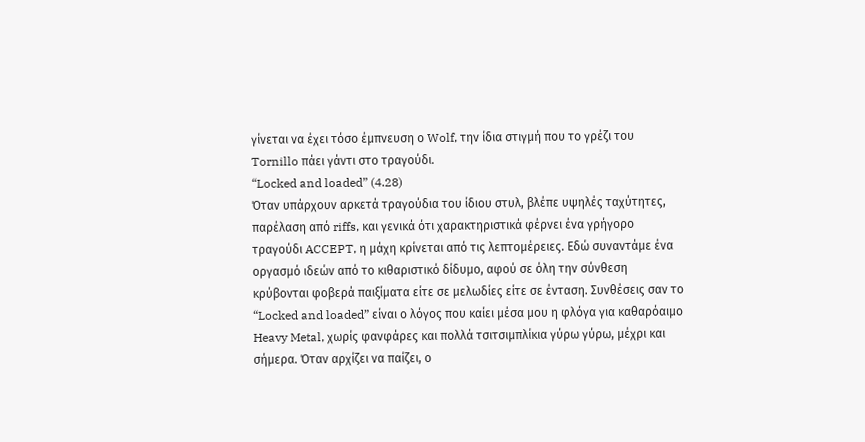γίνεται να έχει τόσο έμπνευση ο Wolf, την ίδια στιγμή που το γρέζι του Tornillo πάει γάντι στο τραγούδι.
“Locked and loaded” (4.28)
Όταν υπάρχουν αρκετά τραγούδια του ίδιου στυλ, βλέπε υψηλές ταχύτητες, παρέλαση από riffs, και γενικά ότι χαρακτηριστικά φέρνει ένα γρήγορο τραγούδι ACCEPT, η μάχη κρίνεται από τις λεπτομέρειες. Εδώ συναντάμε ένα οργασμό ιδεών από το κιθαριστικό δίδυμο, αφού σε όλη την σύνθεση κρύβονται φοβερά παιξίματα είτε σε μελωδίες είτε σε ένταση. Συνθέσεις σαν το “Locked and loaded” είναι ο λόγος που καίει μέσα μου η φλόγα για καθαρόαιμο Heavy Metal, χωρίς φανφάρες και πολλά τσιτσιμπλίκια γύρω γύρω, μέχρι και σήμερα. Όταν αρχίζει να παίζει, ο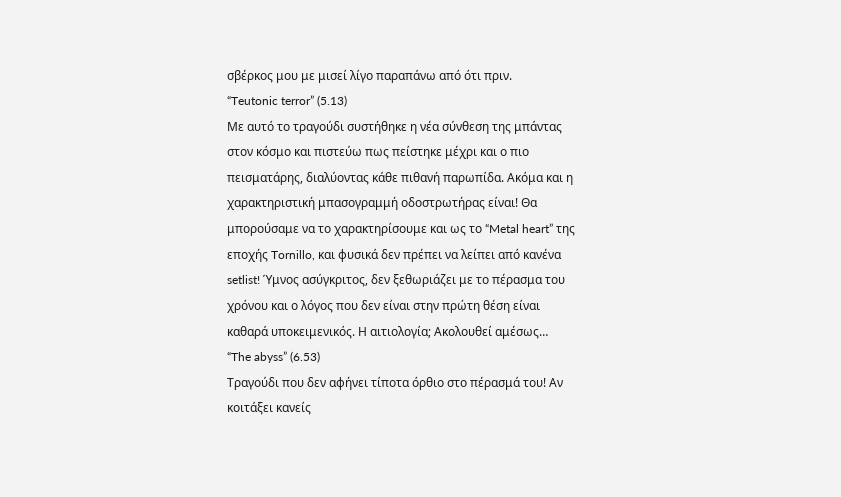σβέρκος μου με μισεί λίγο παραπάνω από ότι πριν.
“Teutonic terror” (5.13)
Με αυτό το τραγούδι συστήθηκε η νέα σύνθεση της μπάντας στον κόσμο και πιστεύω πως πείστηκε μέχρι και ο πιο πεισματάρης, διαλύοντας κάθε πιθανή παρωπίδα. Ακόμα και η χαρακτηριστική μπασογραμμή οδοστρωτήρας είναι! Θα μπορούσαμε να το χαρακτηρίσουμε και ως το “Metal heart” της εποχής Tornillo, και φυσικά δεν πρέπει να λείπει από κανένα setlist! Ύμνος ασύγκριτος, δεν ξεθωριάζει με το πέρασμα του χρόνου και ο λόγος που δεν είναι στην πρώτη θέση είναι καθαρά υποκειμενικός. Η αιτιολογία; Ακολουθεί αμέσως…
“The abyss” (6.53)
Τραγούδι που δεν αφήνει τίποτα όρθιο στο πέρασμά του! Αν κοιτάξει κανείς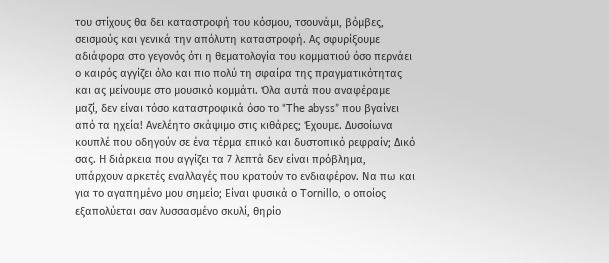του στίχους θα δει καταστροφή του κόσμου, τσουνάμι, βόμβες, σεισμούς και γενικά την απόλυτη καταστροφή. Ας σφυρίξουμε αδιάφορα στο γεγονός ότι η θεματολογία του κομματιού όσο περνάει ο καιρός αγγίζει όλο και πιο πολύ τη σφαίρα της πραγματικότητας και ας μείνουμε στο μουσικό κομμάτι. Όλα αυτά που αναφέραμε μαζί, δεν είναι τόσο καταστροφικά όσο το “The abyss” που βγαίνει από τα ηχεία! Ανελέητο σκάψιμο στις κιθάρες; Έχουμε. Δυσοίωνα κουπλέ που οδηγούν σε ένα τέρμα επικό και δυστοπικό ρεφραίν; Δικό σας. Η διάρκεια που αγγίζει τα 7 λεπτά δεν είναι πρόβλημα, υπάρχουν αρκετές εναλλαγές που κρατούν το ενδιαφέρον. Να πω και για το αγαπημένο μου σημείο; Είναι φυσικά ο Tornillo, ο οποίος εξαπολύεται σαν λυσσασμένο σκυλί, θηρίο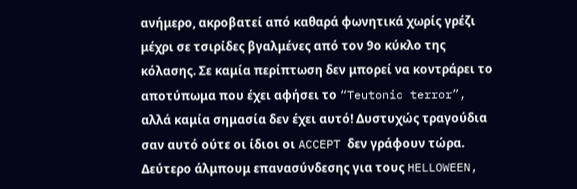ανήμερο, ακροβατεί από καθαρά φωνητικά χωρίς γρέζι μέχρι σε τσιρίδες βγαλμένες από τον 9ο κύκλο της κόλασης. Σε καμία περίπτωση δεν μπορεί να κοντράρει το αποτύπωμα που έχει αφήσει το “Teutonic terror”, αλλά καμία σημασία δεν έχει αυτό! Δυστυχώς τραγούδια σαν αυτό ούτε οι ίδιοι οι ACCEPT δεν γράφουν τώρα.
Δεύτερο άλμπουμ επανασύνδεσης για τους HELLOWEEN,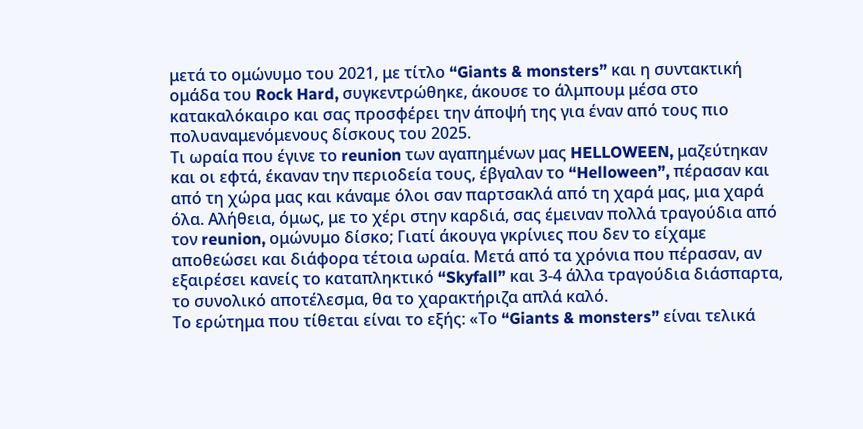μετά το ομώνυμο του 2021, με τίτλο “Giants & monsters” και η συντακτική ομάδα του Rock Hard, συγκεντρώθηκε, άκουσε το άλμπουμ μέσα στο κατακαλόκαιρο και σας προσφέρει την άποψή της για έναν από τους πιο πολυαναμενόμενους δίσκους του 2025.
Τι ωραία που έγινε το reunion των αγαπημένων μας HELLOWEEN, μαζεύτηκαν και οι εφτά, έκαναν την περιοδεία τους, έβγαλαν το “Helloween”, πέρασαν και από τη χώρα μας και κάναμε όλοι σαν παρτσακλά από τη χαρά μας, μια χαρά όλα. Αλήθεια, όμως, με το χέρι στην καρδιά, σας έμειναν πολλά τραγούδια από τον reunion, ομώνυμο δίσκο; Γιατί άκουγα γκρίνιες που δεν το είχαμε αποθεώσει και διάφορα τέτοια ωραία. Μετά από τα χρόνια που πέρασαν, αν εξαιρέσει κανείς το καταπληκτικό “Skyfall” και 3-4 άλλα τραγούδια διάσπαρτα, το συνολικό αποτέλεσμα, θα το χαρακτήριζα απλά καλό.
Το ερώτημα που τίθεται είναι το εξής: «Το “Giants & monsters” είναι τελικά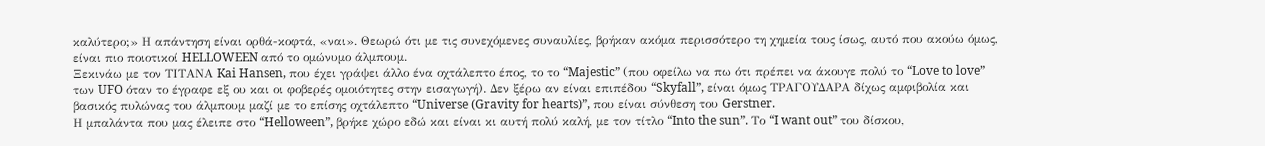καλύτερο;» Η απάντηση είναι ορθά-κοφτά, «ναι». Θεωρώ ότι με τις συνεχόμενες συναυλίες, βρήκαν ακόμα περισσότερο τη χημεία τους ίσως, αυτό που ακούω όμως, είναι πιο ποιοτικοί HELLOWEEN από το ομώνυμο άλμπουμ.
Ξεκινάω με τον ΤΙΤΑΝΑ Kai Hansen, που έχει γράψει άλλο ένα οχτάλεπτο έπος, το το “Majestic” (που οφείλω να πω ότι πρέπει να άκουγε πολύ το “Love to love” των UFO όταν το έγραφε εξ ου και οι φοβερές ομοιότητες στην εισαγωγή). Δεν ξέρω αν είναι επιπέδου “Skyfall”, είναι όμως ΤΡΑΓΟΥΔΑΡΑ δίχως αμφιβολία και βασικός πυλώνας του άλμπουμ μαζί με το επίσης οχτάλεπτο “Universe (Gravity for hearts)”, που είναι σύνθεση του Gerstner.
Η μπαλάντα που μας έλειπε στο “Helloween”, βρήκε χώρο εδώ και είναι κι αυτή πολύ καλή, με τον τίτλο “Into the sun”. Το “I want out” του δίσκου,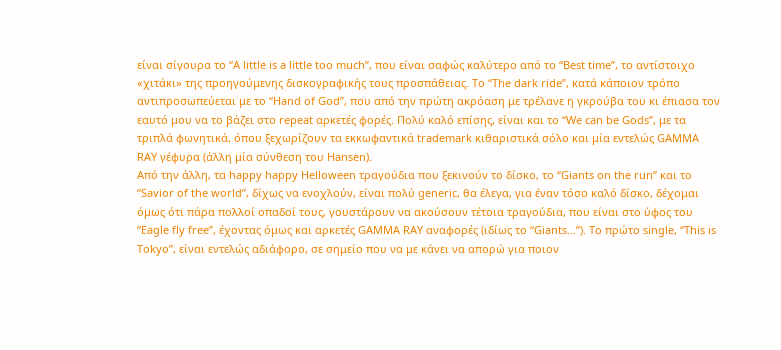είναι σίγουρα το “A little is a little too much”, που είναι σαφώς καλύτερο από το “Best time”, το αντίστοιχο «χιτάκι» της προηγούμενης δισκογραφικής τους προσπάθειας. Το “The dark ride”, κατά κάποιον τρόπο αντιπροσωπεύεται με το “Hand of God”, που από την πρώτη ακρόαση με τρέλανε η γκρούβα του κι έπιασα τον εαυτό μου να το βάζει στο repeat αρκετές φορές. Πολύ καλό επίσης, είναι και το “We can be Gods”, με τα τριπλά φωνητικά, όπου ξεχωρίζουν τα εκκωφαντικά trademark κιθαριστικά σόλο και μία εντελώς GAMMA RAY γέφυρα (άλλη μία σύνθεση του Hansen).
Από την άλλη, τα happy happy Helloween τραγούδια που ξεκινούν το δίσκο, το “Giants on the run” και το “Savior of the world”, δίχως να ενοχλούν, είναι πολύ generic, θα έλεγα, για έναν τόσο καλό δίσκο, δέχομαι όμως ότι πάρα πολλοί οπαδοί τους, γουστάρουν να ακούσουν τέτοια τραγούδια, που είναι στο ύφος του “Eagle fly free”, έχοντας όμως και αρκετές GAMMA RAY αναφορές (ιδίως το “Giants…”). Το πρώτο single, “This is Tokyo”, είναι εντελώς αδιάφορο, σε σημείο που να με κάνει να απορώ για ποιον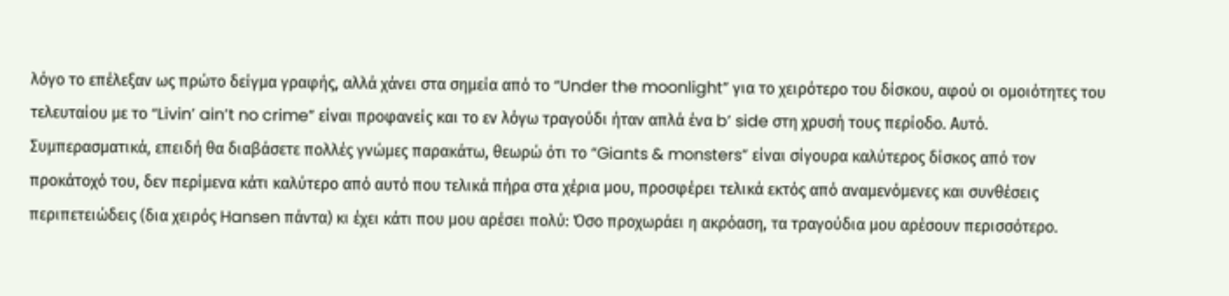λόγο το επέλεξαν ως πρώτο δείγμα γραφής, αλλά χάνει στα σημεία από το “Under the moonlight” για το χειρότερο του δίσκου, αφού οι ομοιότητες του τελευταίου με το “Livin’ ain’t no crime” είναι προφανείς και το εν λόγω τραγούδι ήταν απλά ένα b’ side στη χρυσή τους περίοδο. Αυτό.
Συμπερασματικά, επειδή θα διαβάσετε πολλές γνώμες παρακάτω, θεωρώ ότι το “Giants & monsters” είναι σίγουρα καλύτερος δίσκος από τον προκάτοχό του, δεν περίμενα κάτι καλύτερο από αυτό που τελικά πήρα στα χέρια μου, προσφέρει τελικά εκτός από αναμενόμενες και συνθέσεις περιπετειώδεις (δια χειρός Hansen πάντα) κι έχει κάτι που μου αρέσει πολύ: Όσο προχωράει η ακρόαση, τα τραγούδια μου αρέσουν περισσότερο.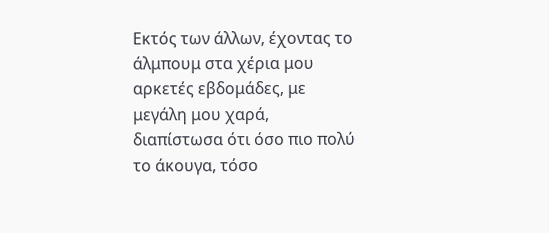Εκτός των άλλων, έχοντας το άλμπουμ στα χέρια μου αρκετές εβδομάδες, με μεγάλη μου χαρά, διαπίστωσα ότι όσο πιο πολύ το άκουγα, τόσο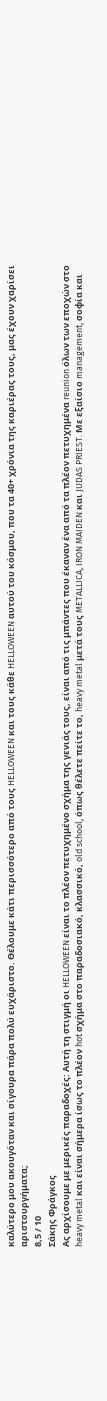καλύτερο μου ακουγόταν και σίγουρα πάρα πολύ ευχάριστο. Θέλουμε κάτι περισσότερο από τους HELLOWEEN και τους κάθε HELLOWEEN αυτού του κόσμου, που τα 40+ χρόνια της καριέρας τους, μας έχουν χαρίσει αριστουργήματα;
8,5 / 10
Σάκης Φράγκος
Ας αρχίσουμε με μερικές παραδοχές: Αυτή τη στιγμή οι HELLOWEEN είναι το πλέον πετυχημένο σχήμα της γενιάς τους, είναι από τις μπάντες που έκαναν ένα από τα πλέον πετυχημένα reunion όλων των εποχών στο heavy metal και είναι σήμερα ίσως το πλέον hot σχήμα στο παραδοσιακό, κλασσικό, old school, όπως θέλετε πείτε το, heavy metal μετά τους METALLICA, IRON MAIDEN και JUDAS PRIEST. Με εξαίσιο management, σοφία και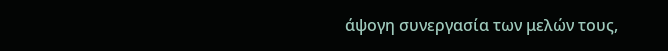άψογη συνεργασία των μελών τους,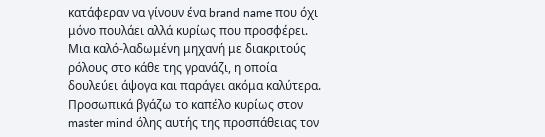κατάφεραν να γίνουν ένα brand name που όχι μόνο πουλάει αλλά κυρίως που προσφέρει. Μια καλό-λαδωμένη μηχανή με διακριτούς ρόλους στο κάθε της γρανάζι, η οποία δουλεύει άψογα και παράγει ακόμα καλύτερα.
Προσωπικά βγάζω το καπέλο κυρίως στον master mind όλης αυτής της προσπάθειας τον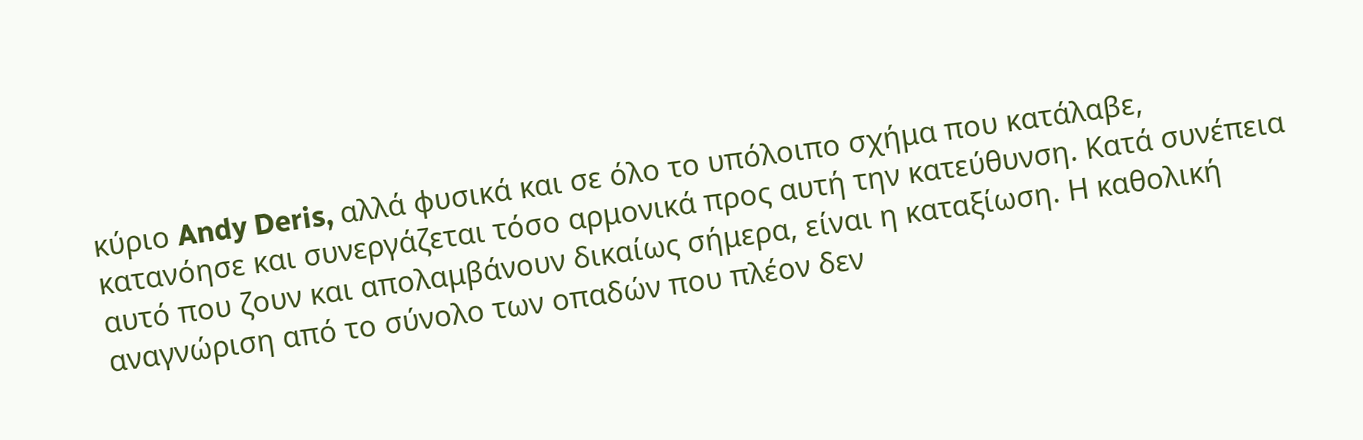κύριο Andy Deris, αλλά φυσικά και σε όλο το υπόλοιπο σχήμα που κατάλαβε, κατανόησε και συνεργάζεται τόσο αρμονικά προς αυτή την κατεύθυνση. Κατά συνέπεια αυτό που ζουν και απολαμβάνουν δικαίως σήμερα, είναι η καταξίωση. Η καθολική αναγνώριση από το σύνολο των οπαδών που πλέον δεν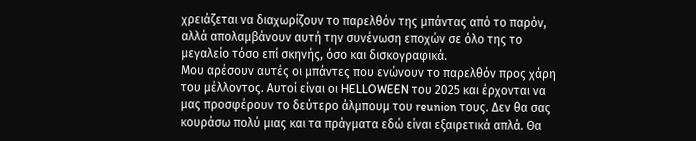χρειάζεται να διαχωρίζουν το παρελθόν της μπάντας από το παρόν, αλλά απολαμβάνουν αυτή την συνένωση εποχών σε όλο της το μεγαλείο τόσο επί σκηνής, όσο και δισκογραφικά.
Μου αρέσουν αυτές οι μπάντες που ενώνουν το παρελθόν προς χάρη του μέλλοντος. Αυτοί είναι οι HELLOWEEN του 2025 και έρχονται να μας προσφέρουν το δεύτερο άλμπουμ του reunion τους. Δεν θα σας κουράσω πολύ μιας και τα πράγματα εδώ είναι εξαιρετικά απλά. Θα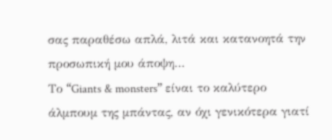σας παραθέσω απλά, λιτά και κατανοητά την προσωπική μου άποψη…
Το “Giants & monsters” είναι το καλύτερο άλμπουμ της μπάντας, αν όχι γενικότερα γιατί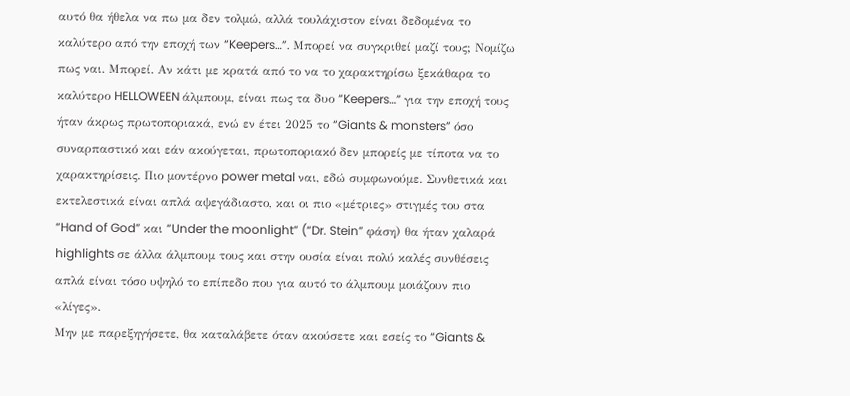αυτό θα ήθελα να πω μα δεν τολμώ, αλλά τουλάχιστον είναι δεδομένα το καλύτερο από την εποχή των “Keepers…”. Μπορεί να συγκριθεί μαζί τους; Νομίζω πως ναι. Μπορεί. Αν κάτι με κρατά από το να το χαρακτηρίσω ξεκάθαρα το καλύτερο HELLOWEEN άλμπουμ, είναι πως τα δυο “Keepers…” για την εποχή τους ήταν άκρως πρωτοποριακά, ενώ εν έτει 2025 το “Giants & monsters” όσο συναρπαστικό και εάν ακούγεται, πρωτοποριακό δεν μπορείς με τίποτα να το χαρακτηρίσεις. Πιο μοντέρνο power metal ναι, εδώ συμφωνούμε. Συνθετικά και εκτελεστικά είναι απλά αψεγάδιαστο, και οι πιο «μέτριες» στιγμές του στα “Hand of God” και “Under the moonlight” (“Dr. Stein” φάση) θα ήταν χαλαρά highlights σε άλλα άλμπουμ τους και στην ουσία είναι πολύ καλές συνθέσεις απλά είναι τόσο υψηλό το επίπεδο που για αυτό το άλμπουμ μοιάζουν πιο «λίγες».
Μην με παρεξηγήσετε, θα καταλάβετε όταν ακούσετε και εσείς το “Giants &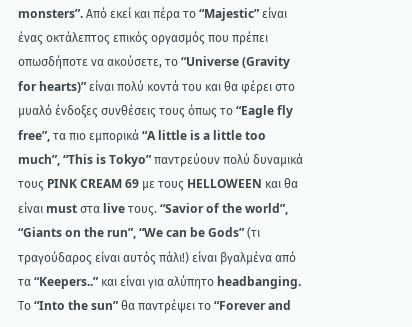monsters”. Από εκεί και πέρα το “Majestic” είναι ένας οκτάλεπτος επικός οργασμός που πρέπει οπωσδήποτε να ακούσετε, το “Universe (Gravity for hearts)” είναι πολύ κοντά του και θα φέρει στο μυαλό ένδοξες συνθέσεις τους όπως το “Eagle fly free”, τα πιο εμπορικά “A little is a little too much”, “This is Tokyo” παντρεύουν πολύ δυναμικά τους PINK CREAM 69 με τους HELLOWEEN και θα είναι must στα live τους. “Savior of the world”, “Giants on the run”, “We can be Gods” (τι τραγούδαρος είναι αυτός πάλι!) είναι βγαλμένα από τα “Keepers..” και είναι για αλύπητο headbanging. Το “Into the sun” θα παντρέψει το “Forever and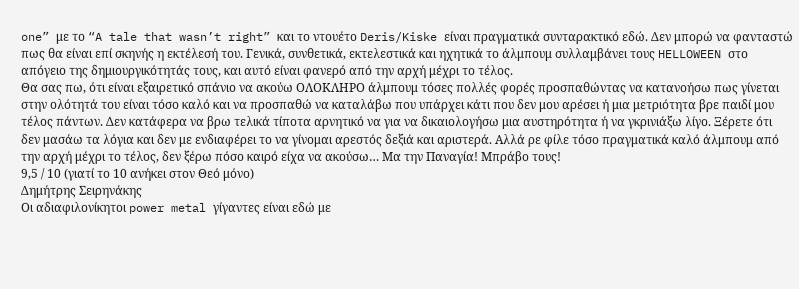one” με το “A tale that wasn’t right” και το ντουέτο Deris/Kiske είναι πραγματικά συνταρακτικό εδώ. Δεν μπορώ να φανταστώ πως θα είναι επί σκηνής η εκτέλεσή του. Γενικά, συνθετικά, εκτελεστικά και ηχητικά το άλμπουμ συλλαμβάνει τους HELLOWEEN στο απόγειο της δημιουργικότητάς τους, και αυτό είναι φανερό από την αρχή μέχρι το τέλος.
Θα σας πω, ότι είναι εξαιρετικό σπάνιο να ακούω ΟΛΟΚΛΗΡΟ άλμπουμ τόσες πολλές φορές προσπαθώντας να κατανοήσω πως γίνεται στην ολότητά του είναι τόσο καλό και να προσπαθώ να καταλάβω που υπάρχει κάτι που δεν μου αρέσει ή μια μετριότητα βρε παιδί μου τέλος πάντων. Δεν κατάφερα να βρω τελικά τίποτα αρνητικό να για να δικαιολογήσω μια αυστηρότητα ή να γκρινιάξω λίγο. Ξέρετε ότι δεν μασάω τα λόγια και δεν με ενδιαφέρει το να γίνομαι αρεστός δεξιά και αριστερά. Αλλά ρε φίλε τόσο πραγματικά καλό άλμπουμ από την αρχή μέχρι το τέλος, δεν ξέρω πόσο καιρό είχα να ακούσω… Μα την Παναγία! Μπράβο τους!
9,5 / 10 (γιατί το 10 ανήκει στον Θεό μόνο)
Δημήτρης Σειρηνάκης
Οι αδιαφιλονίκητοι power metal γίγαντες είναι εδώ με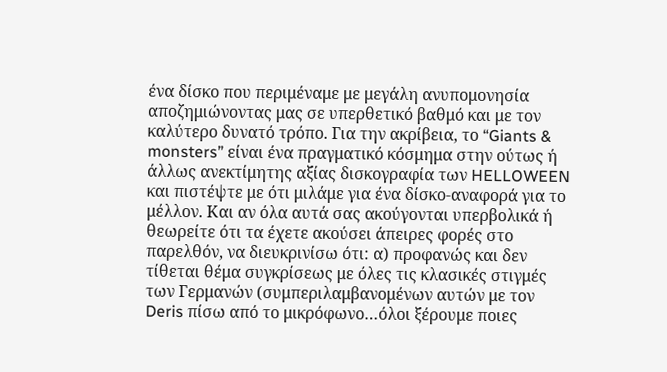ένα δίσκο που περιμέναμε με μεγάλη ανυπομονησία αποζημιώνοντας μας σε υπερθετικό βαθμό και με τον καλύτερο δυνατό τρόπο. Για την ακρίβεια, το “Giants & monsters” είναι ένα πραγματικό κόσμημα στην ούτως ή άλλως ανεκτίμητης αξίας δισκογραφία των HELLOWEEN και πιστέψτε με ότι μιλάμε για ένα δίσκο-αναφορά για το μέλλον. Και αν όλα αυτά σας ακούγονται υπερβολικά ή θεωρείτε ότι τα έχετε ακούσει άπειρες φορές στο παρελθόν, να διευκρινίσω ότι: α) προφανώς και δεν τίθεται θέμα συγκρίσεως με όλες τις κλασικές στιγμές των Γερμανών (συμπεριλαμβανομένων αυτών με τον Deris πίσω από το μικρόφωνο…όλοι ξέρουμε ποιες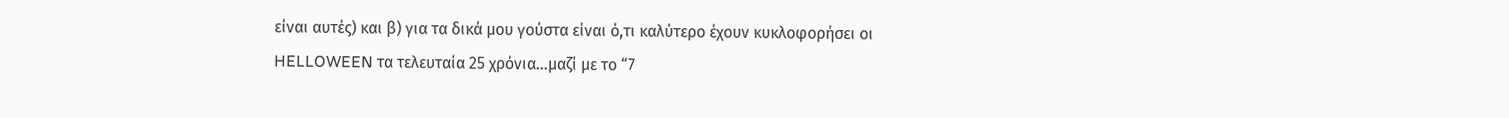είναι αυτές) και β) για τα δικά μου γούστα είναι ό,τι καλύτερο έχουν κυκλοφορήσει οι HELLOWEEN τα τελευταία 25 χρόνια…μαζί με το “7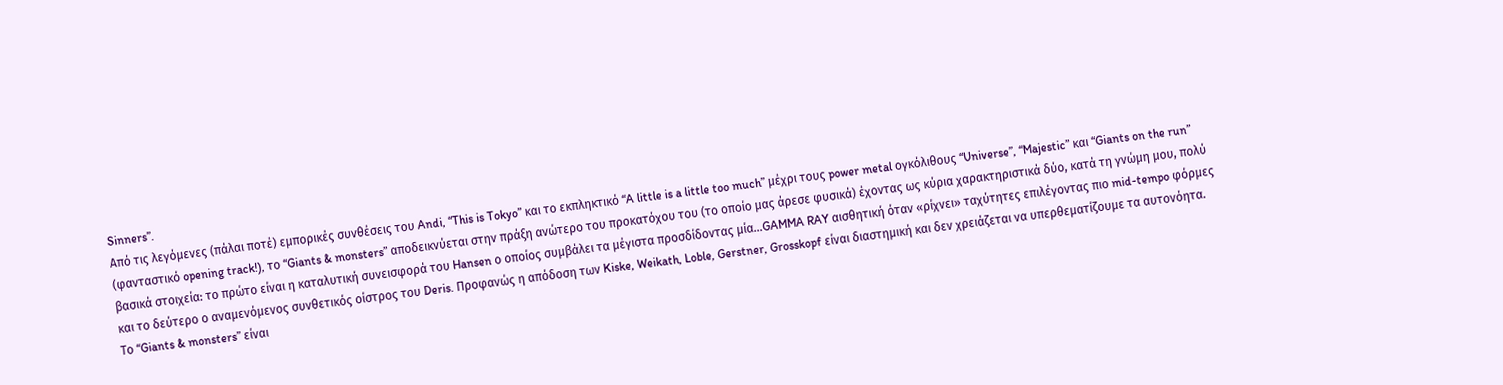Sinners”.
Από τις λεγόμενες (πάλαι ποτέ) εμπορικές συνθέσεις του Andi, “This is Tokyo” και το εκπληκτικό “A little is a little too much” μέχρι τους power metal ογκόλιθους “Universe”, “Majestic” και “Giants on the run” (φανταστικό opening track!), το “Giants & monsters” αποδεικνύεται στην πράξη ανώτερο του προκατόχου του (το οποίο μας άρεσε φυσικά) έχοντας ως κύρια χαρακτηριστικά δύο, κατά τη γνώμη μου, πολύ βασικά στοιχεία: το πρώτο είναι η καταλυτική συνεισφορά του Hansen ο οποίος συμβάλει τα μέγιστα προσδίδοντας μία…GAMMA RAY αισθητική όταν «ρίχνει» ταχύτητες επιλέγοντας πιο mid-tempo φόρμες και το δεύτερο ο αναμενόμενος συνθετικός οίστρος του Deris. Προφανώς η απόδοση των Kiske, Weikath, Loble, Gerstner, Grosskopf είναι διαστημική και δεν χρειάζεται να υπερθεματίζουμε τα αυτονόητα.
Το “Giants & monsters” είναι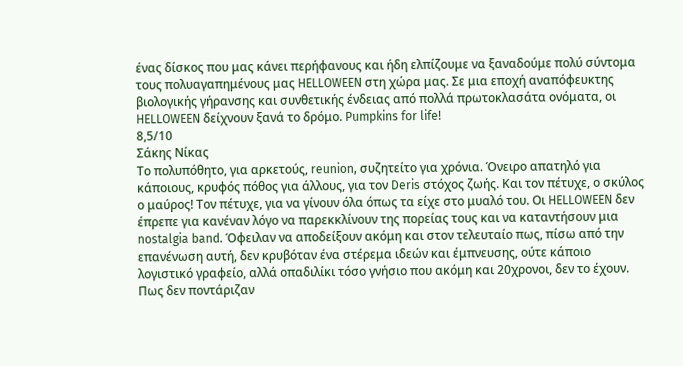ένας δίσκος που μας κάνει περήφανους και ήδη ελπίζουμε να ξαναδούμε πολύ σύντομα τους πολυαγαπημένους μας HELLOWEEN στη χώρα μας. Σε μια εποχή αναπόφευκτης βιολογικής γήρανσης και συνθετικής ένδειας από πολλά πρωτοκλασάτα ονόματα, οι HELLOWEEN δείχνουν ξανά το δρόμο. Pumpkins for life!
8,5/10
Σάκης Νίκας
Το πολυπόθητο, για αρκετούς, reunion, συζητείτο για χρόνια. Όνειρο απατηλό για κάποιους, κρυφός πόθος για άλλους, για τον Deris στόχος ζωής. Και τον πέτυχε, ο σκύλος ο μαύρος! Τον πέτυχε, για να γίνουν όλα όπως τα είχε στο μυαλό του. Οι HELLOWEEN δεν έπρεπε για κανέναν λόγο να παρεκκλίνουν της πορείας τους και να καταντήσουν μια nostalgia band. Όφειλαν να αποδείξουν ακόμη και στον τελευταίο πως, πίσω από την επανένωση αυτή, δεν κρυβόταν ένα στέρεμα ιδεών και έμπνευσης, ούτε κάποιο λογιστικό γραφείο, αλλά οπαδιλίκι τόσο γνήσιο που ακόμη και 20χρονοι, δεν το έχουν. Πως δεν ποντάριζαν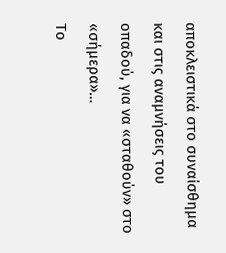αποκλειστικά στο συναίσθημα και στις αναμνήσεις του οπαδού, για να «σταθούν» στο «σήμερα»…
Το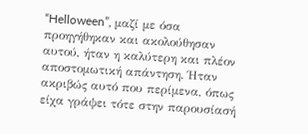“Helloween”, μαζί με όσα προηγήθηκαν και ακολούθησαν αυτού, ήταν η καλύτερη και πλέον αποστομωτική απάντηση. Ήταν ακριβώς αυτό που περίμενα, όπως είχα γράψει τότε στην παρουσίασή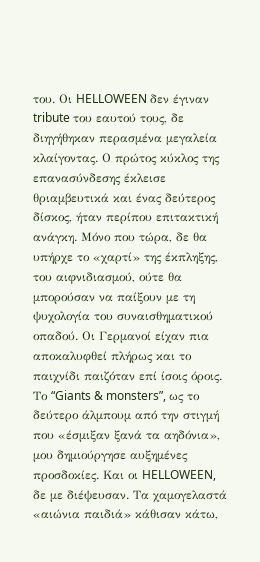του. Οι HELLOWEEN δεν έγιναν tribute του εαυτού τους, δε διηγήθηκαν περασμένα μεγαλεία κλαίγοντας. Ο πρώτος κύκλος της επανασύνδεσης έκλεισε θριαμβευτικά και ένας δεύτερος δίσκος, ήταν περίπου επιτακτική ανάγκη. Μόνο που τώρα, δε θα υπήρχε το «χαρτί» της έκπληξης, του αιφνιδιασμού, ούτε θα μπορούσαν να παίξουν με τη ψυχολογία του συναισθηματικού οπαδού. Οι Γερμανοί είχαν πια αποκαλυφθεί πλήρως και το παιχνίδι παιζόταν επί ίσοις όροις.
Το “Giants & monsters”, ως το δεύτερο άλμπουμ από την στιγμή που «έσμιξαν ξανά τα αηδόνια», μου δημιούργησε αυξημένες προσδοκίες. Και οι HELLOWEEN, δε με διέψευσαν. Τα χαμογελαστά «αιώνια παιδιά» κάθισαν κάτω,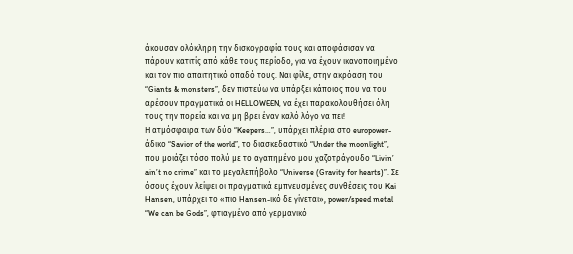άκουσαν ολόκληρη την δισκογραφία τους και αποφάσισαν να πάρουν κατιτίς από κάθε τους περίοδο, για να έχουν ικανοποιημένο και τον πιο απαιτητικό οπαδό τους. Ναι φίλε, στην ακρόαση του “Giants & monsters”, δεν πιστεύω να υπάρξει κάποιος που να του αρέσουν πραγματικά οι HELLOWEEN, να έχει παρακολουθήσει όλη τους την πορεία και να μη βρει έναν καλό λόγο να πει!
Η ατμόσφαιρα των δύο “Keepers…”, υπάρχει πλέρια στο europower-άδικο “Savior of the world”, το διασκεδαστικό “Under the moonlight”, που μοιάζει τόσο πολύ με το αγαπημένο μου χαζοτράγουδο “Livin’ ain’t no crime” και το μεγαλεπήβολο “Universe (Gravity for hearts)”. Σε όσους έχουν λείψει οι πραγματικά εμπνευσμένες συνθέσεις του Kai Hansen, υπάρχει το «πιο Hansen-ικό δε γίνεται», power/speed metal “We can be Gods”, φτιαγμένο από γερμανικό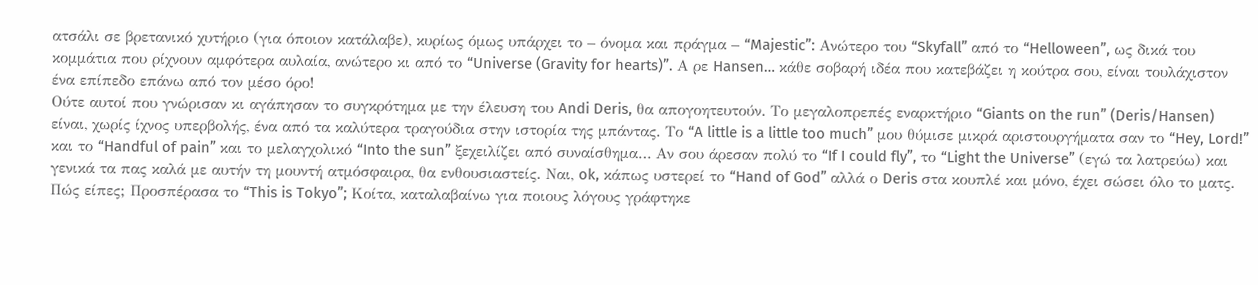ατσάλι σε βρετανικό χυτήριο (για όποιον κατάλαβε), κυρίως όμως υπάρχει το – όνομα και πράγμα – “Majestic”: Ανώτερο του “Skyfall” από το “Helloween”, ως δικά του κομμάτια που ρίχνουν αμφότερα αυλαία, ανώτερο κι από το “Universe (Gravity for hearts)”. Α ρε Hansen… κάθε σοβαρή ιδέα που κατεβάζει η κούτρα σου, είναι τουλάχιστον ένα επίπεδο επάνω από τον μέσο όρο!
Ούτε αυτοί που γνώρισαν κι αγάπησαν το συγκρότημα με την έλευση του Andi Deris, θα απογοητευτούν. Το μεγαλοπρεπές εναρκτήριο “Giants on the run” (Deris/Hansen) είναι, χωρίς ίχνος υπερβολής, ένα από τα καλύτερα τραγούδια στην ιστορία της μπάντας. Το “A little is a little too much” μου θύμισε μικρά αριστουργήματα σαν το “Hey, Lord!” και το “Handful of pain” και το μελαγχολικό “Into the sun” ξεχειλίζει από συναίσθημα… Αν σου άρεσαν πολύ το “If I could fly”, το “Light the Universe” (εγώ τα λατρεύω) και γενικά τα πας καλά με αυτήν τη μουντή ατμόσφαιρα, θα ενθουσιαστείς. Ναι, ok, κάπως υστερεί το “Hand of God” αλλά ο Deris στα κουπλέ και μόνο, έχει σώσει όλο το ματς.
Πώς είπες; Προσπέρασα το “This is Tokyo”; Κοίτα, καταλαβαίνω για ποιους λόγους γράφτηκε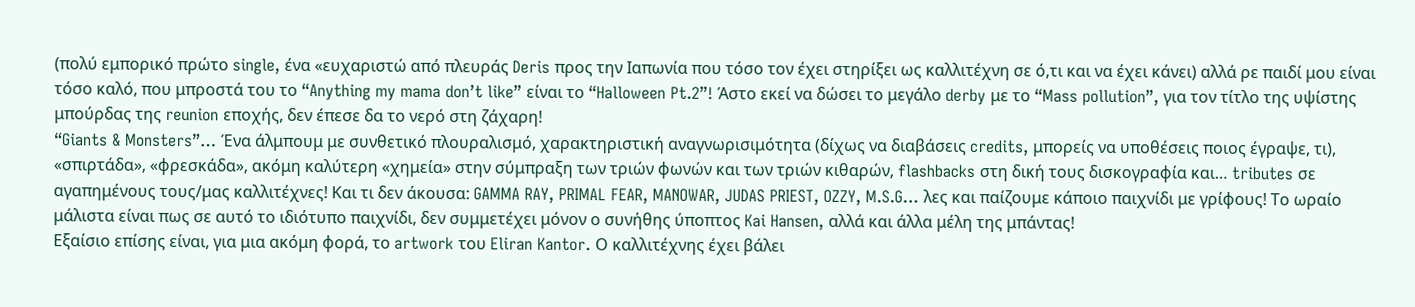(πολύ εμπορικό πρώτο single, ένα «ευχαριστώ από πλευράς Deris προς την Ιαπωνία που τόσο τον έχει στηρίξει ως καλλιτέχνη σε ό,τι και να έχει κάνει) αλλά ρε παιδί μου είναι τόσο καλό, που μπροστά του το “Anything my mama don’t like” είναι το “Halloween Pt.2”! Άστο εκεί να δώσει το μεγάλο derby με το “Mass pollution”, για τον τίτλο της υψίστης μπούρδας της reunion εποχής, δεν έπεσε δα το νερό στη ζάχαρη!
“Giants & Monsters”… Ένα άλμπουμ με συνθετικό πλουραλισμό, χαρακτηριστική αναγνωρισιμότητα (δίχως να διαβάσεις credits, μπορείς να υποθέσεις ποιος έγραψε, τι), «σπιρτάδα», «φρεσκάδα», ακόμη καλύτερη «χημεία» στην σύμπραξη των τριών φωνών και των τριών κιθαρών, flashbacks στη δική τους δισκογραφία και… tributes σε αγαπημένους τους/μας καλλιτέχνες! Και τι δεν άκουσα: GAMMA RAY, PRIMAL FEAR, MANOWAR, JUDAS PRIEST, OZZY, M.S.G… λες και παίζουμε κάποιο παιχνίδι με γρίφους! Το ωραίο μάλιστα είναι πως σε αυτό το ιδιότυπο παιχνίδι, δεν συμμετέχει μόνον ο συνήθης ύποπτος Kai Hansen, αλλά και άλλα μέλη της μπάντας!
Εξαίσιο επίσης είναι, για μια ακόμη φορά, το artwork του Eliran Kantor. Ο καλλιτέχνης έχει βάλει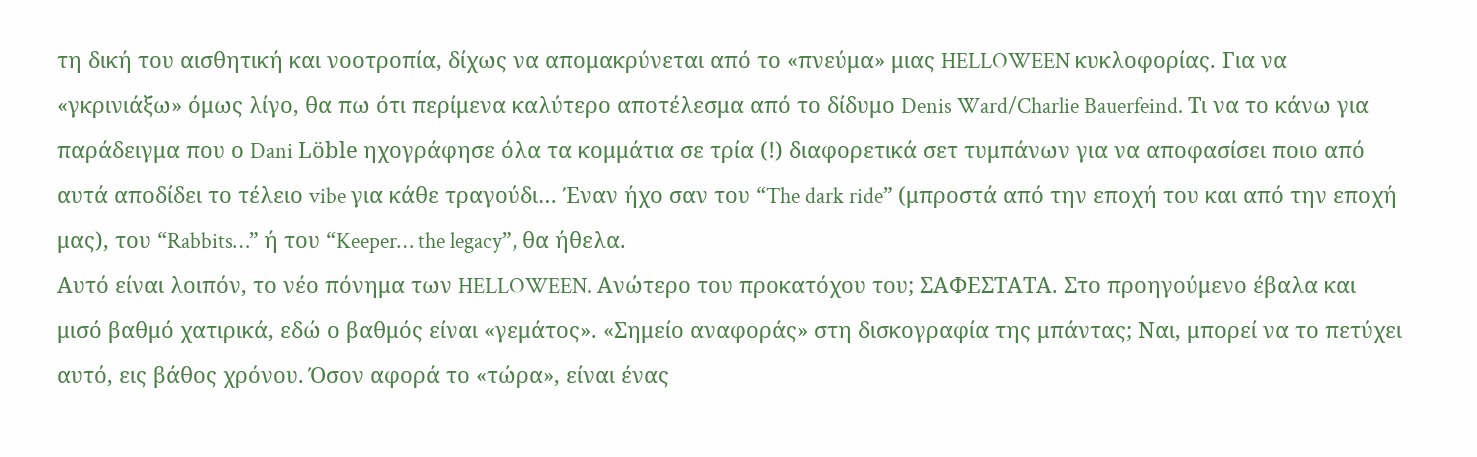τη δική του αισθητική και νοοτροπία, δίχως να απομακρύνεται από το «πνεύμα» μιας HELLOWEEN κυκλοφορίας. Για να «γκρινιάξω» όμως λίγο, θα πω ότι περίμενα καλύτερο αποτέλεσμα από το δίδυμο Denis Ward/Charlie Bauerfeind. Τι να το κάνω για παράδειγμα που ο Dani Löble ηχογράφησε όλα τα κομμάτια σε τρία (!) διαφορετικά σετ τυμπάνων για να αποφασίσει ποιο από αυτά αποδίδει το τέλειο vibe για κάθε τραγούδι… Έναν ήχο σαν του “The dark ride” (μπροστά από την εποχή του και από την εποχή μας), του “Rabbits…” ή του “Keeper… the legacy”, θα ήθελα.
Αυτό είναι λοιπόν, το νέο πόνημα των HELLOWEEN. Ανώτερο του προκατόχου του; ΣΑΦΕΣΤΑΤΑ. Στο προηγούμενο έβαλα και μισό βαθμό χατιρικά, εδώ ο βαθμός είναι «γεμάτος». «Σημείο αναφοράς» στη δισκογραφία της μπάντας; Ναι, μπορεί να το πετύχει αυτό, εις βάθος χρόνου. Όσον αφορά το «τώρα», είναι ένας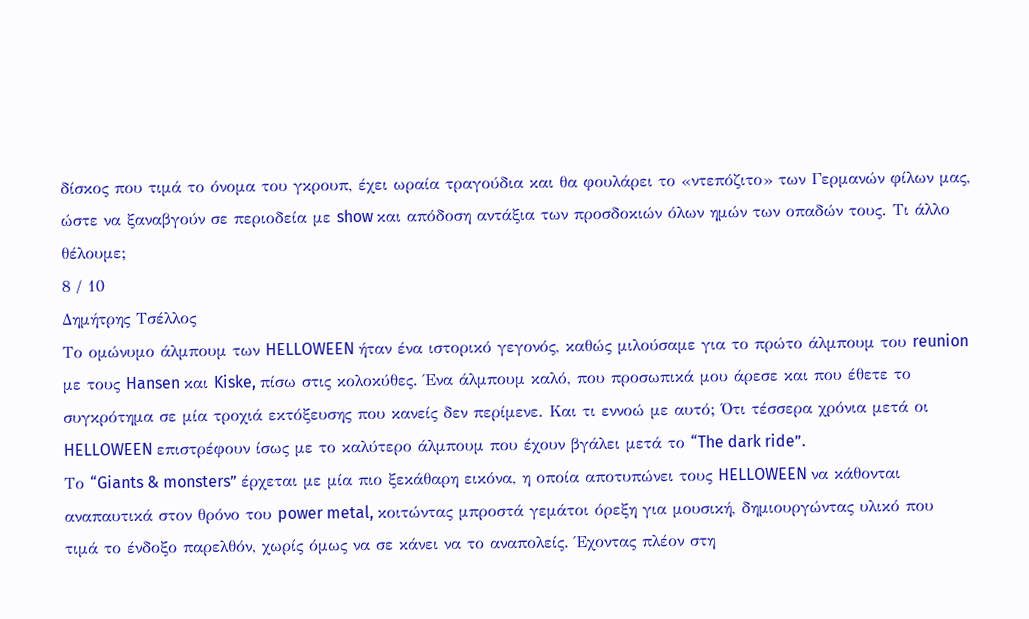δίσκος που τιμά το όνομα του γκρουπ, έχει ωραία τραγούδια και θα φουλάρει το «ντεπόζιτο» των Γερμανών φίλων μας, ώστε να ξαναβγούν σε περιοδεία με show και απόδοση αντάξια των προσδοκιών όλων ημών των οπαδών τους. Τι άλλο θέλουμε;
8 / 10
Δημήτρης Τσέλλος
Το ομώνυμο άλμπουμ των HELLOWEEN ήταν ένα ιστορικό γεγονός, καθώς μιλούσαμε για το πρώτο άλμπουμ του reunion με τους Hansen και Kiske, πίσω στις κολοκύθες. Ένα άλμπουμ καλό, που προσωπικά μου άρεσε και που έθετε το συγκρότημα σε μία τροχιά εκτόξευσης που κανείς δεν περίμενε. Και τι εννοώ με αυτό; Ότι τέσσερα χρόνια μετά οι HELLOWEEN επιστρέφουν ίσως με το καλύτερο άλμπουμ που έχουν βγάλει μετά το “The dark ride”.
Το “Giants & monsters” έρχεται με μία πιο ξεκάθαρη εικόνα, η οποία αποτυπώνει τους HELLOWEEN να κάθονται αναπαυτικά στον θρόνο του power metal, κοιτώντας μπροστά γεμάτοι όρεξη για μουσική, δημιουργώντας υλικό που τιμά το ένδοξο παρελθόν, χωρίς όμως να σε κάνει να το αναπολείς. Έχοντας πλέον στη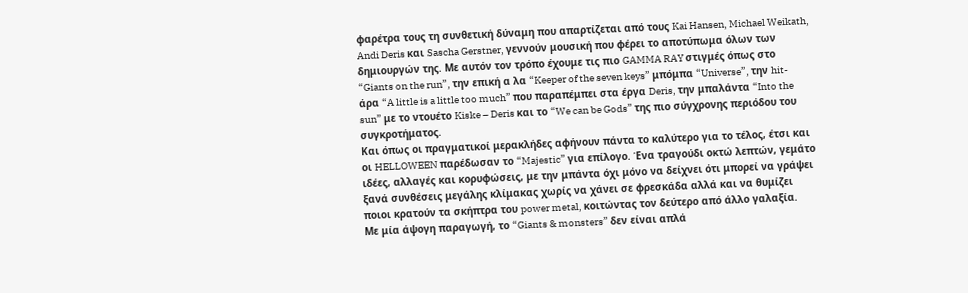φαρέτρα τους τη συνθετική δύναμη που απαρτίζεται από τους Kai Hansen, Michael Weikath, Andi Deris και Sascha Gerstner, γεννούν μουσική που φέρει το αποτύπωμα όλων των δημιουργών της. Με αυτόν τον τρόπο έχουμε τις πιο GAMMA RAY στιγμές όπως στο “Giants on the run”, την επική α λα “Keeper of the seven keys” μπόμπα “Universe”, την hit-άρα “A little is a little too much” που παραπέμπει στα έργα Deris, την μπαλάντα “Into the sun” με το ντουέτο Kiske – Deris και το “We can be Gods” της πιο σύγχρονης περιόδου του συγκροτήματος.
Και όπως οι πραγματικοί μερακλήδες αφήνουν πάντα το καλύτερο για το τέλος, έτσι και οι HELLOWEEN παρέδωσαν το “Majestic” για επίλογο. Ένα τραγούδι οκτώ λεπτών, γεμάτο ιδέες, αλλαγές και κορυφώσεις, με την μπάντα όχι μόνο να δείχνει ότι μπορεί να γράψει ξανά συνθέσεις μεγάλης κλίμακας χωρίς να χάνει σε φρεσκάδα αλλά και να θυμίζει ποιοι κρατούν τα σκήπτρα του power metal, κοιτώντας τον δεύτερο από άλλο γαλαξία.
Με μία άψογη παραγωγή, το “Giants & monsters” δεν είναι απλά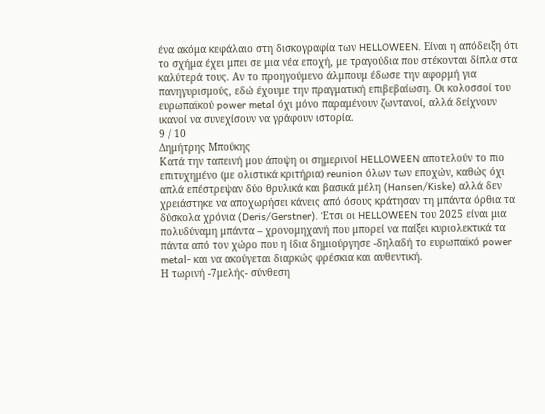ένα ακόμα κεφάλαιο στη δισκογραφία των HELLOWEEN. Είναι η απόδειξη ότι το σχήμα έχει μπει σε μια νέα εποχή, με τραγούδια που στέκονται δίπλα στα καλύτερά τους. Αν το προηγούμενο άλμπουμ έδωσε την αφορμή για πανηγυρισμούς, εδώ έχουμε την πραγματική επιβεβαίωση. Οι κολοσσοί του ευρωπαϊκού power metal όχι μόνο παραμένουν ζωντανοί, αλλά δείχνουν ικανοί να συνεχίσουν να γράφουν ιστορία.
9 / 10
Δημήτρης Μπούκης
Κατά την ταπεινή μου άποψη οι σημερινοί HELLOWEEN αποτελούν το πιο επιτυχημένο (με ολιστικά κριτήρια) reunion όλων των εποχών, καθώς όχι απλά επέστρεψαν δύο θρυλικά και βασικά μέλη (Hansen/Kiske) αλλά δεν χρειάστηκε να αποχωρήσει κάνεις από όσους κράτησαν τη μπάντα όρθια τα δύσκολα χρόνια (Deris/Gerstner). Έτσι οι HELLOWEEN του 2025 είναι μια πολυδύναμη μπάντα – χρονομηχανή που μπορεί να παίξει κυριολεκτικά τα πάντα από τον χώρο που η ίδια δημιούργησε -δηλαδή το ευρωπαϊκό power metal- και να ακούγεται διαρκώς φρέσκια και αυθεντική.
Η τωρινή -7μελής- σύνθεση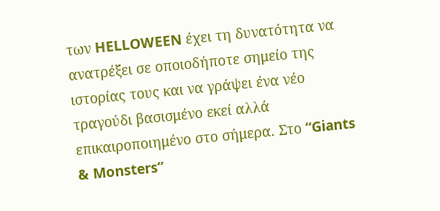των HELLOWEEN έχει τη δυνατότητα να ανατρέξει σε οποιοδήποτε σημείο της ιστορίας τους και να γράψει ένα νέο τραγούδι βασισμένο εκεί αλλά επικαιροποιημένο στο σήμερα. Στο “Giants & Monsters”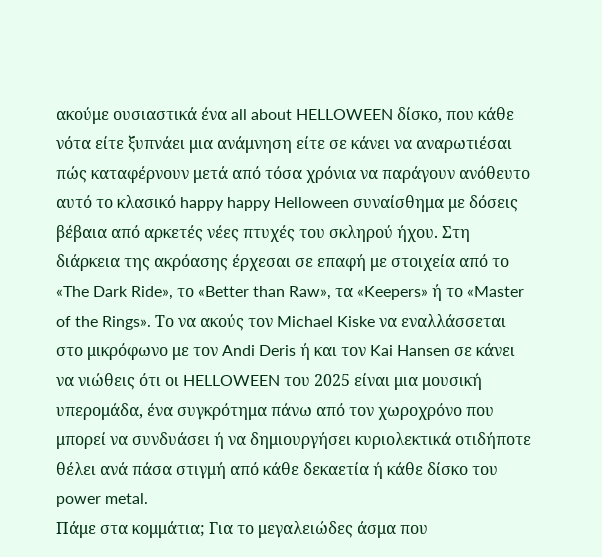ακούμε ουσιαστικά ένα all about HELLOWEEN δίσκο, που κάθε νότα είτε ξυπνάει μια ανάμνηση είτε σε κάνει να αναρωτιέσαι πώς καταφέρνουν μετά από τόσα χρόνια να παράγουν ανόθευτο αυτό το κλασικό happy happy Helloween συναίσθημα με δόσεις βέβαια από αρκετές νέες πτυχές του σκληρού ήχου. Στη διάρκεια της ακρόασης έρχεσαι σε επαφή με στοιχεία από το «The Dark Ride», το «Better than Raw», τα «Keepers» ή το «Master of the Rings». Το να ακούς τον Michael Kiske να εναλλάσσεται στο μικρόφωνο με τον Andi Deris ή και τον Kai Hansen σε κάνει να νιώθεις ότι οι HELLOWEEN του 2025 είναι μια μουσική υπερομάδα, ένα συγκρότημα πάνω από τον χωροχρόνο που μπορεί να συνδυάσει ή να δημιουργήσει κυριολεκτικά οτιδήποτε θέλει ανά πάσα στιγμή από κάθε δεκαετία ή κάθε δίσκο του power metal.
Πάμε στα κομμάτια; Για το μεγαλειώδες άσμα που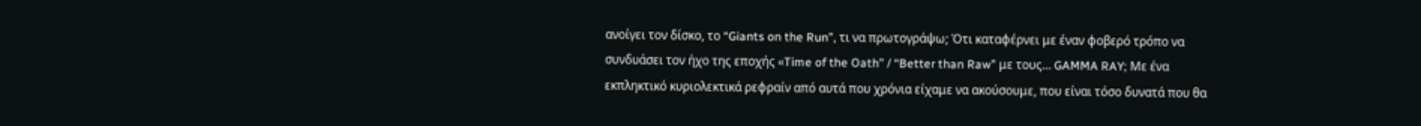ανοίγει τον δίσκο, το “Giants on the Run”, τι να πρωτογράψω; Ότι καταφέρνει με έναν φοβερό τρόπο να συνδυάσει τον ήχο της εποχής «Time of the Oath” / “Better than Raw” με τους… GAMMA RAY; Με ένα εκπληκτικό κυριολεκτικά ρεφραίν από αυτά που χρόνια είχαμε να ακούσουμε, που είναι τόσο δυνατά που θα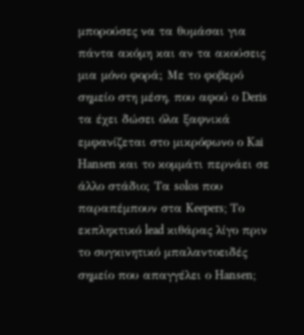μπορούσες να τα θυμάσαι για πάντα ακόμη και αν τα ακούσεις μια μόνο φορά; Με το φοβερό σημείο στη μέση, που αφού ο Deris τα έχει δώσει όλα ξαφνικά εμφανίζεται στο μικρόφωνο ο Kai Hansen και το κομμάτι περνάει σε άλλο στάδιο; Τα solos που παραπέμπουν στα Keepers; Το εκπληκτικό lead κιθάρας λίγο πριν το συγκινητικό μπαλαντοειδές σημείο που απαγγέλει ο Hansen;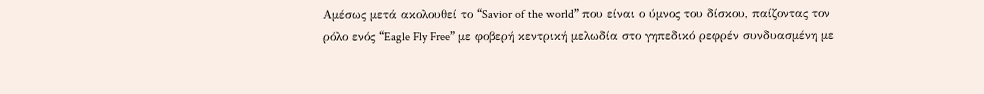Αμέσως μετά ακολουθεί το “Savior of the world” που είναι ο ύμνος του δίσκου, παίζοντας τον ρόλο ενός “Eagle Fly Free” με φοβερή κεντρική μελωδία στο γηπεδικό ρεφρέν συνδυασμένη με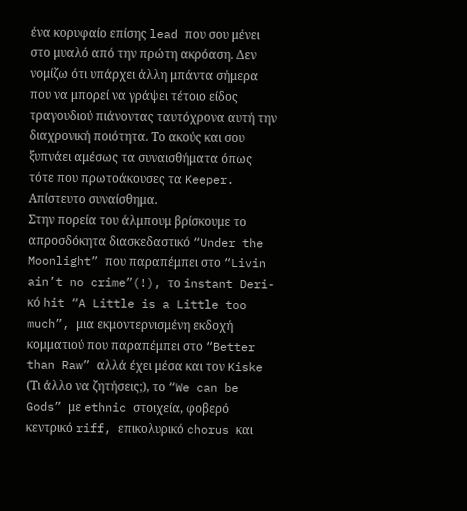ένα κορυφαίο επίσης lead που σου μένει στο μυαλό από την πρώτη ακρόαση. Δεν νομίζω ότι υπάρχει άλλη μπάντα σήμερα που να μπορεί να γράψει τέτοιο είδος τραγουδιού πιάνοντας ταυτόχρονα αυτή την διαχρονική ποιότητα. Το ακούς και σου ξυπνάει αμέσως τα συναισθήματα όπως τότε που πρωτοάκουσες τα Keeper. Απίστευτο συναίσθημα.
Στην πορεία του άλμπουμ βρίσκουμε το απροσδόκητα διασκεδαστικό “Under the Moonlight” που παραπέμπει στο “Livin ain’t no crime”(!), το instant Deri-κό hit “A Little is a Little too much”, μια εκμοντερνισμένη εκδοχή κομματιού που παραπέμπει στο “Better than Raw” αλλά έχει μέσα και τον Kiske (Τι άλλο να ζητήσεις;), το “We can be Gods” με ethnic στοιχεία, φοβερό κεντρικό riff, επικολυρικό chorus και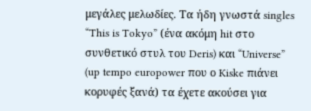μεγάλες μελωδίες. Τα ήδη γνωστά singles “This is Tokyo” (ένα ακόμη hit στο συνθετικό στυλ του Deris) και “Universe” (up tempo europower που ο Kiske πιάνει κορυφές ξανά) τα έχετε ακούσει για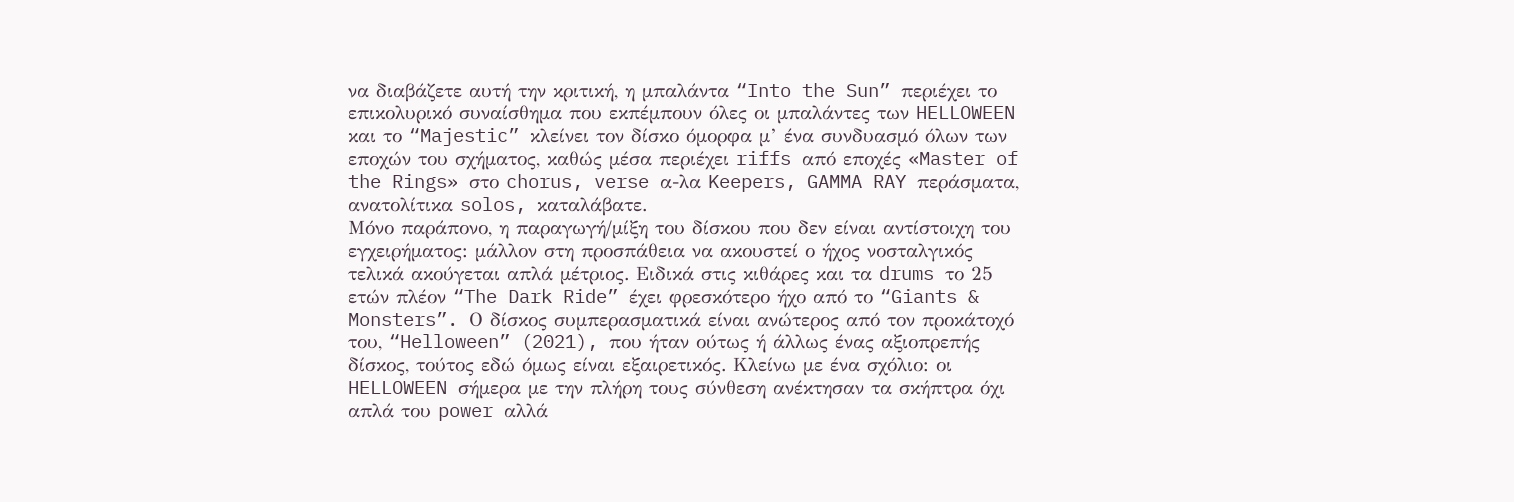να διαβάζετε αυτή την κριτική, η μπαλάντα “Into the Sun” περιέχει το επικολυρικό συναίσθημα που εκπέμπουν όλες οι μπαλάντες των HELLOWEEN και το “Majestic” κλείνει τον δίσκο όμορφα μ’ ένα συνδυασμό όλων των εποχών του σχήματος, καθώς μέσα περιέχει riffs από εποχές «Master of the Rings» στο chorus, verse α-λα Keepers, GAMMA RAY περάσματα, ανατολίτικα solos, καταλάβατε.
Μόνο παράπονο, η παραγωγή/μίξη του δίσκου που δεν είναι αντίστοιχη του εγχειρήματος: μάλλον στη προσπάθεια να ακουστεί ο ήχος νοσταλγικός τελικά ακούγεται απλά μέτριος. Ειδικά στις κιθάρες και τα drums το 25 ετών πλέον “The Dark Ride” έχει φρεσκότερο ήχο από το “Giants & Monsters”. Ο δίσκος συμπερασματικά είναι ανώτερος από τον προκάτοχό του, “Helloween” (2021), που ήταν ούτως ή άλλως ένας αξιοπρεπής δίσκος, τούτος εδώ όμως είναι εξαιρετικός. Κλείνω με ένα σχόλιο: οι HELLOWEEN σήμερα με την πλήρη τους σύνθεση ανέκτησαν τα σκήπτρα όχι απλά του power αλλά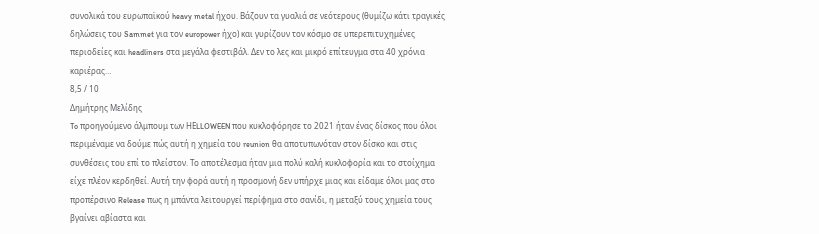συνολικά του ευρωπαϊκού heavy metal ήχου. Βάζουν τα γυαλιά σε νεότερους (θυμίζω κάτι τραγικές δηλώσεις του Sammet για τον europower ήχο) και γυρίζουν τον κόσμο σε υπερεπιτυχημένες περιοδείες και headliners στα μεγάλα φεστιβάλ. Δεν το λες και μικρό επίτευγμα στα 40 χρόνια καριέρας…
8,5 / 10
Δημήτρης Μελίδης
To προηγούμενο άλμπουμ των ΗΕLLOWEEN που κυκλοφόρησε το 2021 ήταν ένας δίσκος που όλοι περιμέναμε να δούμε πώς αυτή η χημεία του reunion θα αποτυπωνόταν στον δίσκο και στις συνθέσεις του επί το πλείστον. Το αποτέλεσμα ήταν μια πολύ καλή κυκλοφορία και το στοίχημα είχε πλέον κερδηθεί. Αυτή την φορά αυτή η προσμονή δεν υπήρχε μιας και είδαμε όλοι μας στο προπέρσινο Release πως η μπάντα λειτουργεί περίφημα στο σανίδι, η μεταξύ τους χημεία τους βγαίνει αβίαστα και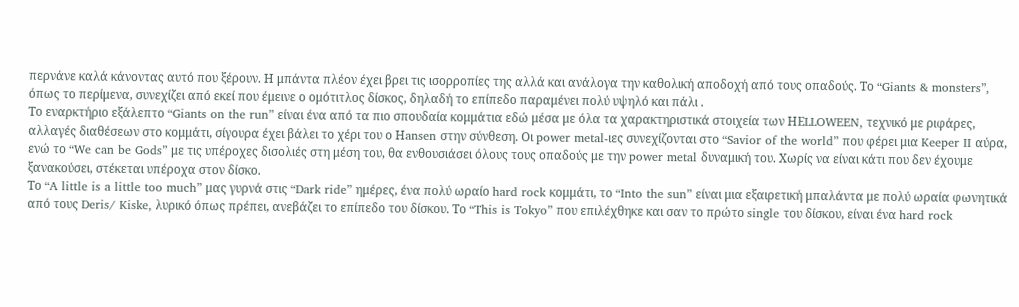περνάνε καλά κάνοντας αυτό που ξέρουν. Η μπάντα πλέον έχει βρει τις ισορροπίες της αλλά και ανάλογα την καθολική αποδοχή από τους οπαδούς. Το “Giants & monsters”, όπως το περίμενα, συνεχίζει από εκεί που έμεινε ο ομότιτλος δίσκος, δηλαδή το επίπεδο παραμένει πολύ υψηλό και πάλι .
Το εναρκτήριο εξάλεπτο “Giants on the run” είναι ένα από τα πιο σπουδαία κομμάτια εδώ μέσα με όλα τα χαρακτηριστικά στοιχεία των ΗΕLLOWEEN, τεχνικό με ριφάρες, αλλαγές διαθέσεων στο κομμάτι, σίγουρα έχει βάλει το χέρι του ο Ηansen στην σύνθεση. Οι power metal-ιες συνεχίζονται στο “Savior of the world” που φέρει μια Keeper II αύρα, ενώ το “We can be Gods” με τις υπέροχες δισολιές στη μέση του, θα ενθουσιάσει όλους τους οπαδούς με την power metal δυναμική του. Χωρίς να είναι κάτι που δεν έχουμε ξανακούσει, στέκεται υπέροχα στον δίσκο.
Το “A little is a little too much” μας γυρνά στις “Dark ride” ημέρες, ένα πολύ ωραίο hard rock κομμάτι, το “Into the sun” είναι μια εξαιρετική μπαλάντα με πολύ ωραία φωνητικά από τους Deris/ Kiske, λυρικό όπως πρέπει, ανεβάζει το επίπεδο του δίσκου. Το “This is Tokyo” που επιλέχθηκε και σαν το πρώτο single του δίσκου, είναι ένα hard rock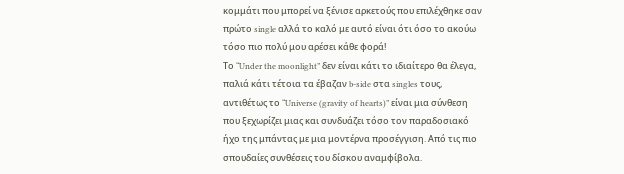κομμάτι που μπορεί να ξένισε αρκετούς που επιλέχθηκε σαν πρώτο single αλλά το καλό με αυτό είναι ότι όσο το ακούω τόσο πιο πολύ μου αρέσει κάθε φορά!
Το “Under the moonlight” δεν είναι κάτι το ιδιαίτερο θα έλεγα, παλιά κάτι τέτοια τα έβαζαν b-side στα singles τους, αντιθέτως το “Universe (gravity of hearts)” είναι μια σύνθεση που ξεχωρίζει μιας και συνδυάζει τόσο τον παραδοσιακό ήχο της μπάντας με μια μοντέρνα προσέγγιση. Από τις πιο σπουδαίες συνθέσεις του δίσκου αναμφίβολα.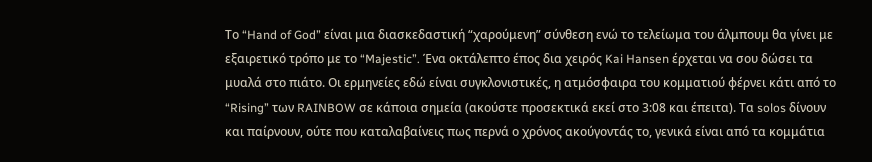Το “Hand of God” είναι μια διασκεδαστική “χαρούμενη” σύνθεση ενώ το τελείωμα του άλμπουμ θα γίνει με εξαιρετικό τρόπο με το “Majestic”. Ένα οκτάλεπτο έπος δια χειρός Kai Hansen έρχεται να σου δώσει τα μυαλά στο πιάτο. Οι ερμηνείες εδώ είναι συγκλονιστικές, η ατμόσφαιρα του κομματιού φέρνει κάτι από το “Rising” των RAINBOW σε κάποια σημεία (ακούστε προσεκτικά εκεί στο 3:08 και έπειτα). Tα solos δίνουν και παίρνουν, ούτε που καταλαβαίνεις πως περνά ο χρόνος ακούγοντάς το, γενικά είναι από τα κομμάτια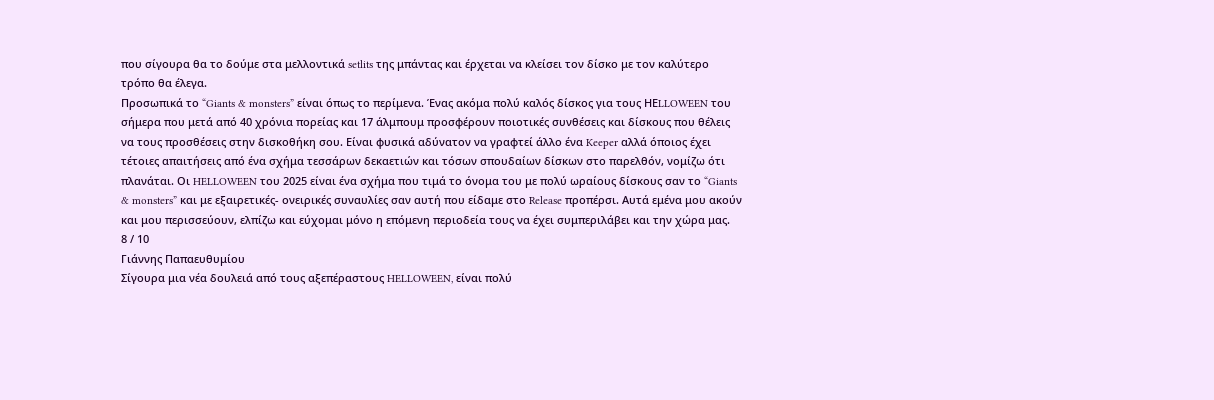που σίγουρα θα το δούμε στα μελλοντικά setlits της μπάντας και έρχεται να κλείσει τον δίσκο με τον καλύτερο τρόπο θα έλεγα.
Προσωπικά το “Giants & monsters” είναι όπως το περίμενα. Ένας ακόμα πολύ καλός δίσκος για τους ΗΕLLOWEEN του σήμερα που μετά από 40 χρόνια πορείας και 17 άλμπουμ προσφέρουν ποιοτικές συνθέσεις και δίσκους που θέλεις να τους προσθέσεις στην δισκοθήκη σου. Είναι φυσικά αδύνατον να γραφτεί άλλο ένα Keeper αλλά όποιος έχει τέτοιες απαιτήσεις από ένα σχήμα τεσσάρων δεκαετιών και τόσων σπουδαίων δίσκων στο παρελθόν, νομίζω ότι πλανάται. Οι HELLOWEEN του 2025 είναι ένα σχήμα που τιμά το όνομα του με πολύ ωραίους δίσκους σαν το “Giants & monsters” και με εξαιρετικές- ονειρικές συναυλίες σαν αυτή που είδαμε στο Release προπέρσι. Αυτά εμένα μου ακούν και μου περισσεύουν, ελπίζω και εύχομαι μόνο η επόμενη περιοδεία τους να έχει συμπεριλάβει και την χώρα μας.
8 / 10
Γιάννης Παπαευθυμίου
Σίγουρα μια νέα δουλειά από τους αξεπέραστους HELLOWEEN, είναι πολύ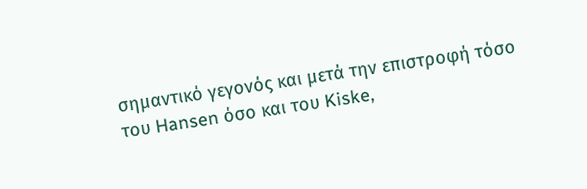σημαντικό γεγονός και μετά την επιστροφή τόσο του Hansen όσο και του Kiske,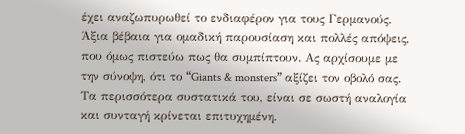έχει αναζωπυρωθεί το ενδιαφέρον για τους Γερμανούς. Άξια βέβαια για ομαδική παρουσίαση και πολλές απόψεις, που όμως πιστεύω πως θα συμπίπτουν. Ας αρχίσουμε με την σύνοψη, ότι το “Giants & monsters” αξίζει τον οβολό σας. Τα περισσότερα συστατικά του, είναι σε σωστή αναλογία και συνταγή κρίνεται επιτυχημένη.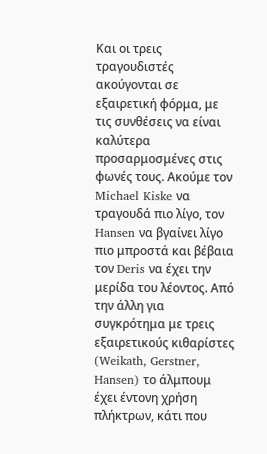Και οι τρεις τραγουδιστές ακούγονται σε εξαιρετική φόρμα, με τις συνθέσεις να είναι καλύτερα προσαρμοσμένες στις φωνές τους. Ακούμε τον Michael Kiske να τραγουδά πιο λίγο, τον Hansen να βγαίνει λίγο πιο μπροστά και βέβαια τον Deris να έχει την μερίδα του λέοντος. Από την άλλη για συγκρότημα με τρεις εξαιρετικούς κιθαρίστες (Weikath, Gerstner, Hansen) το άλμπουμ έχει έντονη χρήση πλήκτρων, κάτι που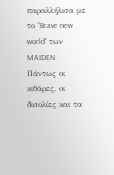παραλλήλισα με το “Brave new world” των MAIDEN. Πάντως οι κιθάρες, οι δισολίες και τα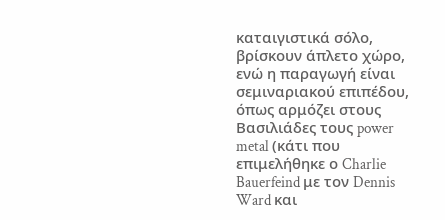καταιγιστικά σόλο, βρίσκουν άπλετο χώρο, ενώ η παραγωγή είναι σεμιναριακού επιπέδου, όπως αρμόζει στους Βασιλιάδες τους power metal (κάτι που επιμελήθηκε ο Charlie Bauerfeind με τον Dennis Ward και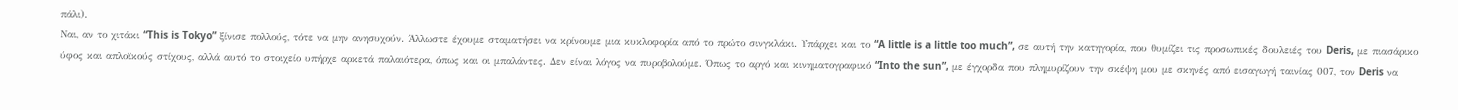πάλι).
Ναι, αν το χιτάκι “This is Tokyo” ξίνισε πολλούς, τότε να μην ανησυχούν. Άλλωστε έχουμε σταματήσει να κρίνουμε μια κυκλοφορία από το πρώτο σινγκλάκι. Υπάρχει και το “A little is a little too much”, σε αυτή την κατηγορία, που θυμίζει τις προσωπικές δουλειές του Deris, με πιασάρικο ύφος και απλοϊκούς στίχους, αλλά αυτό το στοιχείο υπήρχε αρκετά παλαιότερα, όπως και οι μπαλάντες. Δεν είναι λόγος να πυροβολούμε. Όπως το αργό και κινηματογραφικό “Into the sun”, με έγχορδα που πλημυρίζουν την σκέψη μου με σκηνές από εισαγωγή ταινίας 007, τον Deris να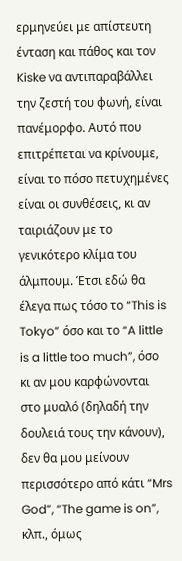ερμηνεύει με απίστευτη ένταση και πάθος και τον Kiske να αντιπαραβάλλει την ζεστή του φωνή, είναι πανέμορφο. Αυτό που επιτρέπεται να κρίνουμε, είναι το πόσο πετυχημένες είναι οι συνθέσεις, κι αν ταιριάζουν με το γενικότερο κλίμα του άλμπουμ. Έτσι εδώ θα έλεγα πως τόσο το “This is Tokyo” όσο και το “A little is a little too much”, όσο κι αν μου καρφώνονται στο μυαλό (δηλαδή την δουλειά τους την κάνουν), δεν θα μου μείνουν περισσότερο από κάτι “Mrs God”, “The game is on”, κλπ., όμως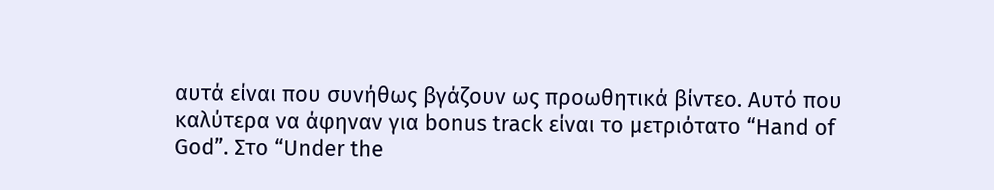αυτά είναι που συνήθως βγάζουν ως προωθητικά βίντεο. Αυτό που καλύτερα να άφηναν για bonus track είναι το μετριότατο “Hand of God”. Στo “Under the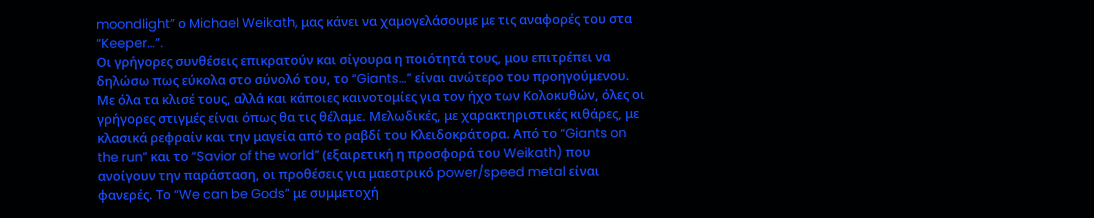moondlight” ο Michael Weikath, μας κάνει να χαμογελάσουμε με τις αναφορές του στα “Keeper…”.
Οι γρήγορες συνθέσεις επικρατούν και σίγουρα η ποιότητά τους, μου επιτρέπει να δηλώσω πως εύκολα στο σύνολό του, το “Giants…” είναι ανώτερο του προηγούμενου. Με όλα τα κλισέ τους, αλλά και κάποιες καινοτομίες για τον ήχο των Κολοκυθών, όλες οι γρήγορες στιγμές είναι όπως θα τις θέλαμε. Μελωδικές, με χαρακτηριστικές κιθάρες, με κλασικά ρεφραίν και την μαγεία από το ραβδί του Κλειδοκράτορα. Από το “Giants on the run” και το “Savior of the world” (εξαιρετική η προσφορά του Weikath) που ανοίγουν την παράσταση, οι προθέσεις για μαεστρικό power/speed metal είναι φανερές. Το “We can be Gods” με συμμετοχή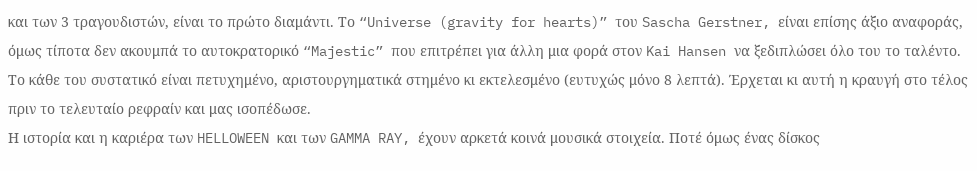και των 3 τραγουδιστών, είναι το πρώτο διαμάντι. Το “Universe (gravity for hearts)” του Sascha Gerstner, είναι επίσης άξιο αναφοράς, όμως τίποτα δεν ακουμπά το αυτοκρατορικό “Majestic” που επιτρέπει για άλλη μια φορά στον Kai Hansen να ξεδιπλώσει όλο του το ταλέντο. Το κάθε του συστατικό είναι πετυχημένο, αριστουργηματικά στημένο κι εκτελεσμένο (ευτυχώς μόνο 8 λεπτά). Έρχεται κι αυτή η κραυγή στο τέλος πριν το τελευταίο ρεφραίν και μας ισοπέδωσε.
Η ιστορία και η καριέρα των HELLOWEEN και των GAMMA RAY, έχουν αρκετά κοινά μουσικά στοιχεία. Ποτέ όμως ένας δίσκος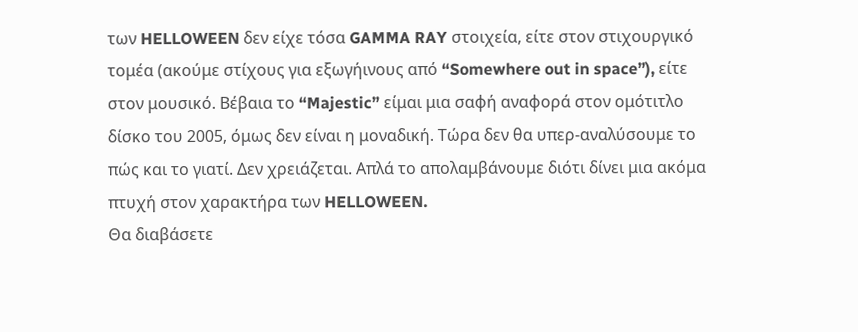των HELLOWEEN δεν είχε τόσα GAMMA RAY στοιχεία, είτε στον στιχουργικό τομέα (ακούμε στίχους για εξωγήινους από “Somewhere out in space”), είτε στον μουσικό. Βέβαια το “Majestic” είμαι μια σαφή αναφορά στον ομότιτλο δίσκο του 2005, όμως δεν είναι η μοναδική. Τώρα δεν θα υπερ-αναλύσουμε το πώς και το γιατί. Δεν χρειάζεται. Απλά το απολαμβάνουμε διότι δίνει μια ακόμα πτυχή στον χαρακτήρα των HELLOWEEN.
Θα διαβάσετε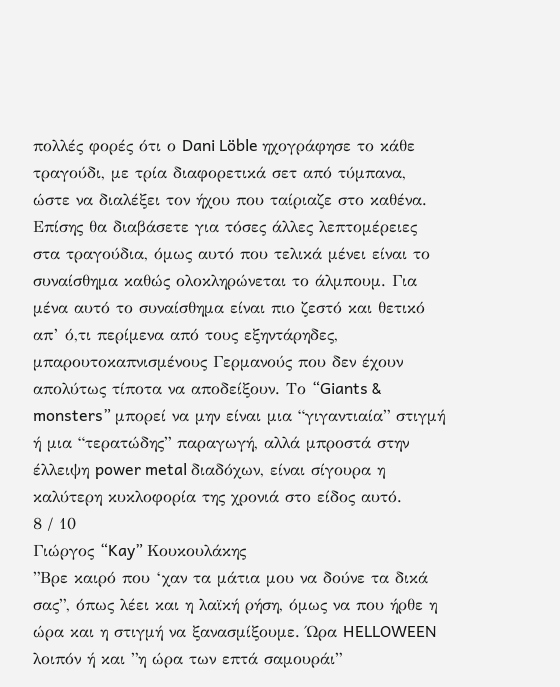πολλές φορές ότι ο Dani Löble ηχογράφησε το κάθε τραγούδι, με τρία διαφορετικά σετ από τύμπανα, ώστε να διαλέξει τον ήχου που ταίριαζε στο καθένα. Επίσης θα διαβάσετε για τόσες άλλες λεπτομέρειες στα τραγούδια, όμως αυτό που τελικά μένει είναι το συναίσθημα καθώς ολοκληρώνεται το άλμπουμ. Για μένα αυτό το συναίσθημα είναι πιο ζεστό και θετικό απ’ ό,τι περίμενα από τους εξηντάρηδες, μπαρουτοκαπνισμένους Γερμανούς που δεν έχουν απολύτως τίποτα να αποδείξουν. Το “Giants & monsters” μπορεί να μην είναι μια “γιγαντιαία” στιγμή ή μια “τερατώδης” παραγωγή, αλλά μπροστά στην έλλειψη power metal διαδόχων, είναι σίγουρα η καλύτερη κυκλοφορία της χρονιά στο είδος αυτό.
8 / 10
Γιώργος “Kay” Κουκουλάκης
”Βρε καιρό που ‘χαν τα μάτια μου να δούνε τα δικά σας”, όπως λέει και η λαϊκή ρήση, όμως να που ήρθε η ώρα και η στιγμή να ξανασμίξουμε. Ώρα HELLOWEEN λοιπόν ή και ”η ώρα των επτά σαμουράι”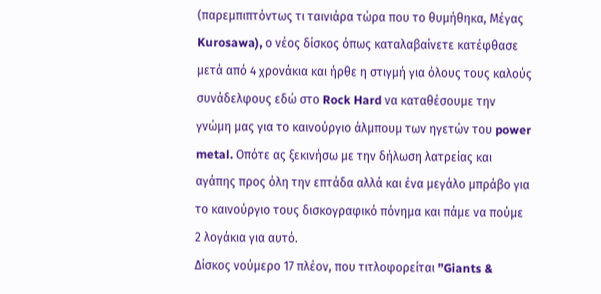(παρεμπιπτόντως τι ταινιάρα τώρα που το θυμήθηκα, Μέγας Kurosawa), ο νέος δίσκος όπως καταλαβαίνετε κατέφθασε μετά από 4 χρονάκια και ήρθε η στιγμή για όλους τους καλούς συνάδελφους εδώ στο Rock Hard να καταθέσουμε την γνώμη μας για το καινούργιο άλμπουμ των ηγετών του power metal. Οπότε ας ξεκινήσω με την δήλωση λατρείας και αγάπης προς όλη την επτάδα αλλά και ένα μεγάλο μπράβο για το καινούργιο τους δισκογραφικό πόνημα και πάμε να πούμε 2 λογάκια για αυτό.
Δίσκος νούμερο 17 πλέον, που τιτλοφορείται ”Giants &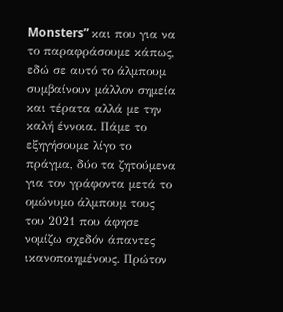Monsters” και που για να το παραφράσουμε κάπως, εδώ σε αυτό το άλμπουμ συμβαίνουν μάλλον σημεία και τέρατα αλλά με την καλή έννοια. Πάμε το εξηγήσουμε λίγο το πράγμα, δύο τα ζητούμενα για τον γράφοντα μετά το ομώνυμο άλμπουμ τους του 2021 που άφησε νομίζω σχεδόν άπαντες ικανοποιημένους. Πρώτον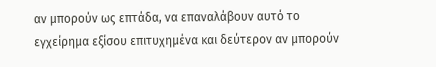αν μπορούν ως επτάδα, να επαναλάβουν αυτό το εγχείρημα εξίσου επιτυχημένα και δεύτερον αν μπορούν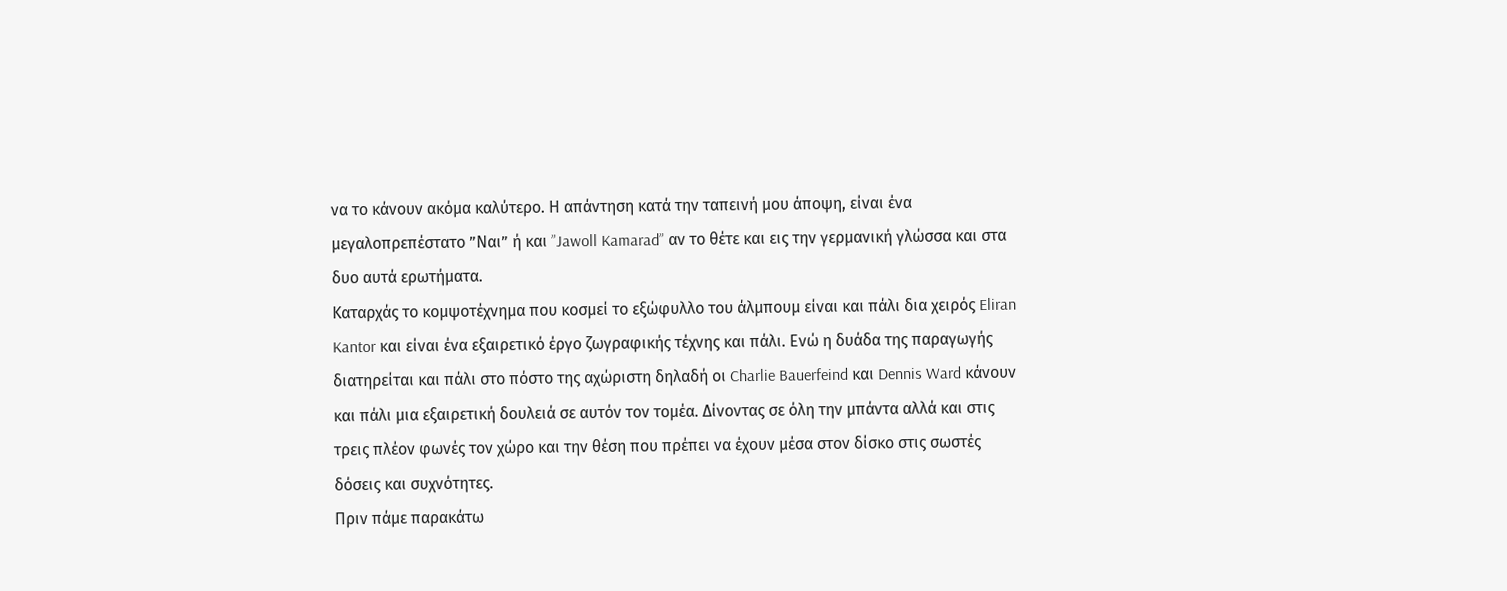να το κάνουν ακόμα καλύτερο. Η απάντηση κατά την ταπεινή μου άποψη, είναι ένα μεγαλοπρεπέστατο ”Ναι” ή και ”Jawoll Kamarad” αν το θέτε και εις την γερμανική γλώσσα και στα δυο αυτά ερωτήματα.
Καταρχάς το κομψοτέχνημα που κοσμεί το εξώφυλλο του άλμπουμ είναι και πάλι δια χειρός Eliran Kantor και είναι ένα εξαιρετικό έργο ζωγραφικής τέχνης και πάλι. Ενώ η δυάδα της παραγωγής διατηρείται και πάλι στο πόστο της αχώριστη δηλαδή οι Charlie Bauerfeind και Dennis Ward κάνουν και πάλι μια εξαιρετική δουλειά σε αυτόν τον τομέα. Δίνοντας σε όλη την μπάντα αλλά και στις τρεις πλέον φωνές τον χώρο και την θέση που πρέπει να έχουν μέσα στον δίσκο στις σωστές δόσεις και συχνότητες.
Πριν πάμε παρακάτω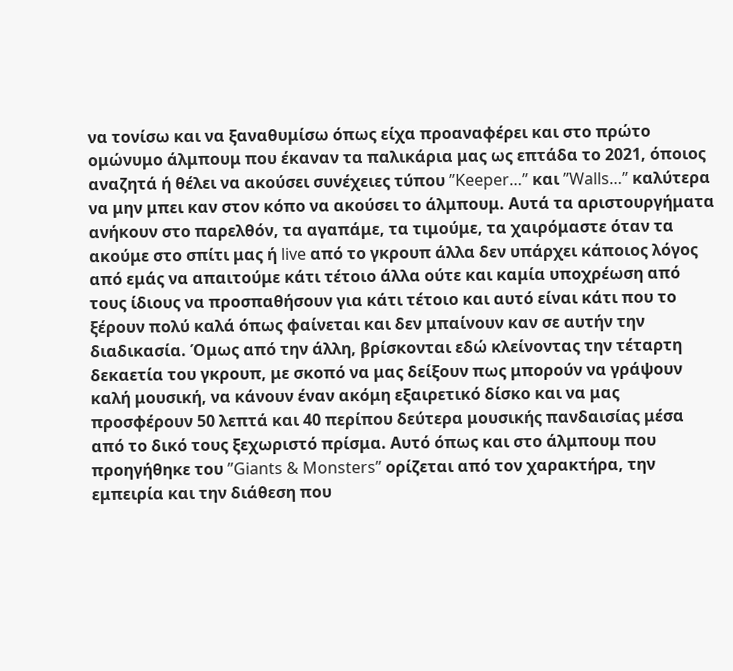να τονίσω και να ξαναθυμίσω όπως είχα προαναφέρει και στο πρώτο ομώνυμο άλμπουμ που έκαναν τα παλικάρια μας ως επτάδα το 2021, όποιος αναζητά ή θέλει να ακούσει συνέχειες τύπου ”Keeper…” και ”Walls…” καλύτερα να μην μπει καν στον κόπο να ακούσει το άλμπουμ. Αυτά τα αριστουργήματα ανήκουν στο παρελθόν, τα αγαπάμε, τα τιμούμε, τα χαιρόμαστε όταν τα ακούμε στο σπίτι μας ή live από το γκρουπ άλλα δεν υπάρχει κάποιος λόγος από εμάς να απαιτούμε κάτι τέτοιο άλλα ούτε και καμία υποχρέωση από τους ίδιους να προσπαθήσουν για κάτι τέτοιο και αυτό είναι κάτι που το ξέρουν πολύ καλά όπως φαίνεται και δεν μπαίνουν καν σε αυτήν την διαδικασία. Όμως από την άλλη, βρίσκονται εδώ κλείνοντας την τέταρτη δεκαετία του γκρουπ, με σκοπό να μας δείξουν πως μπορούν να γράψουν καλή μουσική, να κάνουν έναν ακόμη εξαιρετικό δίσκο και να μας προσφέρουν 50 λεπτά και 40 περίπου δεύτερα μουσικής πανδαισίας μέσα από το δικό τους ξεχωριστό πρίσμα. Αυτό όπως και στο άλμπουμ που προηγήθηκε του ”Giants & Monsters” ορίζεται από τον χαρακτήρα, την εμπειρία και την διάθεση που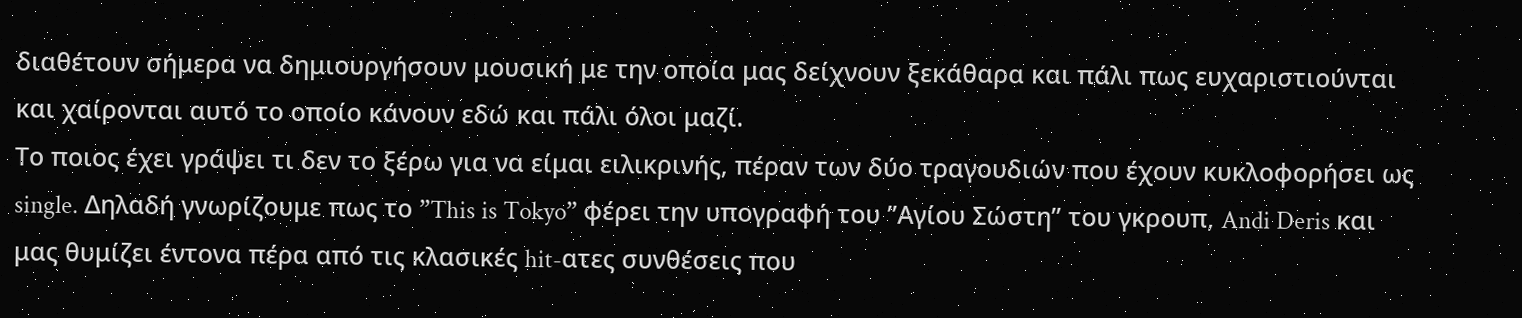διαθέτουν σήμερα να δημιουργήσουν μουσική με την οποία μας δείχνουν ξεκάθαρα και πάλι πως ευχαριστιούνται και χαίρονται αυτό το οποίο κάνουν εδώ και πάλι όλοι μαζί.
Το ποιoς έχει γράψει τι δεν το ξέρω για να είμαι ειλικρινής, πέραν των δύο τραγουδιών που έχουν κυκλοφορήσει ως single. Δηλαδή γνωρίζουμε πως το ”This is Tokyo” φέρει την υπογραφή του ”Αγίου Σώστη” του γκρουπ, Andi Deris και μας θυμίζει έντονα πέρα από τις κλασικές hit-ατες συνθέσεις που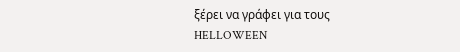ξέρει να γράφει για τους HELLOWEEN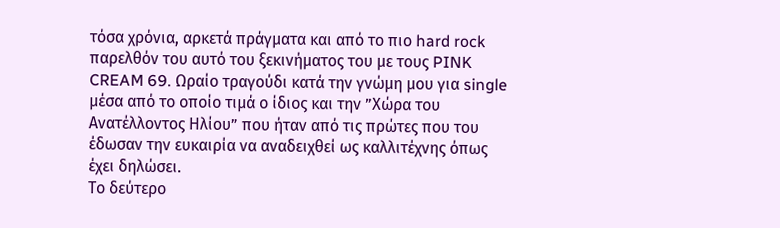τόσα χρόνια, αρκετά πράγματα και από το πιο hard rock παρελθόν του αυτό του ξεκινήματος του με τους PINK CREAM 69. Ωραίο τραγούδι κατά την γνώμη μου για single μέσα από το οποίο τιμά ο ίδιος και την ”Χώρα του Ανατέλλοντος Ηλίου” που ήταν από τις πρώτες που του έδωσαν την ευκαιρία να αναδειχθεί ως καλλιτέχνης όπως έχει δηλώσει.
Το δεύτερο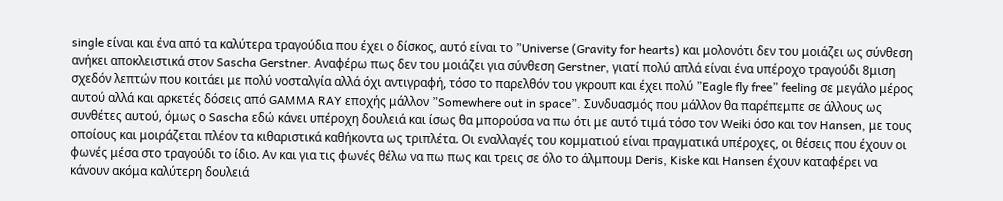single είναι και ένα από τα καλύτερα τραγούδια που έχει ο δίσκος, αυτό είναι το ”Universe (Gravity for hearts) και μολονότι δεν του μοιάζει ως σύνθεση ανήκει αποκλειστικά στον Sascha Gerstner. Αναφέρω πως δεν του μοιάζει για σύνθεση Gerstner, γιατί πολύ απλά είναι ένα υπέροχο τραγούδι 8μιση σχεδόν λεπτών που κοιτάει με πολύ νοσταλγία αλλά όχι αντιγραφή, τόσο το παρελθόν του γκρουπ και έχει πολύ ”Eagle fly free” feeling σε μεγάλο μέρος αυτού αλλά και αρκετές δόσεις από GAMMA RAY εποχής μάλλον ”Somewhere out in space”. Συνδυασμός που μάλλον θα παρέπεμπε σε άλλους ως συνθέτες αυτού, όμως ο Sascha εδώ κάνει υπέροχη δουλειά και ίσως θα μπορούσα να πω ότι με αυτό τιμά τόσο τον Weiki όσο και τον Hansen, με τους οποίους και μοιράζεται πλέον τα κιθαριστικά καθήκοντα ως τριπλέτα. Οι εναλλαγές του κομματιού είναι πραγματικά υπέροχες, οι θέσεις που έχουν οι φωνές μέσα στο τραγούδι το ίδιο. Αν και για τις φωνές θέλω να πω πως και τρεις σε όλο το άλμπουμ Deris, Kiske και Hansen έχουν καταφέρει να κάνουν ακόμα καλύτερη δουλειά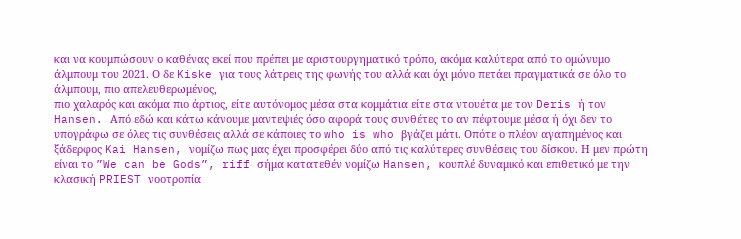και να κουμπώσουν ο καθένας εκεί που πρέπει με αριστουργηματικό τρόπο, ακόμα καλύτερα από το ομώνυμο άλμπουμ του 2021. Ο δε Kiske για τους λάτρεις της φωνής του αλλά και όχι μόνο πετάει πραγματικά σε όλο το άλμπουμ, πιο απελευθερωμένος,
πιο χαλαρός και ακόμα πιο άρτιος, είτε αυτόνομος μέσα στα κομμάτια είτε στα ντουέτα με τον Deris ή τον Hansen. Από εδώ και κάτω κάνουμε μαντεψιές όσο αφορά τους συνθέτες το αν πέφτουμε μέσα ή όχι δεν το υπογράφω σε όλες τις συνθέσεις αλλά σε κάποιες το who is who βγάζει μάτι. Οπότε ο πλέον αγαπημένος και ξάδερφος Kai Hansen, νομίζω πως μας έχει προσφέρει δύο από τις καλύτερες συνθέσεις του δίσκου. Η μεν πρώτη είναι το ”We can be Gods”, riff σήμα κατατεθέν νομίζω Hansen, κουπλέ δυναμικό και επιθετικό με την κλασική PRIEST νοοτροπία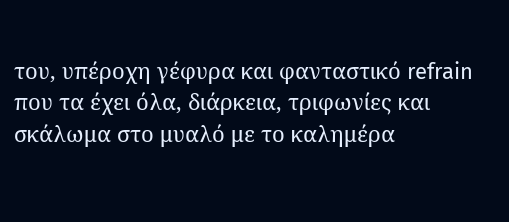του, υπέροχη γέφυρα και φανταστικό refrain που τα έχει όλα, διάρκεια, τριφωνίες και σκάλωμα στο μυαλό με το καλημέρα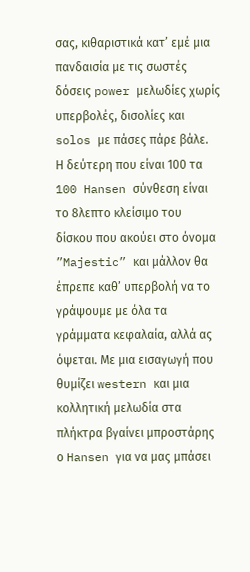σας, κιθαριστικά κατ’ εμέ μια πανδαισία με τις σωστές δόσεις power μελωδίες χωρίς υπερβολές, δισολίες και solos με πάσες πάρε βάλε.
Η δεύτερη που είναι 100 τα 100 Hansen σύνθεση είναι το 8λεπτο κλείσιμο του δίσκου που ακούει στο όνομα ”Majestic” και μάλλον θα έπρεπε καθ’ υπερβολή να το γράψουμε με όλα τα γράμματα κεφαλαία, αλλά ας όψεται. Με μια εισαγωγή που θυμίζει western και μια κολλητική μελωδία στα πλήκτρα βγαίνει μπροστάρης ο Hansen για να μας μπάσει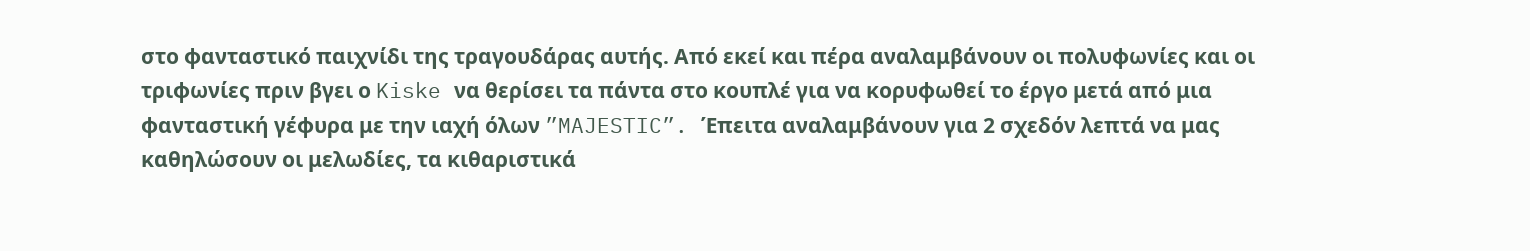στο φανταστικό παιχνίδι της τραγουδάρας αυτής. Από εκεί και πέρα αναλαμβάνουν οι πολυφωνίες και οι τριφωνίες πριν βγει ο Kiske να θερίσει τα πάντα στο κουπλέ για να κορυφωθεί το έργο μετά από μια φανταστική γέφυρα με την ιαχή όλων ”MAJESTIC”. Έπειτα αναλαμβάνουν για 2 σχεδόν λεπτά να μας καθηλώσουν οι μελωδίες, τα κιθαριστικά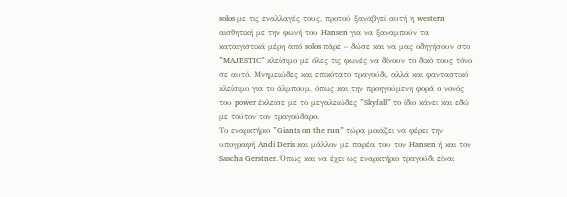solos με τις εναλλαγές τους, προτού ξαναβγεί αυτή η western αισθητική με την φωνή του Hansen για να ξαναμπούν τα καταιγιστικά μέρη από solos πάρε – δώσε και να μας οδηγήσουν στο ”MAJESTIC” κλείσιμο με όλες τις φωνές να δίνουν το δικό τους τόνο σε αυτό. Μνημειώδες και επικότατο τραγούδι, αλλά και φανταστικό κλείσιμο για το άλμπουμ, όπως και την προηγούμενη φορά ο νονός του power έκλεισε με το μεγαλειώδες ”Skyfall” το ίδιο κάνει και εδώ με τούτον τον τραγούδαρο.
Το εναρκτήριο ”Giants on the run” τώρα μοιάζει να φέρει την υπογραφή Andi Deris και μάλλον με παρέα του τον Hansen ή και τον Sascha Gerstner. Όπως και να έχει ως εναρκτήριο τραγούδι είναι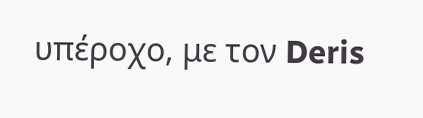υπέροχο, με τον Deris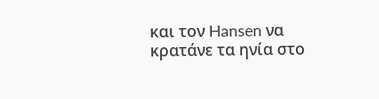και τον Hansen να κρατάνε τα ηνία στο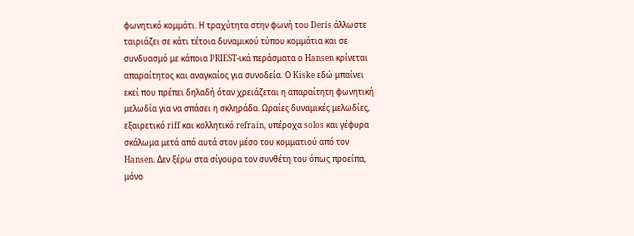φωνητικό κομμάτι. Η τραχύτητα στην φωνή του Deris άλλωστε ταιριάζει σε κάτι τέτοια δυναμικού τύπου κομμάτια και σε συνδυασμό με κάποια PRIEST-ικά περάσματα ο Hansen κρίνεται απαραίτητος και αναγκαίος για συνοδεία. Ο Kiske εδώ μπαίνει εκεί που πρέπει δηλαδή όταν χρειάζεται η απαραίτητη φωνητική μελωδία για να σπάσει η σκληράδα. Ωραίες δυναμικές μελωδίες, εξαιρετικό riff και κολλητικό refrain, υπέροχα solos και γέφυρα σκάλωμα μετά από αυτά στον μέσο του κομματιού από τον Hansen. Δεν ξέρω στα σίγουρα τον συνθέτη του όπως προείπα, μόνο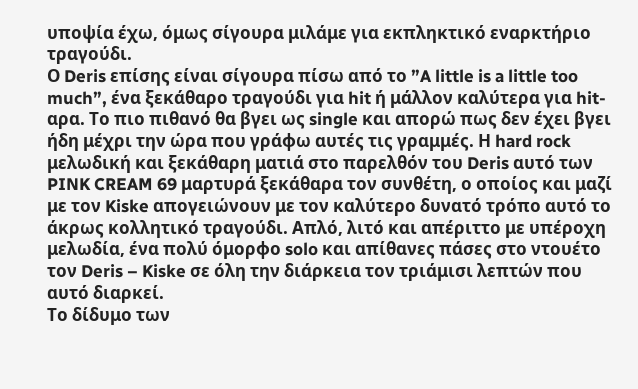υποψία έχω, όμως σίγουρα μιλάμε για εκπληκτικό εναρκτήριο τραγούδι.
Ο Deris επίσης είναι σίγουρα πίσω από το ”A little is a little too much”, ένα ξεκάθαρο τραγούδι για hit ή μάλλον καλύτερα για hit-αρα. Το πιο πιθανό θα βγει ως single και απορώ πως δεν έχει βγει ήδη μέχρι την ώρα που γράφω αυτές τις γραμμές. Η hard rock μελωδική και ξεκάθαρη ματιά στο παρελθόν του Deris αυτό των PINK CREAM 69 μαρτυρά ξεκάθαρα τον συνθέτη, ο οποίος και μαζί με τον Kiske απογειώνουν με τον καλύτερο δυνατό τρόπο αυτό το άκρως κολλητικό τραγούδι. Απλό, λιτό και απέριττο με υπέροχη μελωδία, ένα πολύ όμορφο solo και απίθανες πάσες στο ντουέτο τον Deris – Kiske σε όλη την διάρκεια τον τριάμισι λεπτών που αυτό διαρκεί.
Το δίδυμο των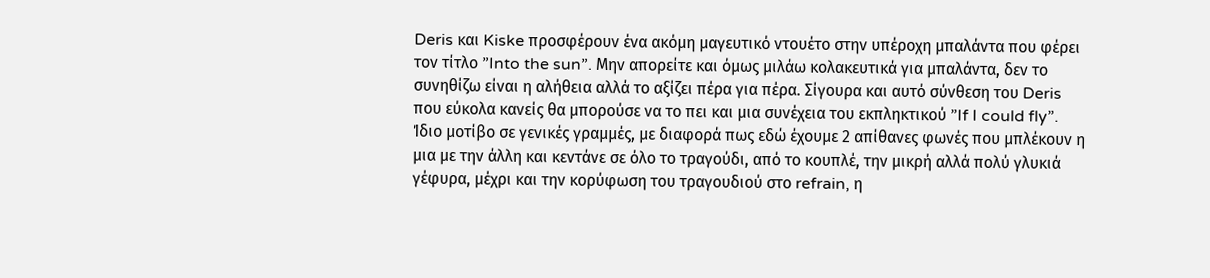Deris και Kiske προσφέρουν ένα ακόμη μαγευτικό ντουέτο στην υπέροχη μπαλάντα που φέρει τον τίτλο ”Into the sun”. Μην απορείτε και όμως μιλάω κολακευτικά για μπαλάντα, δεν το συνηθίζω είναι η αλήθεια αλλά το αξίζει πέρα για πέρα. Σίγουρα και αυτό σύνθεση του Deris που εύκολα κανείς θα μπορούσε να το πει και μια συνέχεια του εκπληκτικού ”If I could fly”. Ίδιο μοτίβο σε γενικές γραμμές, με διαφορά πως εδώ έχουμε 2 απίθανες φωνές που μπλέκουν η μια με την άλλη και κεντάνε σε όλο το τραγούδι, από το κουπλέ, την μικρή αλλά πολύ γλυκιά γέφυρα, μέχρι και την κορύφωση του τραγουδιού στο refrain, η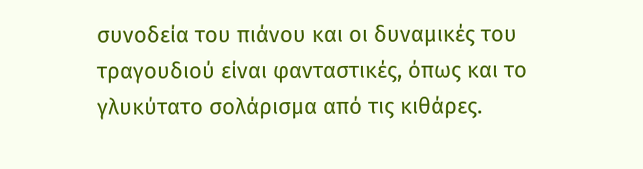συνοδεία του πιάνου και οι δυναμικές του τραγουδιού είναι φανταστικές, όπως και το γλυκύτατο σολάρισμα από τις κιθάρες.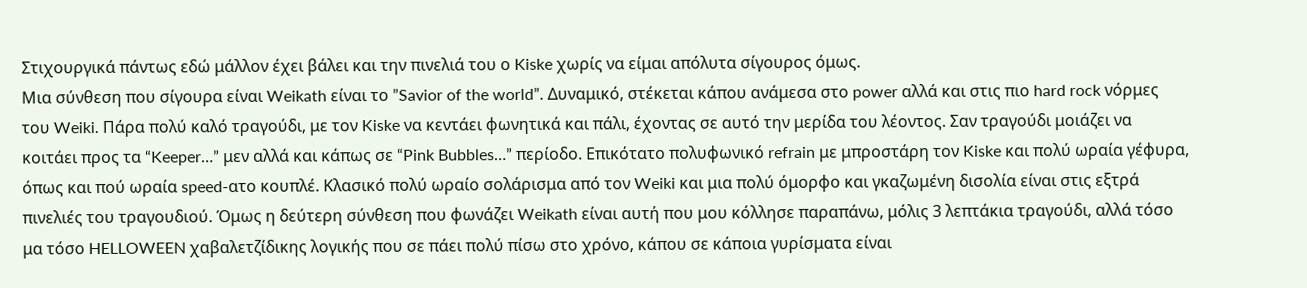Στιχουργικά πάντως εδώ μάλλον έχει βάλει και την πινελιά του ο Kiske χωρίς να είμαι απόλυτα σίγουρος όμως.
Μια σύνθεση που σίγουρα είναι Weikath είναι το ”Savior of the world”. Δυναμικό, στέκεται κάπου ανάμεσα στο power αλλά και στις πιο hard rock νόρμες του Weiki. Πάρα πολύ καλό τραγούδι, με τον Kiske να κεντάει φωνητικά και πάλι, έχοντας σε αυτό την μερίδα του λέοντος. Σαν τραγούδι μοιάζει να κοιτάει προς τα “Keeper…” μεν αλλά και κάπως σε “Pink Bubbles…” περίοδο. Επικότατο πολυφωνικό refrain με μπροστάρη τον Kiske και πολύ ωραία γέφυρα, όπως και πού ωραία speed-ατο κουπλέ. Κλασικό πολύ ωραίο σολάρισμα από τον Weiki και μια πολύ όμορφο και γκαζωμένη δισολία είναι στις εξτρά πινελιές του τραγουδιού. Όμως η δεύτερη σύνθεση που φωνάζει Weikath είναι αυτή που μου κόλλησε παραπάνω, μόλις 3 λεπτάκια τραγούδι, αλλά τόσο μα τόσο HELLOWEEN χαβαλετζίδικης λογικής που σε πάει πολύ πίσω στο χρόνο, κάπου σε κάποια γυρίσματα είναι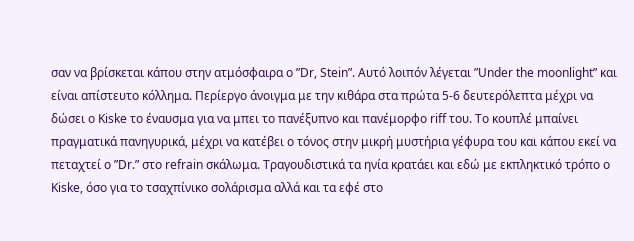σαν να βρίσκεται κάπου στην ατμόσφαιρα ο ”Dr, Stein”. Αυτό λοιπόν λέγεται ”Under the moonlight” και είναι απίστευτο κόλλημα. Περίεργο άνοιγμα με την κιθάρα στα πρώτα 5-6 δευτερόλεπτα μέχρι να δώσει ο Kiske το έναυσμα για να μπει το πανέξυπνο και πανέμορφο riff του. Το κουπλέ μπαίνει πραγματικά πανηγυρικά, μέχρι να κατέβει ο τόνος στην μικρή μυστήρια γέφυρα του και κάπου εκεί να πεταχτεί ο ”Dr.” στο refrain σκάλωμα. Τραγουδιστικά τα ηνία κρατάει και εδώ με εκπληκτικό τρόπο ο Kiske, όσο για το τσαχπίνικο σολάρισμα αλλά και τα εφέ στο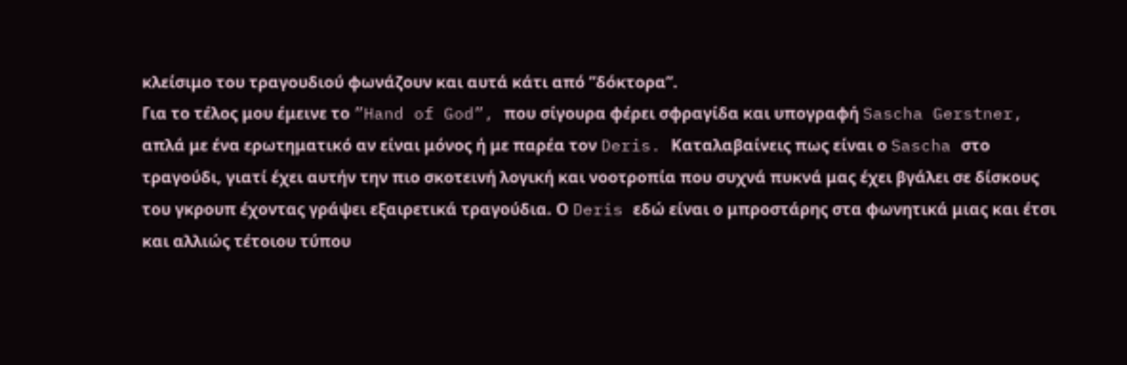κλείσιμο του τραγουδιού φωνάζουν και αυτά κάτι από ”δόκτορα”.
Για το τέλος μου έμεινε το ”Hand of God”, που σίγουρα φέρει σφραγίδα και υπογραφή Sascha Gerstner, απλά με ένα ερωτηματικό αν είναι μόνος ή με παρέα τον Deris. Καταλαβαίνεις πως είναι ο Sascha στο τραγούδι, γιατί έχει αυτήν την πιο σκοτεινή λογική και νοοτροπία που συχνά πυκνά μας έχει βγάλει σε δίσκους του γκρουπ έχοντας γράψει εξαιρετικά τραγούδια. Ο Deris εδώ είναι ο μπροστάρης στα φωνητικά μιας και έτσι και αλλιώς τέτοιου τύπου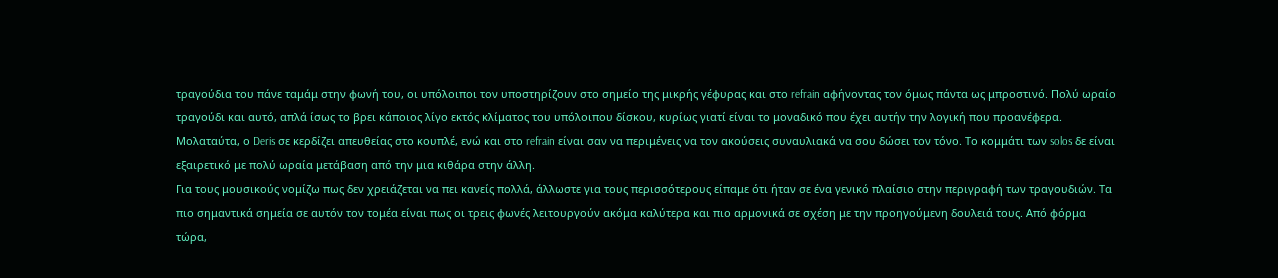τραγούδια του πάνε ταμάμ στην φωνή του, οι υπόλοιποι τον υποστηρίζουν στο σημείο της μικρής γέφυρας και στο refrain αφήνοντας τον όμως πάντα ως μπροστινό. Πολύ ωραίο τραγούδι και αυτό, απλά ίσως το βρει κάποιος λίγο εκτός κλίματος του υπόλοιπου δίσκου, κυρίως γιατί είναι το μοναδικό που έχει αυτήν την λογική που προανέφερα. Μολαταύτα, ο Deris σε κερδίζει απευθείας στο κουπλέ, ενώ και στο refrain είναι σαν να περιμένεις να τον ακούσεις συναυλιακά να σου δώσει τον τόνο. Το κομμάτι των solos δε είναι εξαιρετικό με πολύ ωραία μετάβαση από την μια κιθάρα στην άλλη.
Για τους μουσικούς νομίζω πως δεν χρειάζεται να πει κανείς πολλά, άλλωστε για τους περισσότερους είπαμε ότι ήταν σε ένα γενικό πλαίσιο στην περιγραφή των τραγουδιών. Τα πιο σημαντικά σημεία σε αυτόν τον τομέα είναι πως οι τρεις φωνές λειτουργούν ακόμα καλύτερα και πιο αρμονικά σε σχέση με την προηγούμενη δουλειά τους. Από φόρμα τώρα,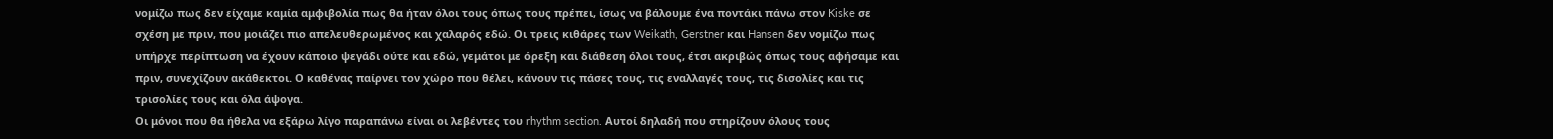νομίζω πως δεν είχαμε καμία αμφιβολία πως θα ήταν όλοι τους όπως τους πρέπει, ίσως να βάλουμε ένα ποντάκι πάνω στον Kiske σε σχέση με πριν, που μοιάζει πιο απελευθερωμένος και χαλαρός εδώ. Οι τρεις κιθάρες των Weikath, Gerstner και Hansen δεν νομίζω πως υπήρχε περίπτωση να έχουν κάποιο ψεγάδι ούτε και εδώ, γεμάτοι με όρεξη και διάθεση όλοι τους, έτσι ακριβώς όπως τους αφήσαμε και πριν, συνεχίζουν ακάθεκτοι. Ο καθένας παίρνει τον χώρο που θέλει, κάνουν τις πάσες τους, τις εναλλαγές τους, τις δισολίες και τις τρισολίες τους και όλα άψογα.
Οι μόνοι που θα ήθελα να εξάρω λίγο παραπάνω είναι οι λεβέντες του rhythm section. Αυτοί δηλαδή που στηρίζουν όλους τους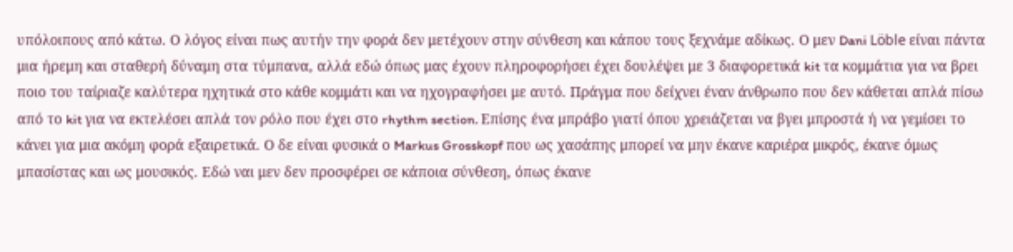υπόλοιπους από κάτω. Ο λόγος είναι πως αυτήν την φορά δεν μετέχουν στην σύνθεση και κάπου τους ξεχνάμε αδίκως. Ο μεν Dani Löble είναι πάντα μια ήρεμη και σταθερή δύναμη στα τύμπανα, αλλά εδώ όπως μας έχουν πληροφορήσει έχει δουλέψει με 3 διαφορετικά kit τα κομμάτια για να βρει ποιο του ταίριαζε καλύτερα ηχητικά στο κάθε κομμάτι και να ηχογραφήσει με αυτό. Πράγμα που δείχνει έναν άνθρωπο που δεν κάθεται απλά πίσω από το kit για να εκτελέσει απλά τον ρόλο που έχει στο rhythm section. Επίσης ένα μπράβο γιατί όπου χρειάζεται να βγει μπροστά ή να γεμίσει το κάνει για μια ακόμη φορά εξαιρετικά. Ο δε είναι φυσικά ο Markus Grosskopf που ως χασάπης μπορεί να μην έκανε καριέρα μικρός, έκανε όμως μπασίστας και ως μουσικός. Εδώ ναι μεν δεν προσφέρει σε κάποια σύνθεση, όπως έκανε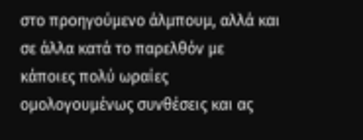στο προηγούμενο άλμπουμ, αλλά και σε άλλα κατά το παρελθόν με κάποιες πολύ ωραίες ομολογουμένως συνθέσεις και ας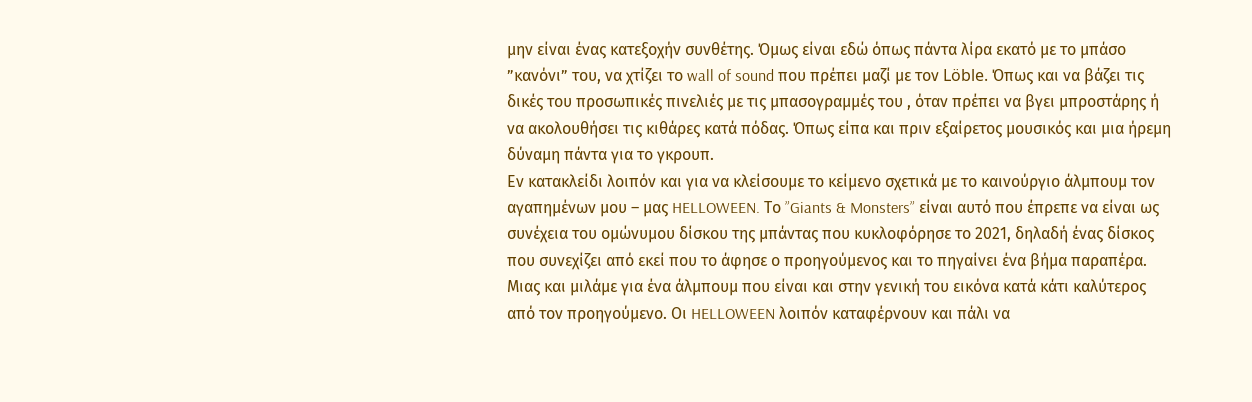μην είναι ένας κατεξοχήν συνθέτης. Όμως είναι εδώ όπως πάντα λίρα εκατό με το μπάσο ”κανόνι” του, να χτίζει το wall of sound που πρέπει μαζί με τον Löble. Όπως και να βάζει τις δικές του προσωπικές πινελιές με τις μπασογραμμές του , όταν πρέπει να βγει μπροστάρης ή να ακολουθήσει τις κιθάρες κατά πόδας. Όπως είπα και πριν εξαίρετος μουσικός και μια ήρεμη δύναμη πάντα για το γκρουπ.
Εν κατακλείδι λοιπόν και για να κλείσουμε το κείμενο σχετικά με το καινούργιο άλμπουμ τον αγαπημένων μου – μας HELLOWEEN. Το ”Giants & Monsters” είναι αυτό που έπρεπε να είναι ως συνέχεια του ομώνυμου δίσκου της μπάντας που κυκλοφόρησε το 2021, δηλαδή ένας δίσκος που συνεχίζει από εκεί που το άφησε ο προηγούμενος και το πηγαίνει ένα βήμα παραπέρα. Μιας και μιλάμε για ένα άλμπουμ που είναι και στην γενική του εικόνα κατά κάτι καλύτερος από τον προηγούμενο. Οι HELLOWEEN λοιπόν καταφέρνουν και πάλι να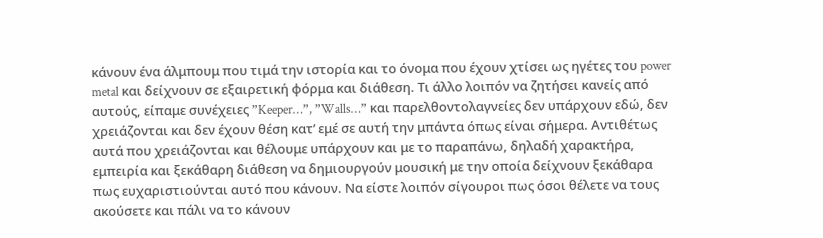κάνουν ένα άλμπουμ που τιμά την ιστορία και το όνομα που έχουν χτίσει ως ηγέτες του power metal και δείχνουν σε εξαιρετική φόρμα και διάθεση. Τι άλλο λοιπόν να ζητήσει κανείς από αυτούς, είπαμε συνέχειες ”Keeper…”, ”Walls…” και παρελθοντολαγνείες δεν υπάρχουν εδώ, δεν χρειάζονται και δεν έχουν θέση κατ’ εμέ σε αυτή την μπάντα όπως είναι σήμερα. Αντιθέτως αυτά που χρειάζονται και θέλουμε υπάρχουν και με το παραπάνω, δηλαδή χαρακτήρα, εμπειρία και ξεκάθαρη διάθεση να δημιουργούν μουσική με την οποία δείχνουν ξεκάθαρα πως ευχαριστιούνται αυτό που κάνουν. Να είστε λοιπόν σίγουροι πως όσοι θέλετε να τους ακούσετε και πάλι να το κάνουν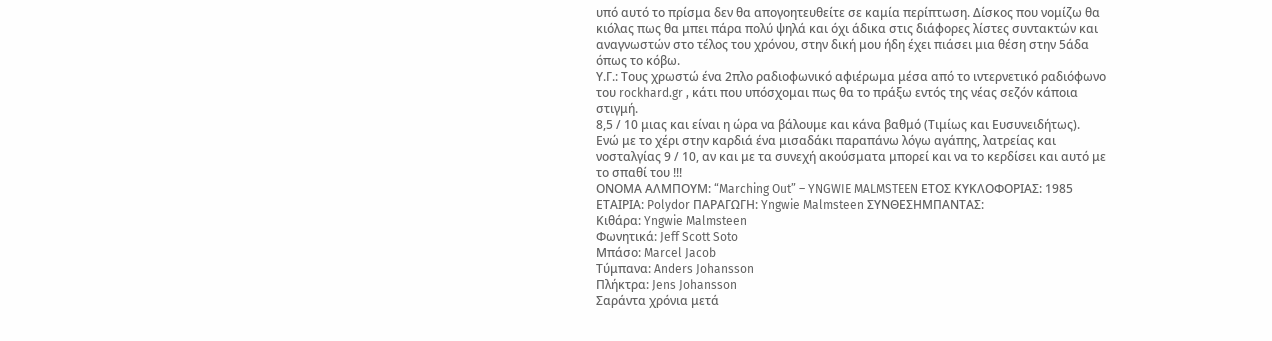υπό αυτό το πρίσμα δεν θα απογοητευθείτε σε καμία περίπτωση. Δίσκος που νομίζω θα κιόλας πως θα μπει πάρα πολύ ψηλά και όχι άδικα στις διάφορες λίστες συντακτών και αναγνωστών στο τέλος του χρόνου, στην δική μου ήδη έχει πιάσει μια θέση στην 5άδα όπως το κόβω.
Υ.Γ.: Τους χρωστώ ένα 2πλο ραδιοφωνικό αφιέρωμα μέσα από το ιντερνετικό ραδιόφωνο του rockhard.gr , κάτι που υπόσχομαι πως θα το πράξω εντός της νέας σεζόν κάποια στιγμή.
8,5 / 10 μιας και είναι η ώρα να βάλουμε και κάνα βαθμό (Τιμίως και Ευσυνειδήτως).
Ενώ με το χέρι στην καρδιά ένα μισαδάκι παραπάνω λόγω αγάπης, λατρείας και νοσταλγίας 9 / 10, αν και με τα συνεχή ακούσματα μπορεί και να το κερδίσει και αυτό με το σπαθί του !!!
ΟΝΟΜΑ ΑΛΜΠΟΥΜ: “Marching Out” – YNGWIE MALMSTEEN ΕΤΟΣ ΚΥΚΛΟΦΟΡΙΑΣ: 1985 ΕΤΑΙΡΙΑ: Polydor ΠΑΡΑΓΩΓΗ: Yngwie Malmsteen ΣΥΝΘΕΣΗΜΠΑΝΤΑΣ:
Κιθάρα: Yngwie Malmsteen
Φωνητικά: Jeff Scott Soto
Μπάσο: Marcel Jacob
Τύμπανα: Anders Johansson
Πλήκτρα: Jens Johansson
Σαράντα χρόνια μετά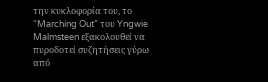την κυκλοφορία του, το “Marching Out” του Yngwie Malmsteen εξακολουθεί να πυροδοτεί συζητήσεις γύρω από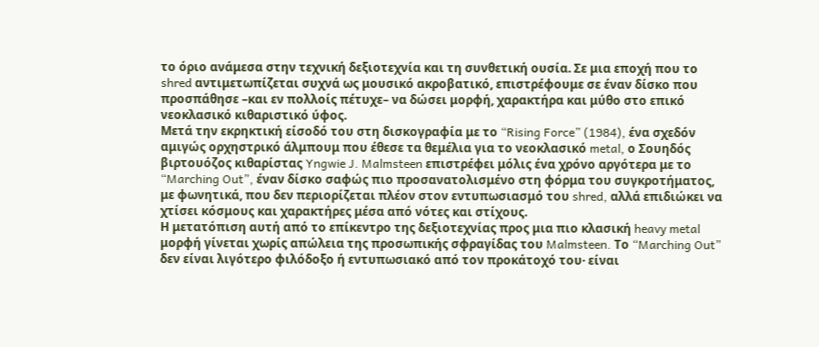το όριο ανάμεσα στην τεχνική δεξιοτεχνία και τη συνθετική ουσία. Σε μια εποχή που το shred αντιμετωπίζεται συχνά ως μουσικό ακροβατικό, επιστρέφουμε σε έναν δίσκο που προσπάθησε –και εν πολλοίς πέτυχε– να δώσει μορφή, χαρακτήρα και μύθο στο επικό νεοκλασικό κιθαριστικό ύφος.
Μετά την εκρηκτική είσοδό του στη δισκογραφία με το “Rising Force” (1984), ένα σχεδόν αμιγώς ορχηστρικό άλμπουμ που έθεσε τα θεμέλια για το νεοκλασικό metal, ο Σουηδός βιρτουόζος κιθαρίστας Yngwie J. Malmsteen επιστρέφει μόλις ένα χρόνο αργότερα με το “Marching Out”, έναν δίσκο σαφώς πιο προσανατολισμένο στη φόρμα του συγκροτήματος, με φωνητικά, που δεν περιορίζεται πλέον στον εντυπωσιασμό του shred, αλλά επιδιώκει να χτίσει κόσμους και χαρακτήρες μέσα από νότες και στίχους.
Η μετατόπιση αυτή από το επίκεντρο της δεξιοτεχνίας προς μια πιο κλασική heavy metal μορφή γίνεται χωρίς απώλεια της προσωπικής σφραγίδας του Malmsteen. Το “Marching Out” δεν είναι λιγότερο φιλόδοξο ή εντυπωσιακό από τον προκάτοχό του· είναι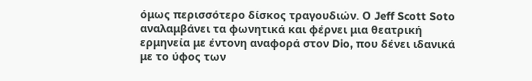όμως περισσότερο δίσκος τραγουδιών. Ο Jeff Scott Soto αναλαμβάνει τα φωνητικά και φέρνει μια θεατρική ερμηνεία με έντονη αναφορά στον Dio, που δένει ιδανικά με το ύφος των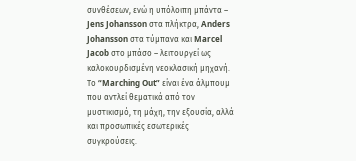συνθέσεων, ενώ η υπόλοιπη μπάντα – Jens Johansson στα πλήκτρα, Anders Johansson στα τύμπανα και Marcel Jacob στο μπάσο – λειτουργεί ως καλοκουρδισμένη νεοκλασική μηχανή.
Το “Marching Out” είναι ένα άλμπουμ που αντλεί θεματικά από τον μυστικισμό, τη μάχη, την εξουσία, αλλά και προσωπικές εσωτερικές συγκρούσεις.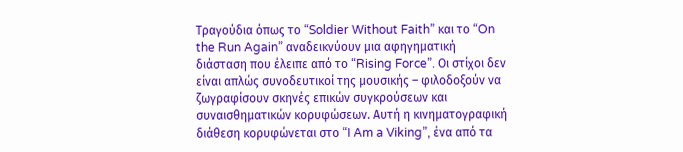Τραγούδια όπως το “Soldier Without Faith” και το “On the Run Again” αναδεικνύουν μια αφηγηματική διάσταση που έλειπε από το “Rising Force”. Οι στίχοι δεν είναι απλώς συνοδευτικοί της μουσικής – φιλοδοξούν να ζωγραφίσουν σκηνές επικών συγκρούσεων και συναισθηματικών κορυφώσεων. Αυτή η κινηματογραφική διάθεση κορυφώνεται στο “I Am a Viking”, ένα από τα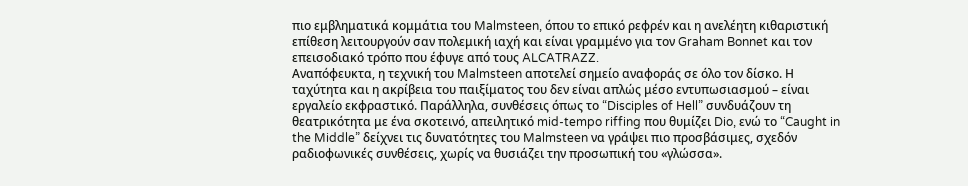πιο εμβληματικά κομμάτια του Malmsteen, όπου το επικό ρεφρέν και η ανελέητη κιθαριστική επίθεση λειτουργούν σαν πολεμική ιαχή και είναι γραμμένο για τον Graham Bonnet και τον επεισοδιακό τρόπο που έφυγε από τους ALCATRAZZ.
Αναπόφευκτα, η τεχνική του Malmsteen αποτελεί σημείο αναφοράς σε όλο τον δίσκο. Η ταχύτητα και η ακρίβεια του παιξίματος του δεν είναι απλώς μέσο εντυπωσιασμού – είναι εργαλείο εκφραστικό. Παράλληλα, συνθέσεις όπως το “Disciples of Hell” συνδυάζουν τη θεατρικότητα με ένα σκοτεινό, απειλητικό mid-tempo riffing που θυμίζει Dio, ενώ το “Caught in the Middle” δείχνει τις δυνατότητες του Malmsteen να γράψει πιο προσβάσιμες, σχεδόν ραδιοφωνικές συνθέσεις, χωρίς να θυσιάζει την προσωπική του «γλώσσα».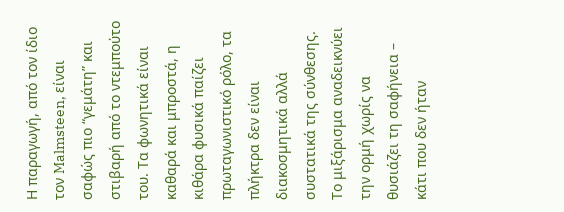Η παραγωγή, από τον ίδιο τον Malmsteen, είναι σαφώς πιο “γεμάτη” και στιβαρή από το ντεμπούτο του. Τα φωνητικά είναι καθαρά και μπροστά, η κιθάρα φυσικά παίζει πρωταγωνιστικό ρόλο, τα πλήκτρα δεν είναι διακοσμητικά αλλά συστατικά της σύνθεσης. Το μιξάρισμα αναδεικνύει την ορμή χωρίς να θυσιάζει τη σαφήνεια – κάτι που δεν ήταν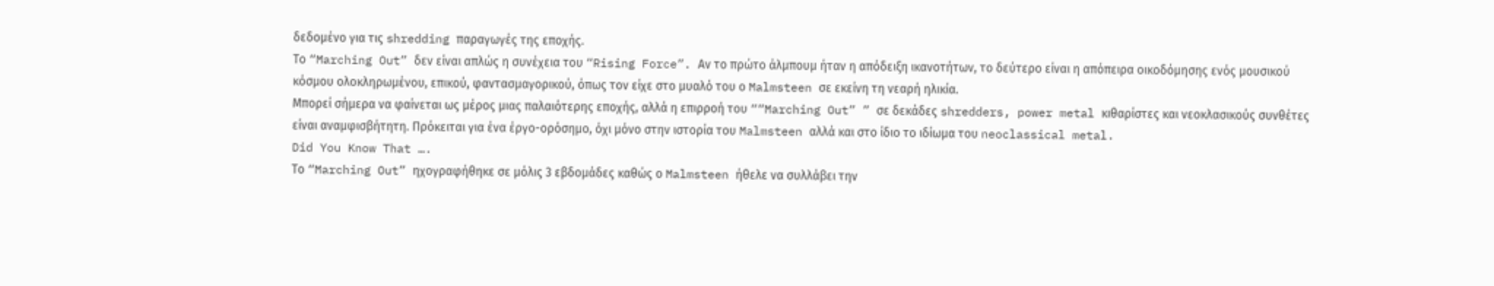δεδομένο για τις shredding παραγωγές της εποχής.
Το “Marching Out” δεν είναι απλώς η συνέχεια του “Rising Force”. Αν το πρώτο άλμπουμ ήταν η απόδειξη ικανοτήτων, το δεύτερο είναι η απόπειρα οικοδόμησης ενός μουσικού κόσμου ολοκληρωμένου, επικού, φαντασμαγορικού, όπως τον είχε στο μυαλό του ο Malmsteen σε εκείνη τη νεαρή ηλικία.
Μπορεί σήμερα να φαίνεται ως μέρος μιας παλαιότερης εποχής, αλλά η επιρροή του ““Marching Out” ” σε δεκάδες shredders, power metal κιθαρίστες και νεοκλασικούς συνθέτες είναι αναμφισβήτητη. Πρόκειται για ένα έργο-ορόσημο, όχι μόνο στην ιστορία του Malmsteen αλλά και στο ίδιο το ιδίωμα του neoclassical metal.
Did You Know That ….
Το “Marching Out” ηχογραφήθηκε σε μόλις 3 εβδομάδες καθώς ο Malmsteen ήθελε να συλλάβει την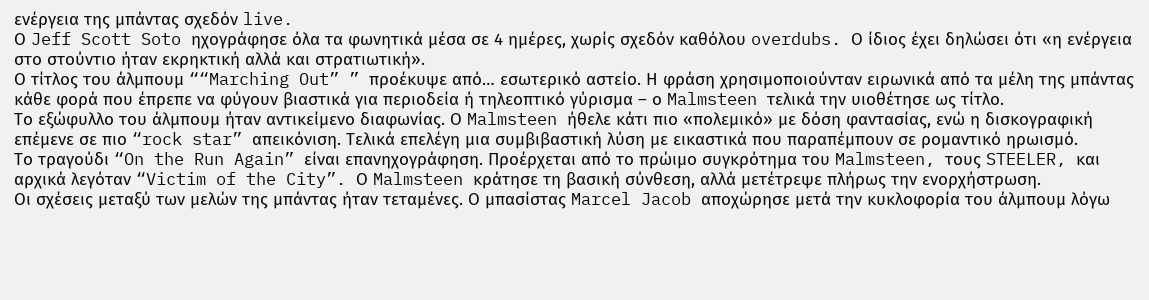ενέργεια της μπάντας σχεδόν live.
Ο Jeff Scott Soto ηχογράφησε όλα τα φωνητικά μέσα σε 4 ημέρες, χωρίς σχεδόν καθόλου overdubs. Ο ίδιος έχει δηλώσει ότι «η ενέργεια στο στούντιο ήταν εκρηκτική αλλά και στρατιωτική».
Ο τίτλος του άλμπουμ ““Marching Out” ” προέκυψε από… εσωτερικό αστείο. Η φράση χρησιμοποιούνταν ειρωνικά από τα μέλη της μπάντας κάθε φορά που έπρεπε να φύγουν βιαστικά για περιοδεία ή τηλεοπτικό γύρισμα – ο Malmsteen τελικά την υιοθέτησε ως τίτλο.
Το εξώφυλλο του άλμπουμ ήταν αντικείμενο διαφωνίας. Ο Malmsteen ήθελε κάτι πιο «πολεμικό» με δόση φαντασίας, ενώ η δισκογραφική επέμενε σε πιο “rock star” απεικόνιση. Τελικά επελέγη μια συμβιβαστική λύση με εικαστικά που παραπέμπουν σε ρομαντικό ηρωισμό.
Το τραγούδι “On the Run Again” είναι επανηχογράφηση. Προέρχεται από το πρώιμο συγκρότημα του Malmsteen, τους STEELER, και αρχικά λεγόταν “Victim of the City”. Ο Malmsteen κράτησε τη βασική σύνθεση, αλλά μετέτρεψε πλήρως την ενορχήστρωση.
Οι σχέσεις μεταξύ των μελών της μπάντας ήταν τεταμένες. Ο μπασίστας Marcel Jacob αποχώρησε μετά την κυκλοφορία του άλμπουμ λόγω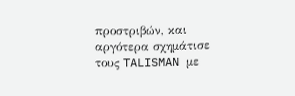προστριβών, και αργότερα σχημάτισε τους TALISMAN με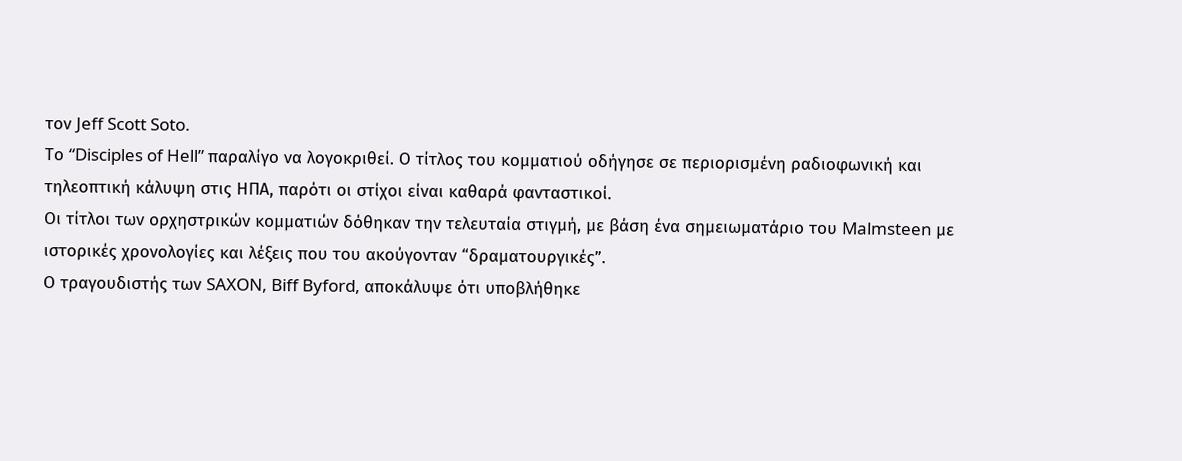τον Jeff Scott Soto.
Το “Disciples of Hell” παραλίγο να λογοκριθεί. Ο τίτλος του κομματιού οδήγησε σε περιορισμένη ραδιοφωνική και τηλεοπτική κάλυψη στις ΗΠΑ, παρότι οι στίχοι είναι καθαρά φανταστικοί.
Οι τίτλοι των ορχηστρικών κομματιών δόθηκαν την τελευταία στιγμή, με βάση ένα σημειωματάριο του Malmsteen με ιστορικές χρονολογίες και λέξεις που του ακούγονταν “δραματουργικές”.
Ο τραγουδιστής των SAXON, Biff Byford, αποκάλυψε ότι υποβλήθηκε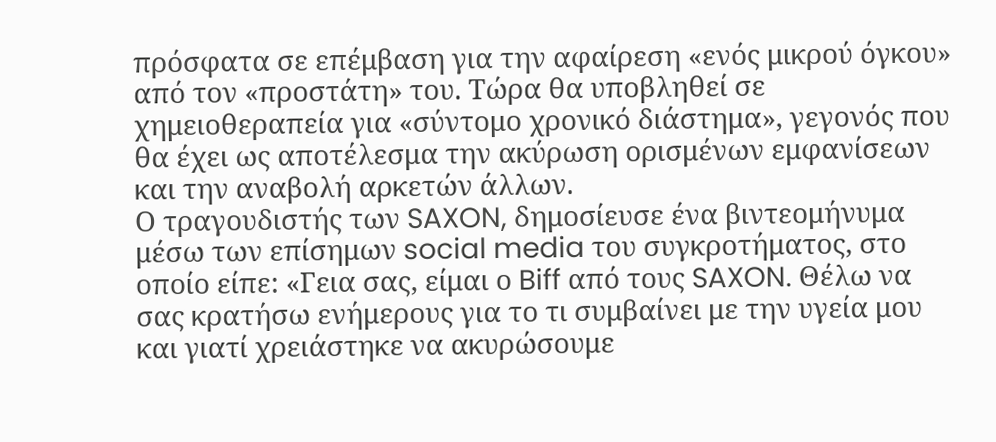πρόσφατα σε επέμβαση για την αφαίρεση «ενός μικρού όγκου» από τον «προστάτη» του. Τώρα θα υποβληθεί σε χημειοθεραπεία για «σύντομο χρονικό διάστημα», γεγονός που θα έχει ως αποτέλεσμα την ακύρωση ορισμένων εμφανίσεων και την αναβολή αρκετών άλλων.
Ο τραγουδιστής των SAXON, δημοσίευσε ένα βιντεομήνυμα μέσω των επίσημων social media του συγκροτήματος, στο οποίο είπε: «Γεια σας, είμαι ο Biff από τους SAXON. Θέλω να σας κρατήσω ενήμερους για το τι συμβαίνει με την υγεία μου και γιατί χρειάστηκε να ακυρώσουμε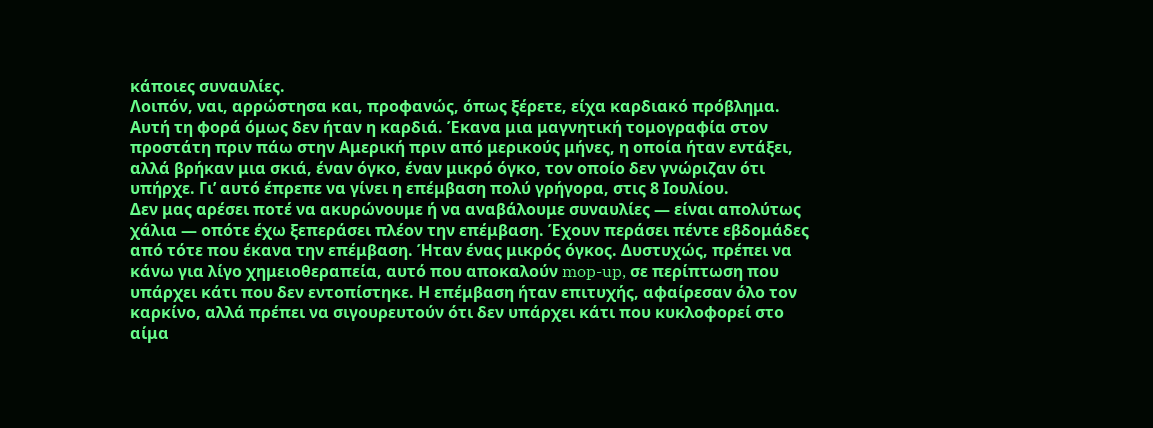κάποιες συναυλίες.
Λοιπόν, ναι, αρρώστησα και, προφανώς, όπως ξέρετε, είχα καρδιακό πρόβλημα. Αυτή τη φορά όμως δεν ήταν η καρδιά. Έκανα μια μαγνητική τομογραφία στον προστάτη πριν πάω στην Αμερική πριν από μερικούς μήνες, η οποία ήταν εντάξει, αλλά βρήκαν μια σκιά, έναν όγκο, έναν μικρό όγκο, τον οποίο δεν γνώριζαν ότι υπήρχε. Γι’ αυτό έπρεπε να γίνει η επέμβαση πολύ γρήγορα, στις 8 Ιουλίου.
Δεν μας αρέσει ποτέ να ακυρώνουμε ή να αναβάλουμε συναυλίες — είναι απολύτως χάλια — οπότε έχω ξεπεράσει πλέον την επέμβαση. Έχουν περάσει πέντε εβδομάδες από τότε που έκανα την επέμβαση. Ήταν ένας μικρός όγκος. Δυστυχώς, πρέπει να κάνω για λίγο χημειοθεραπεία, αυτό που αποκαλούν mop-up, σε περίπτωση που υπάρχει κάτι που δεν εντοπίστηκε. Η επέμβαση ήταν επιτυχής, αφαίρεσαν όλο τον καρκίνο, αλλά πρέπει να σιγουρευτούν ότι δεν υπάρχει κάτι που κυκλοφορεί στο αίμα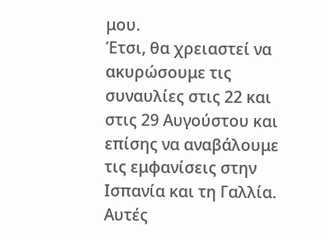μου.
Έτσι, θα χρειαστεί να ακυρώσουμε τις συναυλίες στις 22 και στις 29 Αυγούστου και επίσης να αναβάλουμε τις εμφανίσεις στην Ισπανία και τη Γαλλία. Αυτές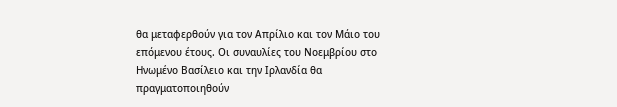θα μεταφερθούν για τον Απρίλιο και τον Μάιο του επόμενου έτους. Οι συναυλίες του Νοεμβρίου στο Ηνωμένο Βασίλειο και την Ιρλανδία θα πραγματοποιηθούν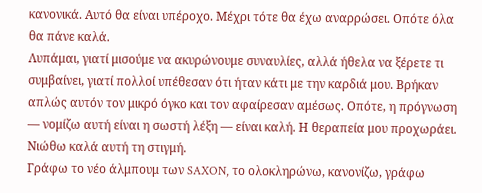κανονικά. Αυτό θα είναι υπέροχο. Μέχρι τότε θα έχω αναρρώσει. Οπότε όλα θα πάνε καλά.
Λυπάμαι, γιατί μισούμε να ακυρώνουμε συναυλίες, αλλά ήθελα να ξέρετε τι συμβαίνει, γιατί πολλοί υπέθεσαν ότι ήταν κάτι με την καρδιά μου. Βρήκαν απλώς αυτόν τον μικρό όγκο και τον αφαίρεσαν αμέσως. Οπότε, η πρόγνωση — νομίζω αυτή είναι η σωστή λέξη — είναι καλή. Η θεραπεία μου προχωράει. Νιώθω καλά αυτή τη στιγμή.
Γράφω το νέο άλμπουμ των SAXON, το ολοκληρώνω, κανονίζω, γράφω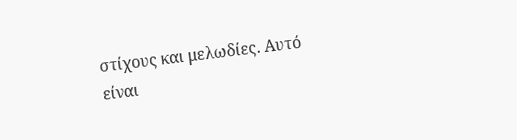στίχους και μελωδίες. Αυτό είναι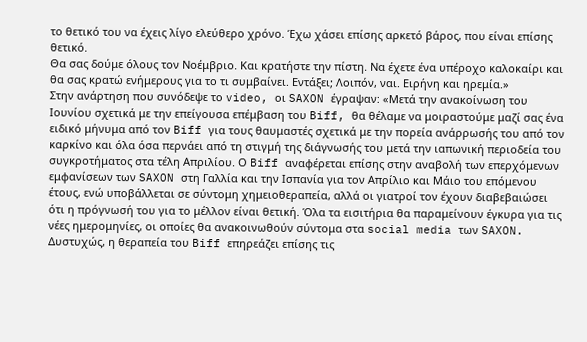το θετικό του να έχεις λίγο ελεύθερο χρόνο. Έχω χάσει επίσης αρκετό βάρος, που είναι επίσης θετικό.
Θα σας δούμε όλους τον Νοέμβριο. Και κρατήστε την πίστη. Να έχετε ένα υπέροχο καλοκαίρι και θα σας κρατώ ενήμερους για το τι συμβαίνει. Εντάξει; Λοιπόν, ναι. Ειρήνη και ηρεμία.»
Στην ανάρτηση που συνόδεψε το video, οι SAXON έγραψαν: «Μετά την ανακοίνωση του Ιουνίου σχετικά με την επείγουσα επέμβαση του Biff, θα θέλαμε να μοιραστούμε μαζί σας ένα ειδικό μήνυμα από τον Biff για τους θαυμαστές σχετικά με την πορεία ανάρρωσής του από τον καρκίνο και όλα όσα περνάει από τη στιγμή της διάγνωσής του μετά την ιαπωνική περιοδεία του συγκροτήματος στα τέλη Απριλίου. Ο Biff αναφέρεται επίσης στην αναβολή των επερχόμενων εμφανίσεων των SAXON στη Γαλλία και την Ισπανία για τον Απρίλιο και Μάιο του επόμενου έτους, ενώ υποβάλλεται σε σύντομη χημειοθεραπεία, αλλά οι γιατροί τον έχουν διαβεβαιώσει ότι η πρόγνωσή του για το μέλλον είναι θετική. Όλα τα εισιτήρια θα παραμείνουν έγκυρα για τις νέες ημερομηνίες, οι οποίες θα ανακοινωθούν σύντομα στα social media των SAXON.
Δυστυχώς, η θεραπεία του Biff επηρεάζει επίσης τις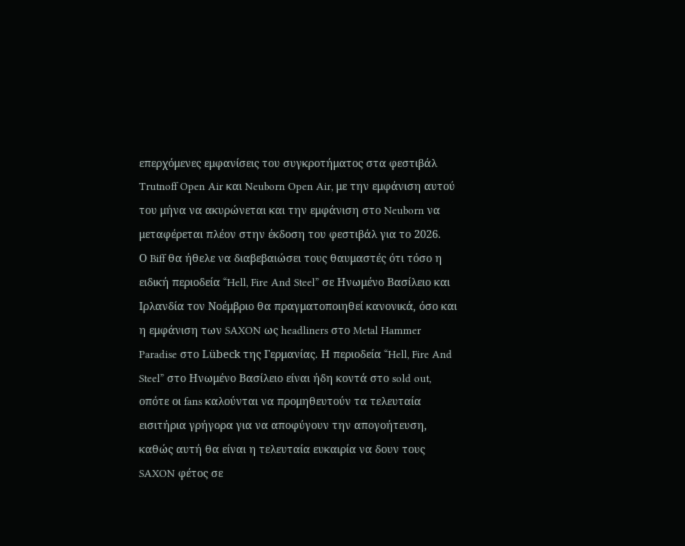επερχόμενες εμφανίσεις του συγκροτήματος στα φεστιβάλ Trutnoff Open Air και Neuborn Open Air, με την εμφάνιση αυτού του μήνα να ακυρώνεται και την εμφάνιση στο Neuborn να μεταφέρεται πλέον στην έκδοση του φεστιβάλ για το 2026.
Ο Biff θα ήθελε να διαβεβαιώσει τους θαυμαστές ότι τόσο η ειδική περιοδεία “Hell, Fire And Steel” σε Ηνωμένο Βασίλειο και Ιρλανδία τον Νοέμβριο θα πραγματοποιηθεί κανονικά, όσο και η εμφάνιση των SAXON ως headliners στο Metal Hammer Paradise στο Lübeck της Γερμανίας. Η περιοδεία “Hell, Fire And Steel” στο Ηνωμένο Βασίλειο είναι ήδη κοντά στο sold out, οπότε οι fans καλούνται να προμηθευτούν τα τελευταία εισιτήρια γρήγορα για να αποφύγουν την απογοήτευση, καθώς αυτή θα είναι η τελευταία ευκαιρία να δουν τους SAXON φέτος σε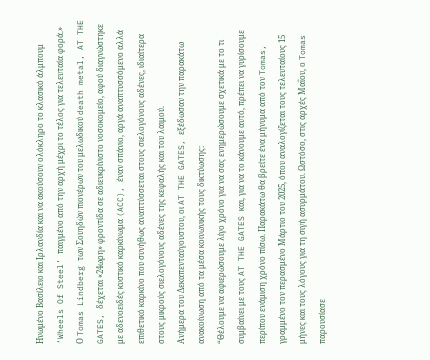Ηνωμένο Βασίλειο και Ιρλανδία και να ακούσουν ολόκληρο το κλασικό άλμπουμ ‘Wheels Of Steel’ παιγμένο από την αρχή μέχρι το τέλος για τελευταία φορά.»
Ο Tomas Lindberg των Σουηδών πιονέρων του μελωδικού death metal, AT THE GATES, δέχεται «24ωρη» φροντίδα σε αδιευκρίνιστο νοσοκομείο, αφού διαγνώστηκε με αδενοειδές κυστικό καρκίνωμα (ACC), έναν σπάνιο, αργά αναπτυσσόμενο αλλά επιθετικό καρκίνο που συνήθως αναπτύσσεται στους σιελογόνους αδένες, ιδιαίτερα στους μικρούς σιελογόνους αδένες της κεφαλής και του λαιμού.
Ανήμερα του Δεκαπενταύγουστου, οι AT THE GATES, εξέδωσαν την παρακάτω ανακοίνωση από τα μέσα κοινωνικής τους δικτύωσης:
“Θέλουμε να αφιερώσουμε λίγο χρόνο για να σας ενημερώσουμε σχετικά με το τι συμβαίνει με τους AT THE GATES και, για να το κάνουμε αυτό, πρέπει να γυρίσουμε περίπου ενάμιση χρόνο πίσω. Παρακάτω θα βρείτε ένα μήνυμα από τον Tomas, γραμμένο τον περασμένο Μάρτιο του 2025, όπου αναλογίζεται τους τελευταίους 15 μήνες και τους λόγους για τη σιγή ασυρμάτου. Ωστόσο, στις αρχές Μαΐου, ο Tomas παρουσίασε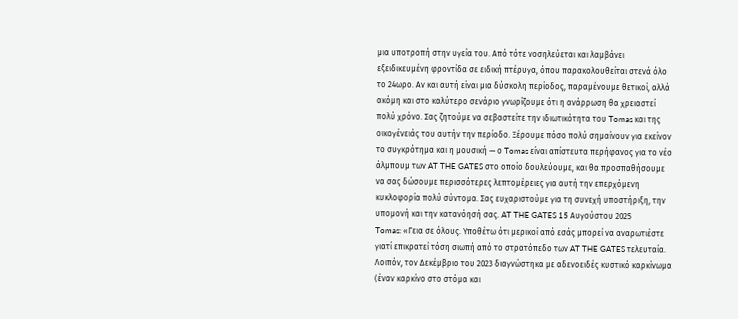μια υποτροπή στην υγεία του. Από τότε νοσηλεύεται και λαμβάνει εξειδικευμένη φροντίδα σε ειδική πτέρυγα, όπου παρακολουθείται στενά όλο το 24ωρο. Αν και αυτή είναι μια δύσκολη περίοδος, παραμένουμε θετικοί, αλλά ακόμη και στο καλύτερο σενάριο γνωρίζουμε ότι η ανάρρωση θα χρειαστεί πολύ χρόνο. Σας ζητούμε να σεβαστείτε την ιδιωτικότητα του Tomas και της οικογένειάς του αυτήν την περίοδο. Ξέρουμε πόσο πολύ σημαίνουν για εκείνον το συγκρότημα και η μουσική — ο Tomas είναι απίστευτα περήφανος για το νέο άλμπουμ των AT THE GATES στο οποίο δουλεύουμε, και θα προσπαθήσουμε να σας δώσουμε περισσότερες λεπτομέρειες για αυτή την επερχόμενη κυκλοφορία πολύ σύντομα. Σας ευχαριστούμε για τη συνεχή υποστήριξη, την υπομονή και την κατανόησή σας. AT THE GATES 15 Αυγούστου 2025
Tomas: «Γεια σε όλους. Υποθέτω ότι μερικοί από εσάς μπορεί να αναρωτιέστε γιατί επικρατεί τόση σιωπή από το στρατόπεδο των AT THE GATES τελευταία. Λοιπόν, τον Δεκέμβριο του 2023 διαγνώστηκα με αδενοειδές κυστικό καρκίνωμα (έναν καρκίνο στο στόμα και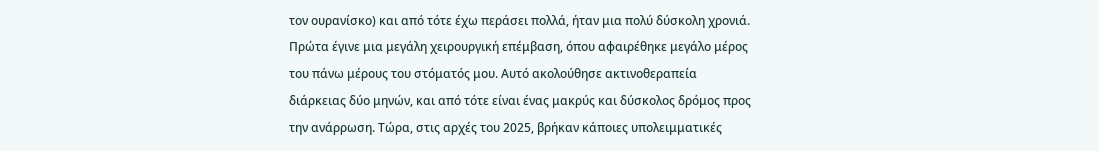τον ουρανίσκο) και από τότε έχω περάσει πολλά, ήταν μια πολύ δύσκολη χρονιά. Πρώτα έγινε μια μεγάλη χειρουργική επέμβαση, όπου αφαιρέθηκε μεγάλο μέρος του πάνω μέρους του στόματός μου. Αυτό ακολούθησε ακτινοθεραπεία διάρκειας δύο μηνών, και από τότε είναι ένας μακρύς και δύσκολος δρόμος προς την ανάρρωση. Τώρα, στις αρχές του 2025, βρήκαν κάποιες υπολειμματικές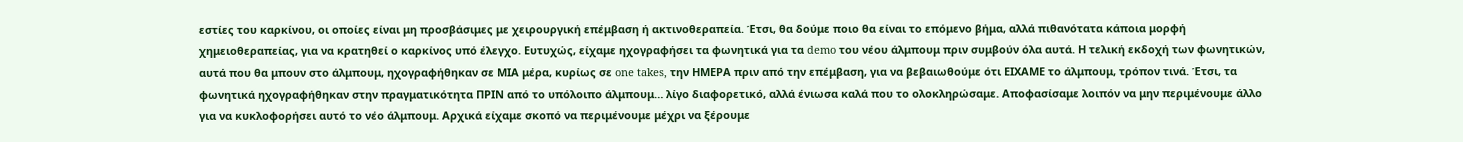εστίες του καρκίνου, οι οποίες είναι μη προσβάσιμες με χειρουργική επέμβαση ή ακτινοθεραπεία. Έτσι, θα δούμε ποιο θα είναι το επόμενο βήμα, αλλά πιθανότατα κάποια μορφή χημειοθεραπείας, για να κρατηθεί ο καρκίνος υπό έλεγχο. Ευτυχώς, είχαμε ηχογραφήσει τα φωνητικά για τα demo του νέου άλμπουμ πριν συμβούν όλα αυτά. Η τελική εκδοχή των φωνητικών, αυτά που θα μπουν στο άλμπουμ, ηχογραφήθηκαν σε ΜΙΑ μέρα, κυρίως σε one takes, την ΗΜΕΡΑ πριν από την επέμβαση, για να βεβαιωθούμε ότι ΕΙΧΑΜΕ το άλμπουμ, τρόπον τινά. Έτσι, τα φωνητικά ηχογραφήθηκαν στην πραγματικότητα ΠΡΙΝ από το υπόλοιπο άλμπουμ… λίγο διαφορετικό, αλλά ένιωσα καλά που το ολοκληρώσαμε. Αποφασίσαμε λοιπόν να μην περιμένουμε άλλο για να κυκλοφορήσει αυτό το νέο άλμπουμ. Αρχικά είχαμε σκοπό να περιμένουμε μέχρι να ξέρουμε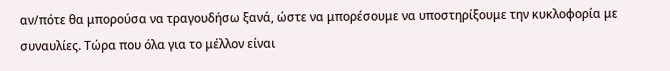αν/πότε θα μπορούσα να τραγουδήσω ξανά, ώστε να μπορέσουμε να υποστηρίξουμε την κυκλοφορία με συναυλίες. Τώρα που όλα για το μέλλον είναι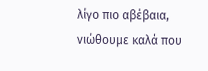λίγο πιο αβέβαια, νιώθουμε καλά που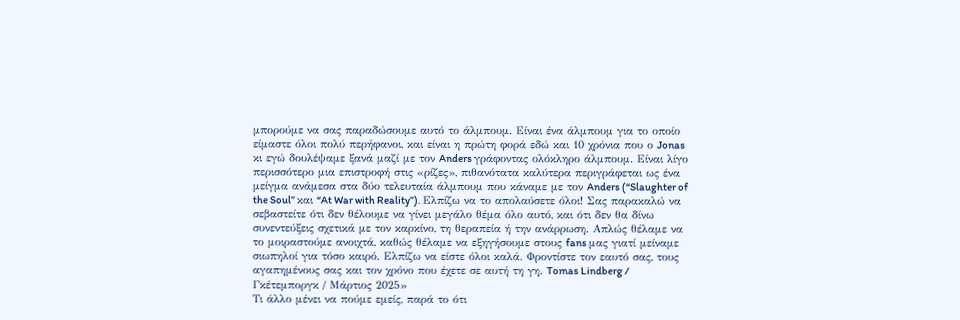μπορούμε να σας παραδώσουμε αυτό το άλμπουμ. Είναι ένα άλμπουμ για το οποίο είμαστε όλοι πολύ περήφανοι, και είναι η πρώτη φορά εδώ και 10 χρόνια που ο Jonas κι εγώ δουλέψαμε ξανά μαζί με τον Anders γράφοντας ολόκληρο άλμπουμ. Είναι λίγο περισσότερο μια επιστροφή στις «ρίζες», πιθανότατα καλύτερα περιγράφεται ως ένα μείγμα ανάμεσα στα δύο τελευταία άλμπουμ που κάναμε με τον Anders (“Slaughter of the Soul” και “At War with Reality”). Ελπίζω να το απολαύσετε όλοι! Σας παρακαλώ να σεβαστείτε ότι δεν θέλουμε να γίνει μεγάλο θέμα όλο αυτό, και ότι δεν θα δίνω συνεντεύξεις σχετικά με τον καρκίνο, τη θεραπεία ή την ανάρρωση. Απλώς θέλαμε να το μοιραστούμε ανοιχτά, καθώς θέλαμε να εξηγήσουμε στους fans μας γιατί μείναμε σιωπηλοί για τόσο καιρό. Ελπίζω να είστε όλοι καλά. Φροντίστε τον εαυτό σας, τους αγαπημένους σας και τον χρόνο που έχετε σε αυτή τη γη. Tomas Lindberg / Γκέτεμποργκ / Μάρτιος 2025»
Τι άλλο μένει να πούμε εμείς, παρά το ότι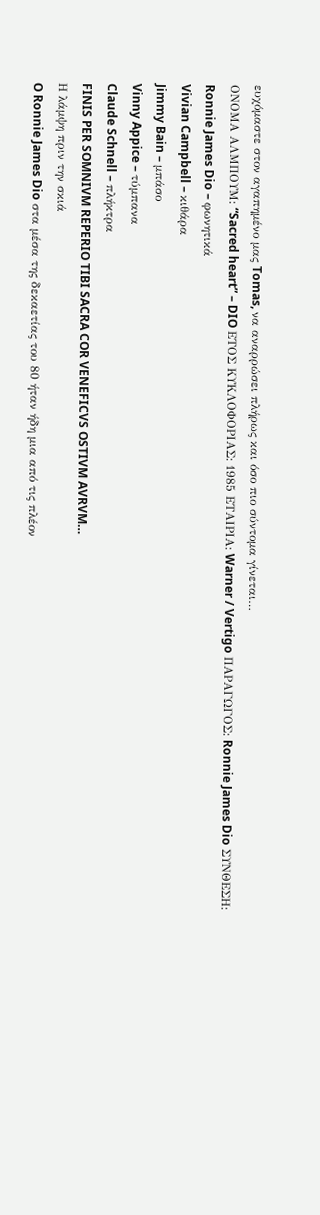ευχόμαστε στον αγαπημένο μας Tomas, να αναρρώσει πλήρως και όσο πιο σύντομα γίνεται…
ΟΝΟΜΑ ΑΛΜΠΟΥΜ: “Sacred heart” – DIO ΕΤΟΣ ΚΥΚΛΟΦΟΡΙΑΣ: 1985 ΕΤΑΙΡΙΑ: Warner / Vertigo ΠΑΡΑΓΩΓΟΣ: Ronnie James Dio ΣΥΝΘΕΣΗ:
Ronnie James Dio – φωνητικά
Vivian Campbell – κιθάρα
Jimmy Bain – μπάσο
Vinny Appice – τύμπανα
Claude Schnell – πλήκτρα
FINIS PER SOMNIVM REPERIO TIBI SACRA COR VENEFICVS OSTIVM AVRVM…
Η λάμψη πριν την σκιά
O Ronnie James Dio στα μέσα της δεκαετίας του 80 ήταν ήδη μια από τις πλέον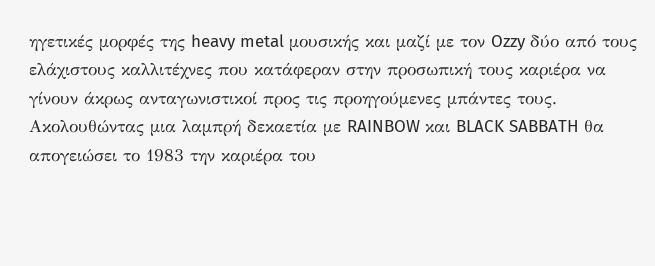ηγετικές μορφές της heavy metal μουσικής και μαζί με τον Ozzy δύο από τους ελάχιστους καλλιτέχνες που κατάφεραν στην προσωπική τους καριέρα να γίνουν άκρως ανταγωνιστικοί προς τις προηγούμενες μπάντες τους. Ακολουθώντας μια λαμπρή δεκαετία με RAINBOW και BLACK SABBATH θα απογειώσει το 1983 την καριέρα του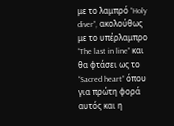με το λαμπρό “Holy diver”, ακολούθως με το υπέρλαμπρο “The last in line” και θα φτάσει ως το “Sacred heart” όπου για πρώτη φορά αυτός και η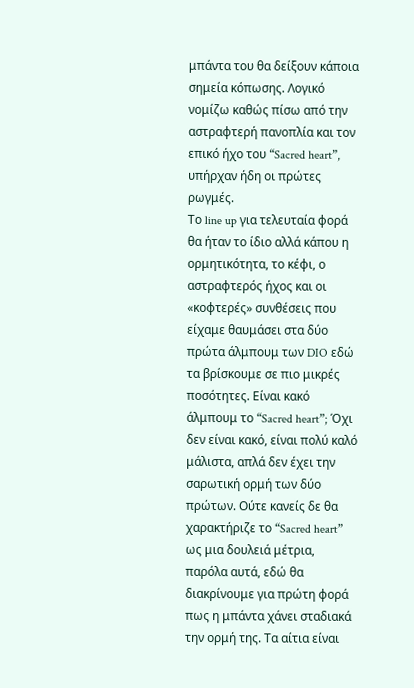μπάντα του θα δείξουν κάποια σημεία κόπωσης. Λογικό νομίζω καθώς πίσω από την αστραφτερή πανοπλία και τον επικό ήχο του “Sacred heart”, υπήρχαν ήδη οι πρώτες ρωγμές.
Tο line up για τελευταία φορά θα ήταν το ίδιο αλλά κάπου η ορμητικότητα, το κέφι, ο αστραφτερός ήχος και οι «κοφτερές» συνθέσεις που είχαμε θαυμάσει στα δύο πρώτα άλμπουμ των DIO εδώ τα βρίσκουμε σε πιο μικρές ποσότητες. Είναι κακό άλμπουμ το “Sacred heart”; Όχι δεν είναι κακό, είναι πολύ καλό μάλιστα, απλά δεν έχει την σαρωτική ορμή των δύο πρώτων. Ούτε κανείς δε θα χαρακτήριζε το “Sacred heart” ως μια δουλειά μέτρια, παρόλα αυτά, εδώ θα διακρίνουμε για πρώτη φορά πως η μπάντα χάνει σταδιακά την ορμή της. Τα αίτια είναι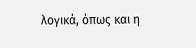λογικά, όπως και η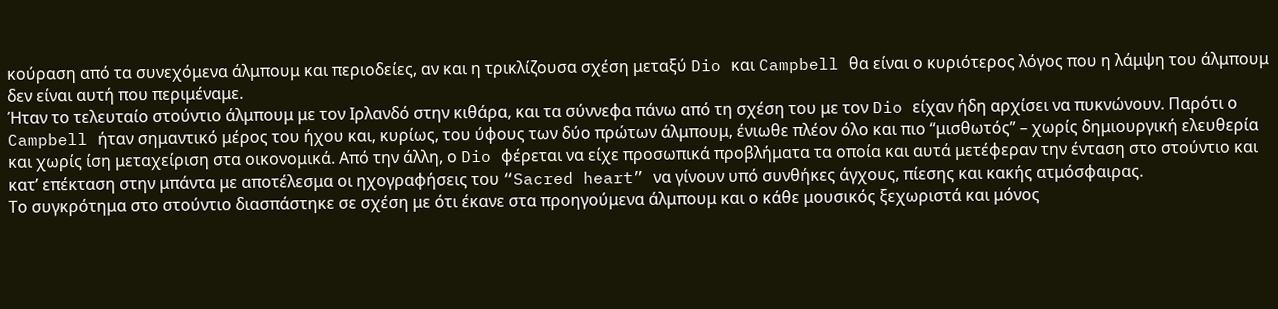κούραση από τα συνεχόμενα άλμπουμ και περιοδείες, αν και η τρικλίζουσα σχέση μεταξύ Dio και Campbell θα είναι ο κυριότερος λόγος που η λάμψη του άλμπουμ δεν είναι αυτή που περιμέναμε.
Ήταν το τελευταίο στούντιο άλμπουμ με τον Ιρλανδό στην κιθάρα, και τα σύννεφα πάνω από τη σχέση του με τον Dio είχαν ήδη αρχίσει να πυκνώνουν. Παρότι ο Campbell ήταν σημαντικό μέρος του ήχου και, κυρίως, του ύφους των δύο πρώτων άλμπουμ, ένιωθε πλέον όλο και πιο “μισθωτός” – χωρίς δημιουργική ελευθερία και χωρίς ίση μεταχείριση στα οικονομικά. Από την άλλη, ο Dio φέρεται να είχε προσωπικά προβλήματα τα οποία και αυτά μετέφεραν την ένταση στο στούντιο και κατ’ επέκταση στην μπάντα με αποτέλεσμα οι ηχογραφήσεις του “Sacred heart” να γίνουν υπό συνθήκες άγχους, πίεσης και κακής ατμόσφαιρας.
Το συγκρότημα στο στούντιο διασπάστηκε σε σχέση με ότι έκανε στα προηγούμενα άλμπουμ και ο κάθε μουσικός ξεχωριστά και μόνος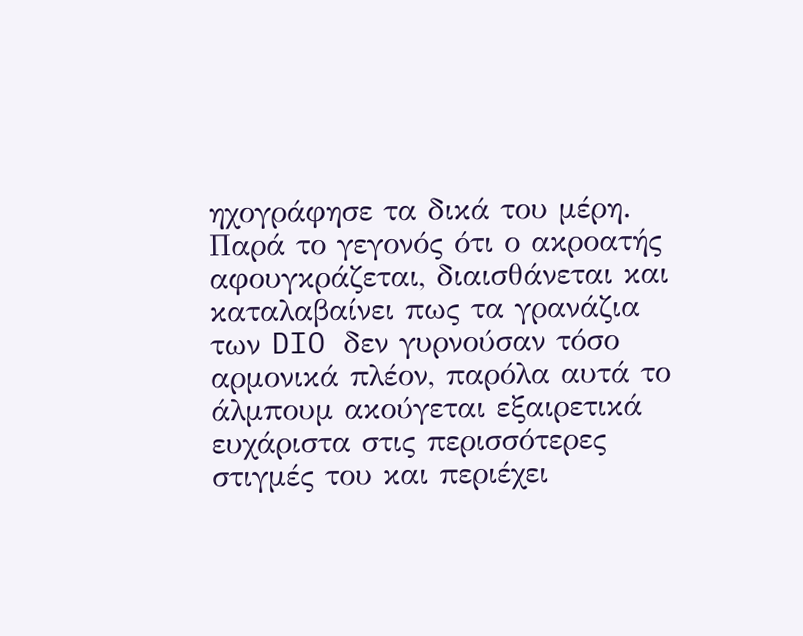ηχογράφησε τα δικά του μέρη. Παρά το γεγονός ότι ο ακροατής αφουγκράζεται, διαισθάνεται και καταλαβαίνει πως τα γρανάζια των DIO δεν γυρνούσαν τόσο αρμονικά πλέον, παρόλα αυτά το άλμπουμ ακούγεται εξαιρετικά ευχάριστα στις περισσότερες στιγμές του και περιέχει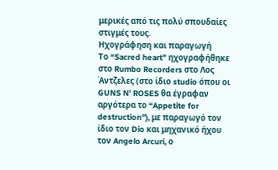μερικές από τις πολύ σπουδαίες στιγμές τους.
Ηχογράφηση και παραγωγή
Το “Sacred heart” ηχογραφήθηκε στο Rumbo Recorders στο Λος Άντζελες (στο ίδιο studio όπου οι GUNS N’ ROSES θα έγραφαν αργότερα το “Appetite for destruction”), με παραγωγό τον ίδιο τον Dio και μηχανικό ήχου τον Angelo Arcuri, ο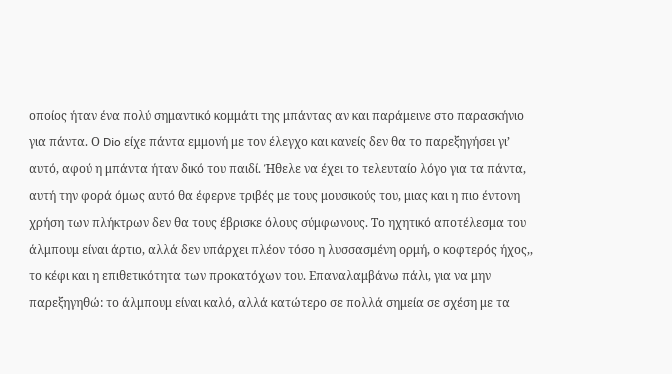οποίος ήταν ένα πολύ σημαντικό κομμάτι της μπάντας αν και παράμεινε στο παρασκήνιο για πάντα. Ο Dio είχε πάντα εμμονή με τον έλεγχο και κανείς δεν θα το παρεξηγήσει γι’ αυτό, αφού η μπάντα ήταν δικό του παιδί. Ήθελε να έχει το τελευταίο λόγο για τα πάντα, αυτή την φορά όμως αυτό θα έφερνε τριβές με τους μουσικούς του, μιας και η πιο έντονη χρήση των πλήκτρων δεν θα τους έβρισκε όλους σύμφωνους. Το ηχητικό αποτέλεσμα του άλμπουμ είναι άρτιο, αλλά δεν υπάρχει πλέον τόσο η λυσσασμένη ορμή, ο κοφτερός ήχος,, το κέφι και η επιθετικότητα των προκατόχων του. Επαναλαμβάνω πάλι, για να μην παρεξηγηθώ: το άλμπουμ είναι καλό, αλλά κατώτερο σε πολλά σημεία σε σχέση με τα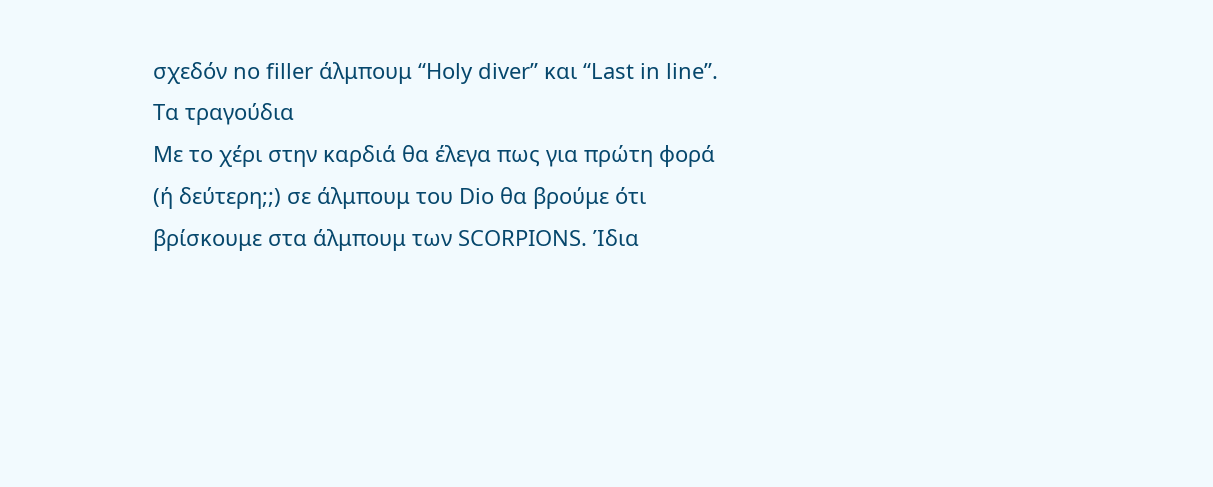σχεδόν no filler άλμπουμ “Holy diver” και “Last in line”.
Τα τραγούδια
Με το χέρι στην καρδιά θα έλεγα πως για πρώτη φορά (ή δεύτερη;;) σε άλμπουμ του Dio θα βρούμε ότι βρίσκουμε στα άλμπουμ των SCORPIONS. Ίδια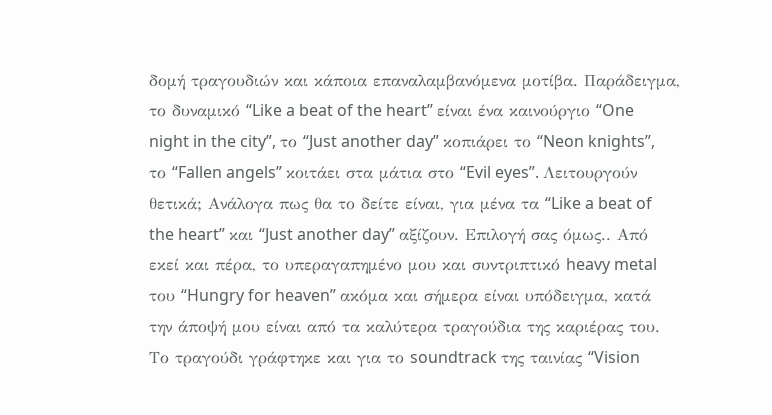δομή τραγουδιών και κάποια επαναλαμβανόμενα μοτίβα. Παράδειγμα, το δυναμικό “Like a beat of the heart” είναι ένα καινούργιο “One night in the city”, το “Just another day” κοπιάρει το “Neon knights”, το “Fallen angels” κοιτάει στα μάτια στο “Evil eyes”. Λειτουργούν θετικά; Ανάλογα πως θα το δείτε είναι, για μένα τα “Like a beat of the heart” και “Just another day” αξίζουν. Επιλογή σας όμως.. Από εκεί και πέρα, το υπεραγαπημένο μου και συντριπτικό heavy metal του “Hungry for heaven” ακόμα και σήμερα είναι υπόδειγμα, κατά την άποψή μου είναι από τα καλύτερα τραγούδια της καριέρας του.
Το τραγούδι γράφτηκε και για το soundtrack της ταινίας “Vision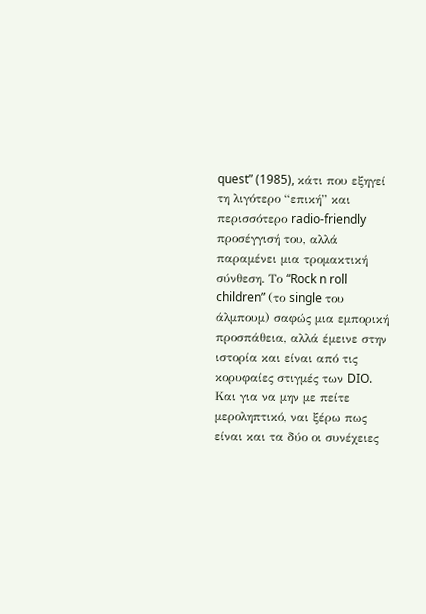quest” (1985), κάτι που εξηγεί τη λιγότερο “επική” και περισσότερο radio-friendly προσέγγισή του, αλλά παραμένει μια τρομακτική σύνθεση. Το “Rock n roll children” (το single του άλμπουμ) σαφώς μια εμπορική προσπάθεια, αλλά έμεινε στην ιστορία και είναι από τις κορυφαίες στιγμές των DIO. Και για να μην με πείτε μεροληπτικό, ναι ξέρω πως είναι και τα δύο οι συνέχειες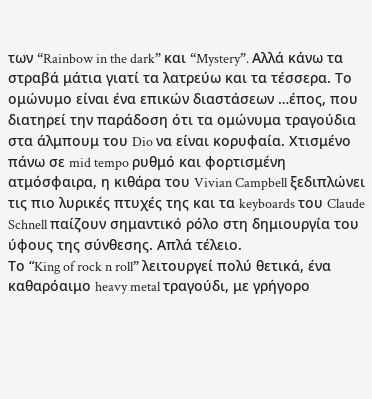των “Rainbow in the dark” και “Mystery”. Αλλά κάνω τα στραβά μάτια γιατί τα λατρεύω και τα τέσσερα. Το ομώνυμο είναι ένα επικών διαστάσεων …έπος, που διατηρεί την παράδοση ότι τα ομώνυμα τραγούδια στα άλμπουμ του Dio να είναι κορυφαία. Χτισμένο πάνω σε mid tempo ρυθμό και φορτισμένη ατμόσφαιρα, η κιθάρα του Vivian Campbell ξεδιπλώνει τις πιο λυρικές πτυχές της και τα keyboards του Claude Schnell παίζουν σημαντικό ρόλο στη δημιουργία του ύφους της σύνθεσης. Απλά τέλειο.
Τo “King of rock n roll” λειτουργεί πολύ θετικά, ένα καθαρόαιμο heavy metal τραγούδι, με γρήγορο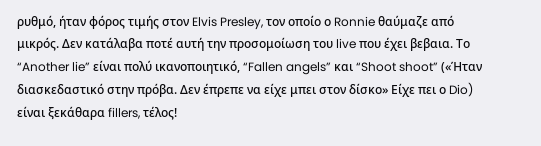ρυθμό, ήταν φόρος τιμής στον Elvis Presley, τον οποίο ο Ronnie θαύμαζε από μικρός. Δεν κατάλαβα ποτέ αυτή την προσομοίωση του live που έχει βεβαια. Το “Another lie” είναι πολύ ικανοποιητικό, “Fallen angels” και “Shoot shoot” («Ήταν διασκεδαστικό στην πρόβα. Δεν έπρεπε να είχε μπει στον δίσκο» Είχε πει ο Dio) είναι ξεκάθαρα fillers, τέλος!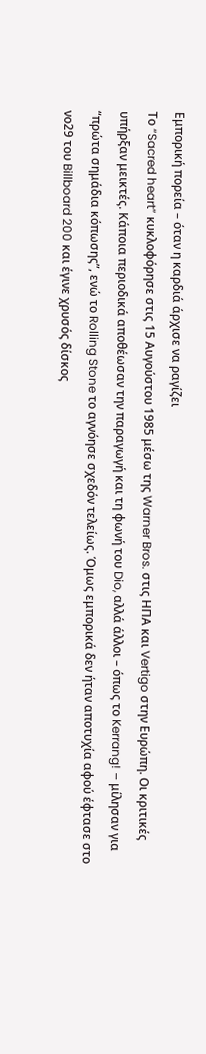Εμπορική πορεία – όταν η καρδιά άρχισε να ραγίζει
Το “Sacred heart” κυκλοφόρησε στις 15 Αυγούστου 1985 μέσω της Warner Bros. στις ΗΠΑ και Vertigo στην Ευρώπη. Οι κριτικές υπήρξαν μεικτές. Κάποια περιοδικά αποθέωσαν την παραγωγή και τη φωνή του Dio, αλλά άλλοι – όπως το Kerrang! – μίλησαν για “πρώτα σημάδια κόπωσης”, ενώ το Rolling Stone το αγνόησε σχεδόν τελείως. Όμως εμπορικά δεν ήταν αποτυχία αφού έφτασε στο νο29 του Billboard 200 και έγινε χρυσός δίσκος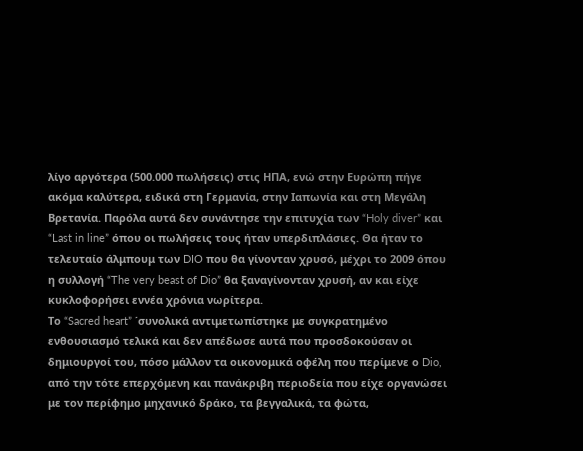λίγο αργότερα (500.000 πωλήσεις) στις ΗΠΑ, ενώ στην Ευρώπη πήγε ακόμα καλύτερα, ειδικά στη Γερμανία, στην Ιαπωνία και στη Μεγάλη Βρετανία. Παρόλα αυτά δεν συνάντησε την επιτυχία των “Holy diver” και “Last in line” όπου οι πωλήσεις τους ήταν υπερδιπλάσιες. Θα ήταν το τελευταίο άλμπουμ των DIO που θα γίνονταν χρυσό, μέχρι το 2009 όπου η συλλογή “The very beast of Dio” θα ξαναγίνονταν χρυσή, αν και είχε κυκλοφορήσει εννέα χρόνια νωρίτερα.
Το “Sacred heart” ΄συνολικά αντιμετωπίστηκε με συγκρατημένο ενθουσιασμό τελικά και δεν απέδωσε αυτά που προσδοκούσαν οι δημιουργοί του, πόσο μάλλον τα οικονομικά οφέλη που περίμενε ο Dio, από την τότε επερχόμενη και πανάκριβη περιοδεία που είχε οργανώσει με τον περίφημο μηχανικό δράκο, τα βεγγαλικά, τα φώτα,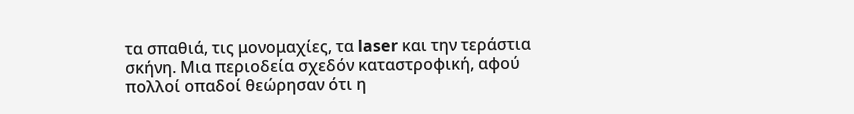τα σπαθιά, τις μονομαχίες, τα laser και την τεράστια σκήνη. Μια περιοδεία σχεδόν καταστροφική, αφού πολλοί οπαδοί θεώρησαν ότι η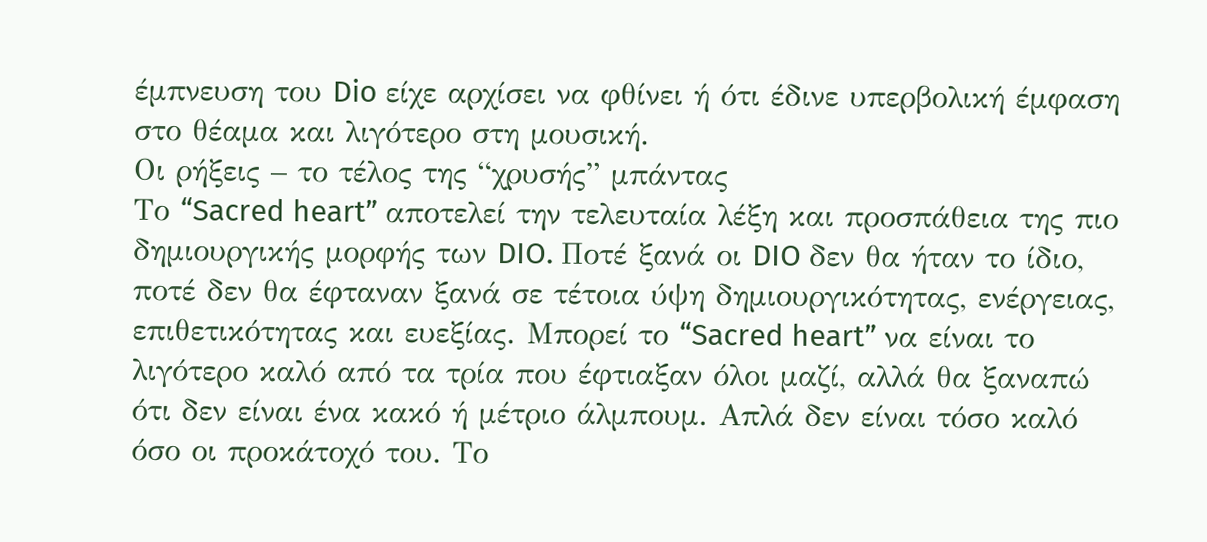έμπνευση του Dio είχε αρχίσει να φθίνει ή ότι έδινε υπερβολική έμφαση στο θέαμα και λιγότερο στη μουσική.
Οι ρήξεις – το τέλος της “χρυσής” μπάντας
Το “Sacred heart” αποτελεί την τελευταία λέξη και προσπάθεια της πιο δημιουργικής μορφής των DIO. Ποτέ ξανά οι DIO δεν θα ήταν το ίδιο, ποτέ δεν θα έφταναν ξανά σε τέτοια ύψη δημιουργικότητας, ενέργειας, επιθετικότητας και ευεξίας. Μπορεί το “Sacred heart” να είναι το λιγότερο καλό από τα τρία που έφτιαξαν όλοι μαζί, αλλά θα ξαναπώ ότι δεν είναι ένα κακό ή μέτριο άλμπουμ. Απλά δεν είναι τόσο καλό όσο οι προκάτοχό του. Το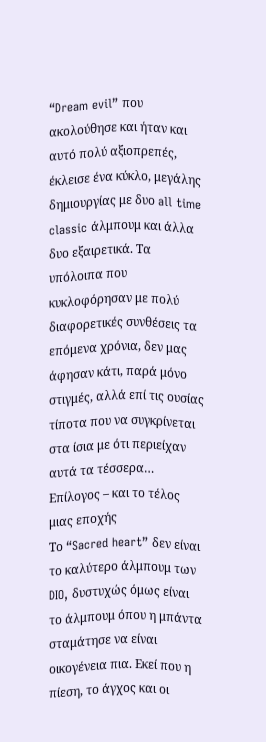“Dream evil” που ακολούθησε και ήταν και αυτό πολύ αξιοπρεπές, έκλεισε ένα κύκλο, μεγάλης δημιουργίας με δυο all time classic άλμπουμ και άλλα δυο εξαιρετικά. Τα υπόλοιπα που κυκλοφόρησαν με πολύ διαφορετικές συνθέσεις τα επόμενα χρόνια, δεν μας άφησαν κάτι, παρά μόνο στιγμές, αλλά επί τις ουσίας τίποτα που να συγκρίνεται στα ίσια με ότι περιείχαν αυτά τα τέσσερα…
Επίλογος – και το τέλος μιας εποχής
Το “Sacred heart” δεν είναι το καλύτερο άλμπουμ των DIO, δυστυχώς όμως είναι το άλμπουμ όπου η μπάντα σταμάτησε να είναι οικογένεια πια. Εκεί που η πίεση, το άγχος και οι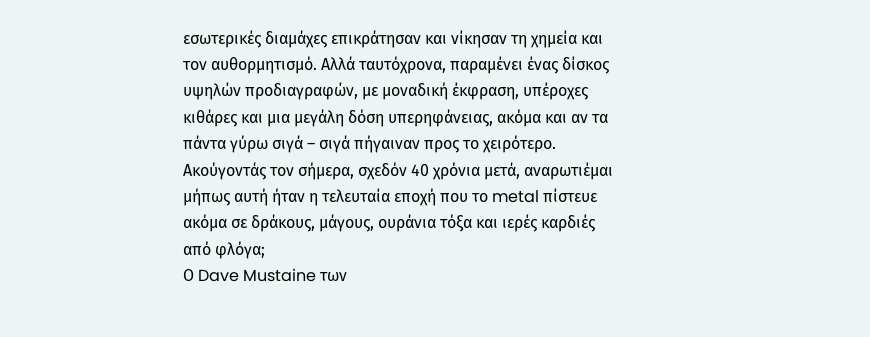εσωτερικές διαμάχες επικράτησαν και νίκησαν τη χημεία και τον αυθορμητισμό. Αλλά ταυτόχρονα, παραμένει ένας δίσκος υψηλών προδιαγραφών, με μοναδική έκφραση, υπέροχες κιθάρες και μια μεγάλη δόση υπερηφάνειας, ακόμα και αν τα πάντα γύρω σιγά – σιγά πήγαιναν προς το χειρότερο. Ακούγοντάς τον σήμερα, σχεδόν 40 χρόνια μετά, αναρωτιέμαι μήπως αυτή ήταν η τελευταία εποχή που το metal πίστευε ακόμα σε δράκους, μάγους, ουράνια τόξα και ιερές καρδιές από φλόγα;
Ο Dave Mustaine των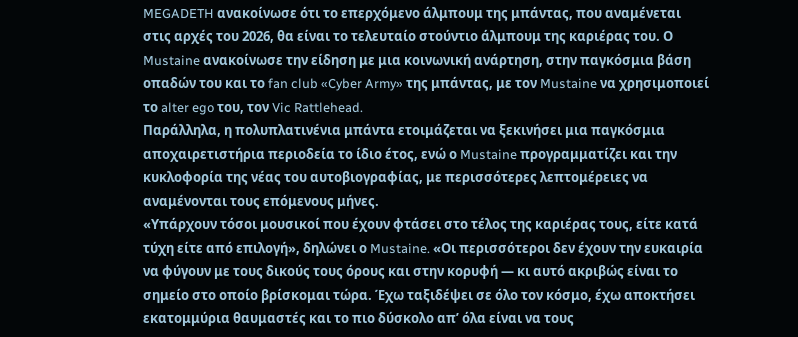MEGADETH ανακοίνωσε ότι το επερχόμενο άλμπουμ της μπάντας, που αναμένεται στις αρχές του 2026, θα είναι το τελευταίο στούντιο άλμπουμ της καριέρας του. Ο Mustaine ανακοίνωσε την είδηση με μια κοινωνική ανάρτηση, στην παγκόσμια βάση οπαδών του και το fan club «Cyber Army» της μπάντας, με τον Mustaine να χρησιμοποιεί το alter ego του, τον Vic Rattlehead.
Παράλληλα, η πολυπλατινένια μπάντα ετοιμάζεται να ξεκινήσει μια παγκόσμια αποχαιρετιστήρια περιοδεία το ίδιο έτος, ενώ ο Mustaine προγραμματίζει και την κυκλοφορία της νέας του αυτοβιογραφίας, με περισσότερες λεπτομέρειες να αναμένονται τους επόμενους μήνες.
«Υπάρχουν τόσοι μουσικοί που έχουν φτάσει στο τέλος της καριέρας τους, είτε κατά τύχη είτε από επιλογή», δηλώνει ο Mustaine. «Οι περισσότεροι δεν έχουν την ευκαιρία να φύγουν με τους δικούς τους όρους και στην κορυφή — κι αυτό ακριβώς είναι το σημείο στο οποίο βρίσκομαι τώρα. Έχω ταξιδέψει σε όλο τον κόσμο, έχω αποκτήσει εκατομμύρια θαυμαστές και το πιο δύσκολο απ’ όλα είναι να τους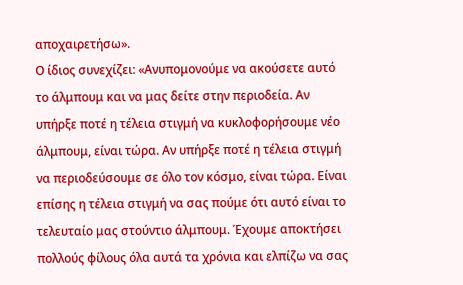αποχαιρετήσω».
Ο ίδιος συνεχίζει: «Ανυπομονούμε να ακούσετε αυτό το άλμπουμ και να μας δείτε στην περιοδεία. Αν υπήρξε ποτέ η τέλεια στιγμή να κυκλοφορήσουμε νέο άλμπουμ, είναι τώρα. Αν υπήρξε ποτέ η τέλεια στιγμή να περιοδεύσουμε σε όλο τον κόσμο, είναι τώρα. Είναι επίσης η τέλεια στιγμή να σας πούμε ότι αυτό είναι το τελευταίο μας στούντιο άλμπουμ. Έχουμε αποκτήσει πολλούς φίλους όλα αυτά τα χρόνια και ελπίζω να σας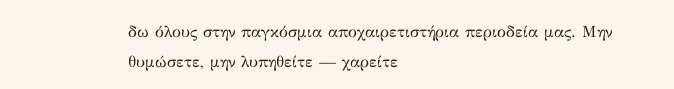δω όλους στην παγκόσμια αποχαιρετιστήρια περιοδεία μας. Μην θυμώσετε, μην λυπηθείτε — χαρείτε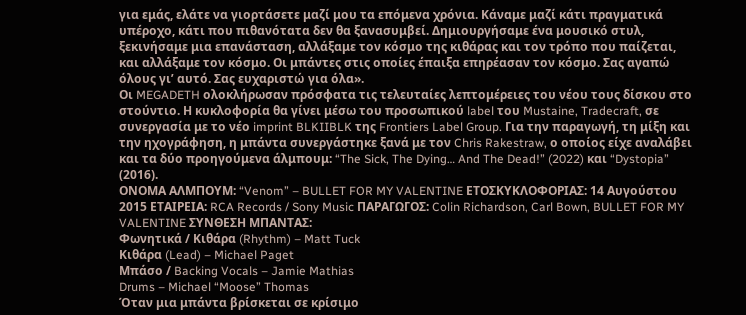για εμάς, ελάτε να γιορτάσετε μαζί μου τα επόμενα χρόνια. Κάναμε μαζί κάτι πραγματικά υπέροχο, κάτι που πιθανότατα δεν θα ξανασυμβεί. Δημιουργήσαμε ένα μουσικό στυλ, ξεκινήσαμε μια επανάσταση, αλλάξαμε τον κόσμο της κιθάρας και τον τρόπο που παίζεται, και αλλάξαμε τον κόσμο. Οι μπάντες στις οποίες έπαιξα επηρέασαν τον κόσμο. Σας αγαπώ όλους γι’ αυτό. Σας ευχαριστώ για όλα».
Οι MEGADETH ολοκλήρωσαν πρόσφατα τις τελευταίες λεπτομέρειες του νέου τους δίσκου στο στούντιο. Η κυκλοφορία θα γίνει μέσω του προσωπικού label του Mustaine, Tradecraft, σε συνεργασία με το νέο imprint BLKIIBLK της Frontiers Label Group. Για την παραγωγή, τη μίξη και την ηχογράφηση, η μπάντα συνεργάστηκε ξανά με τον Chris Rakestraw, ο οποίος είχε αναλάβει και τα δύο προηγούμενα άλμπουμ: “The Sick, The Dying… And The Dead!” (2022) και “Dystopia” (2016).
ΟΝΟΜΑ ΑΛΜΠΟΥΜ: “Venom” – BULLET FOR MY VALENTINE ΕΤΟΣΚΥΚΛΟΦΟΡΙΑΣ: 14 Αυγούστου 2015 ΕΤΑΙΡΕΙΑ: RCA Records / Sony Music ΠΑΡΑΓΩΓΟΣ: Colin Richardson, Carl Bown, BULLET FOR MY VALENTINE ΣΥΝΘΕΣΗ ΜΠΑΝΤΑΣ:
Φωνητικά / Κιθάρα (Rhythm) – Matt Tuck
Κιθάρα (Lead) – Michael Paget
Μπάσο / Backing Vocals – Jamie Mathias
Drums – Michael “Moose” Thomas
Όταν μια μπάντα βρίσκεται σε κρίσιμο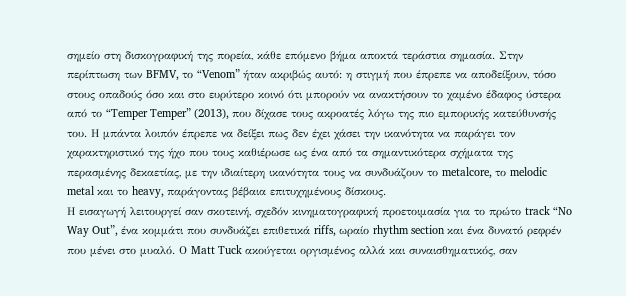σημείο στη δισκογραφική της πορεία, κάθε επόμενο βήμα αποκτά τεράστια σημασία. Στην περίπτωση των BFMV, το “Venom” ήταν ακριβώς αυτό: η στιγμή που έπρεπε να αποδείξουν, τόσο στους οπαδούς όσο και στο ευρύτερο κοινό ότι μπορούν να ανακτήσουν το χαμένο έδαφος ύστερα από το “Temper Temper” (2013), που δίχασε τους ακροατές λόγω της πιο εμπορικής κατεύθυνσής του. Η μπάντα λοιπόν έπρεπε να δείξει πως δεν έχει χάσει την ικανότητα να παράγει τον χαρακτηριστικό της ήχο που τους καθιέρωσε ως ένα από τα σημαντικότερα σχήματα της περασμένης δεκαετίας, με την ιδιαίτερη ικανότητα τους να συνδυάζουν το metalcore, το melodic metal και το heavy, παράγοντας βέβαια επιτυχημένους δίσκους.
Η εισαγωγή λειτουργεί σαν σκοτεινή, σχεδόν κινηματογραφική προετοιμασία για το πρώτο track “No Way Out”, ένα κομμάτι που συνδυάζει επιθετικά riffs, ωραίο rhythm section και ένα δυνατό ρεφρέν που μένει στο μυαλό. Ο Matt Tuck ακούγεται οργισμένος αλλά και συναισθηματικός, σαν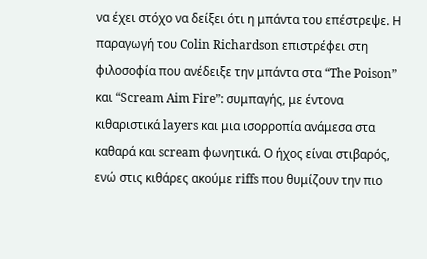να έχει στόχο να δείξει ότι η μπάντα του επέστρεψε. Η παραγωγή του Colin Richardson επιστρέφει στη φιλοσοφία που ανέδειξε την μπάντα στα “The Poison” και “Scream Aim Fire”: συμπαγής, με έντονα κιθαριστικά layers και μια ισορροπία ανάμεσα στα καθαρά και scream φωνητικά. Ο ήχος είναι στιβαρός, ενώ στις κιθάρες ακούμε riffs που θυμίζουν την πιο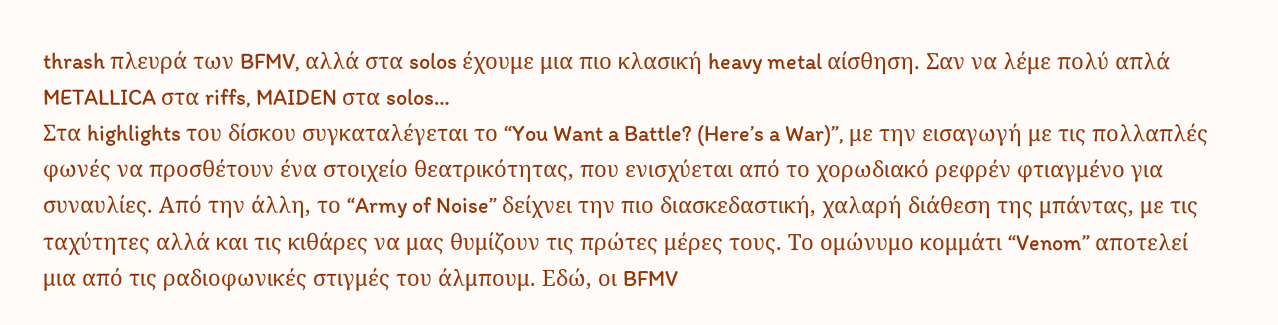thrash πλευρά των BFMV, αλλά στα solos έχουμε μια πιο κλασική heavy metal αίσθηση. Σαν να λέμε πολύ απλά METALLICA στα riffs, MAIDEN στα solos…
Στα highlights του δίσκου συγκαταλέγεται το “You Want a Battle? (Here’s a War)”, με την εισαγωγή με τις πολλαπλές φωνές να προσθέτουν ένα στοιχείο θεατρικότητας, που ενισχύεται από το χορωδιακό ρεφρέν φτιαγμένο για συναυλίες. Από την άλλη, το “Army of Noise” δείχνει την πιο διασκεδαστική, χαλαρή διάθεση της μπάντας, με τις ταχύτητες αλλά και τις κιθάρες να μας θυμίζουν τις πρώτες μέρες τους. Το ομώνυμο κομμάτι “Venom” αποτελεί μια από τις ραδιοφωνικές στιγμές του άλμπουμ. Εδώ, οι BFMV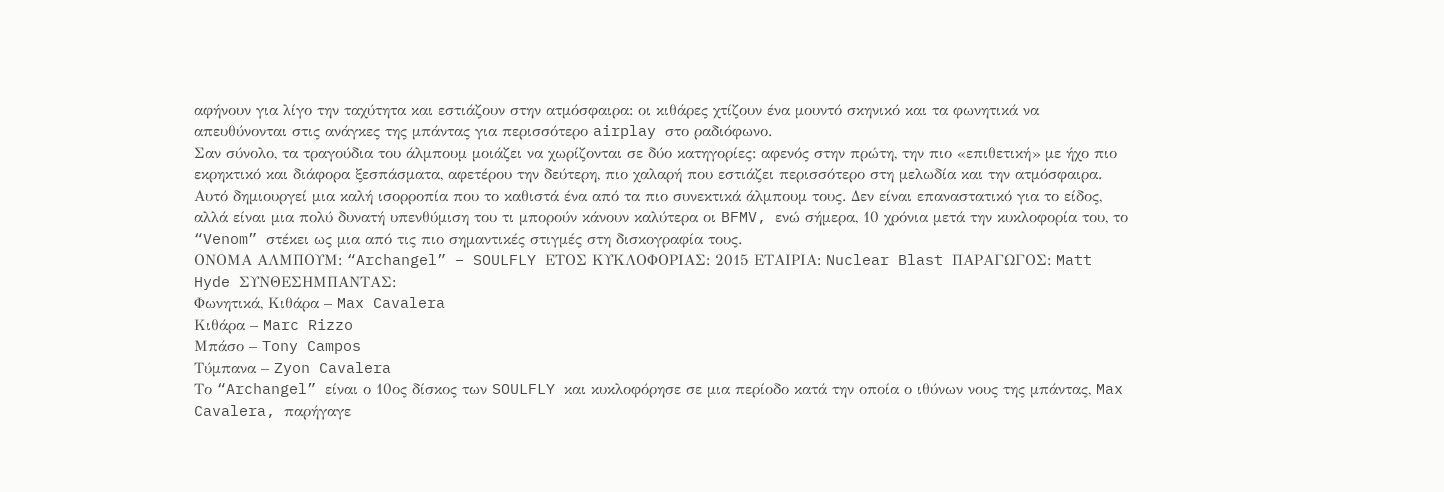αφήνουν για λίγο την ταχύτητα και εστιάζουν στην ατμόσφαιρα: οι κιθάρες χτίζουν ένα μουντό σκηνικό και τα φωνητικά να απευθύνονται στις ανάγκες της μπάντας για περισσότερο airplay στο ραδιόφωνο.
Σαν σύνολο, τα τραγούδια του άλμπουμ μοιάζει να χωρίζονται σε δύο κατηγορίες: αφενός στην πρώτη, την πιο «επιθετική» με ήχο πιο εκρηκτικό και διάφορα ξεσπάσματα, αφετέρου την δεύτερη, πιο χαλαρή που εστιάζει περισσότερο στη μελωδία και την ατμόσφαιρα. Αυτό δημιουργεί μια καλή ισορροπία που το καθιστά ένα από τα πιο συνεκτικά άλμπουμ τους. Δεν είναι επαναστατικό για το είδος, αλλά είναι μια πολύ δυνατή υπενθύμιση του τι μπορούν κάνουν καλύτερα οι BFMV, ενώ σήμερα, 10 χρόνια μετά την κυκλοφορία του, το “Venom” στέκει ως μια από τις πιο σημαντικές στιγμές στη δισκογραφία τους.
ΟΝΟΜΑ ΑΛΜΠΟΥΜ: “Archangel” – SOULFLY ΕΤΟΣ ΚΥΚΛΟΦΟΡΙΑΣ: 2015 ΕΤΑΙΡΙΑ: Nuclear Blast ΠΑΡΑΓΩΓΟΣ: Matt Hyde ΣΥΝΘΕΣΗΜΠΑΝΤΑΣ:
Φωνητικά, Κιθάρα – Max Cavalera
Κιθάρα – Marc Rizzo
Μπάσο – Tony Campos
Τύμπανα – Zyon Cavalera
Το “Archangel” είναι ο 10ος δίσκος των SOULFLY και κυκλοφόρησε σε μια περίοδο κατά την οποία ο ιθύνων νους της μπάντας, Max Cavalera, παρήγαγε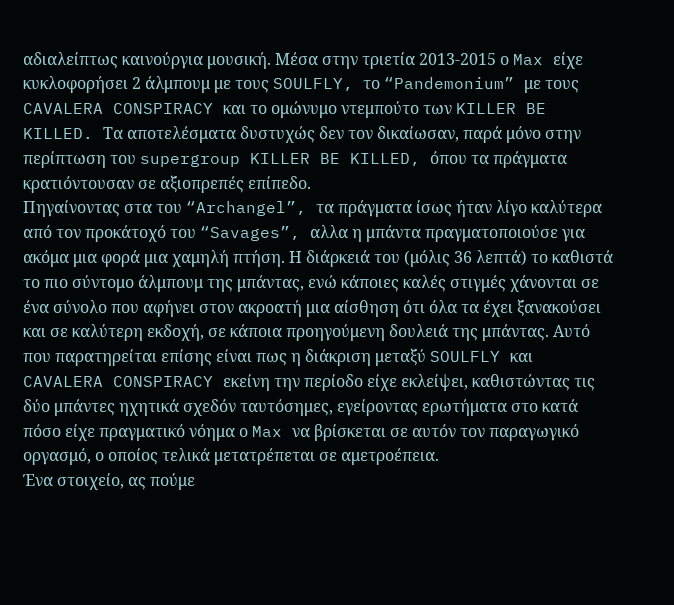αδιαλείπτως καινούργια μουσική. Μέσα στην τριετία 2013-2015 ο Max είχε κυκλοφορήσει 2 άλμπουμ με τους SOULFLY, το “Pandemonium” με τους CAVALERA CONSPIRACY και το ομώνυμο ντεμπούτο των KILLER BE KILLED. Τα αποτελέσματα δυστυχώς δεν τον δικαίωσαν, παρά μόνο στην περίπτωση του supergroup KILLER BE KILLED, όπου τα πράγματα κρατιόντουσαν σε αξιοπρεπές επίπεδο.
Πηγαίνοντας στα του “Archangel”, τα πράγματα ίσως ήταν λίγο καλύτερα από τον προκάτοχό του “Savages”, αλλα η μπάντα πραγματοποιούσε για ακόμα μια φορά μια χαμηλή πτήση. Η διάρκειά του (μόλις 36 λεπτά) το καθιστά το πιο σύντομο άλμπουμ της μπάντας, ενώ κάποιες καλές στιγμές χάνονται σε ένα σύνολο που αφήνει στον ακροατή μια αίσθηση ότι όλα τα έχει ξανακούσει και σε καλύτερη εκδοχή, σε κάποια προηγούμενη δουλειά της μπάντας. Αυτό που παρατηρείται επίσης είναι πως η διάκριση μεταξύ SOULFLY και CAVALERA CONSPIRACY εκείνη την περίοδο είχε εκλείψει, καθιστώντας τις δύο μπάντες ηχητικά σχεδόν ταυτόσημες, εγείροντας ερωτήματα στο κατά πόσο είχε πραγματικό νόημα ο Max να βρίσκεται σε αυτόν τον παραγωγικό οργασμό, ο οποίος τελικά μετατρέπεται σε αμετροέπεια.
Ένα στοιχείο, ας πούμε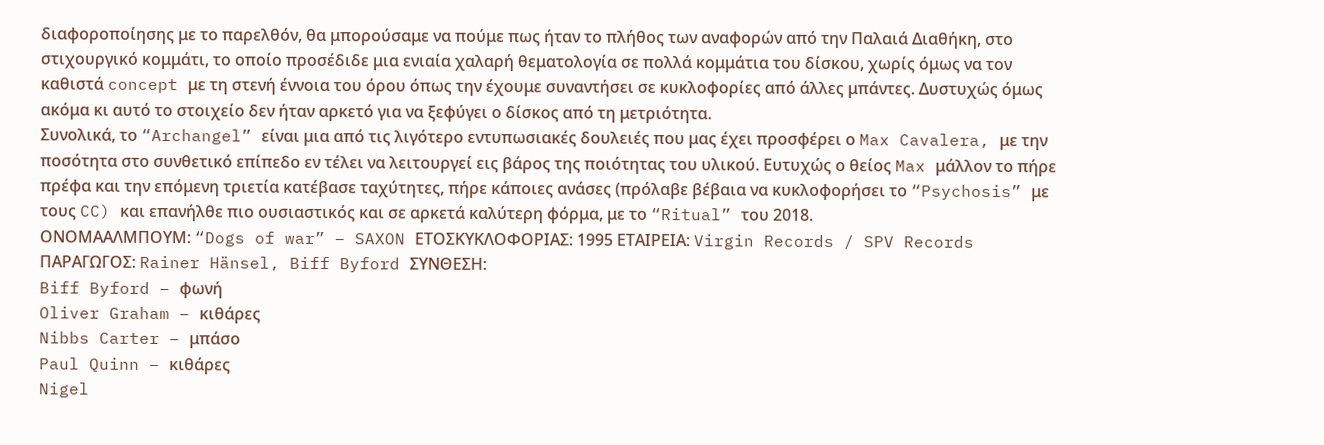διαφοροποίησης με το παρελθόν, θα μπορούσαμε να πούμε πως ήταν το πλήθος των αναφορών από την Παλαιά Διαθήκη, στο στιχουργικό κομμάτι, το οποίο προσέδιδε μια ενιαία χαλαρή θεματολογία σε πολλά κομμάτια του δίσκου, χωρίς όμως να τον καθιστά concept με τη στενή έννοια του όρου όπως την έχουμε συναντήσει σε κυκλοφορίες από άλλες μπάντες. Δυστυχώς όμως ακόμα κι αυτό το στοιχείο δεν ήταν αρκετό για να ξεφύγει ο δίσκος από τη μετριότητα.
Συνολικά, το “Archangel” είναι μια από τις λιγότερο εντυπωσιακές δουλειές που μας έχει προσφέρει ο Max Cavalera, με την ποσότητα στο συνθετικό επίπεδο εν τέλει να λειτουργεί εις βάρος της ποιότητας του υλικού. Ευτυχώς ο θείος Max μάλλον το πήρε πρέφα και την επόμενη τριετία κατέβασε ταχύτητες, πήρε κάποιες ανάσες (πρόλαβε βέβαια να κυκλοφορήσει το “Psychosis” με τους CC) και επανήλθε πιο ουσιαστικός και σε αρκετά καλύτερη φόρμα, με το “Ritual” του 2018.
ΟΝΟΜΑΑΛΜΠΟΥΜ: “Dogs of war” – SAXON ΕΤΟΣΚΥΚΛΟΦΟΡΙΑΣ: 1995 ΕΤΑΙΡΕΙΑ: Virgin Records / SPV Records ΠΑΡΑΓΩΓΟΣ: Rainer Hänsel, Biff Byford ΣΥΝΘΕΣΗ:
Biff Byford – φωνή
Oliver Graham – κιθάρες
Nibbs Carter – μπάσο
Paul Quinn – κιθάρες
Nigel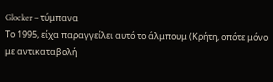Glocker – τύμπανα
Το 1995, είχα παραγγείλει αυτό το άλμπουμ (Κρήτη, οπότε μόνο με αντικαταβολή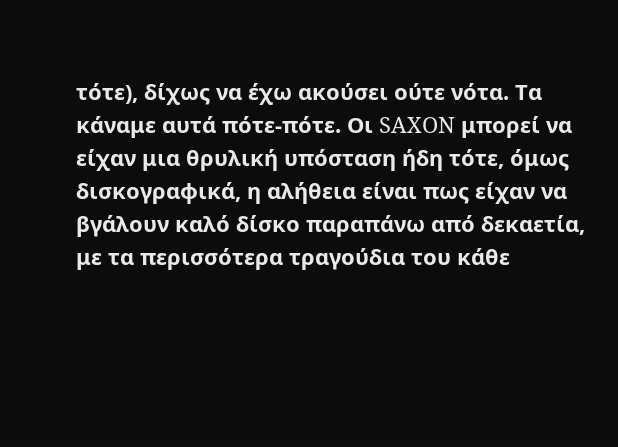τότε), δίχως να έχω ακούσει ούτε νότα. Τα κάναμε αυτά πότε-πότε. Οι SAXON μπορεί να είχαν μια θρυλική υπόσταση ήδη τότε, όμως δισκογραφικά, η αλήθεια είναι πως είχαν να βγάλουν καλό δίσκο παραπάνω από δεκαετία, με τα περισσότερα τραγούδια του κάθε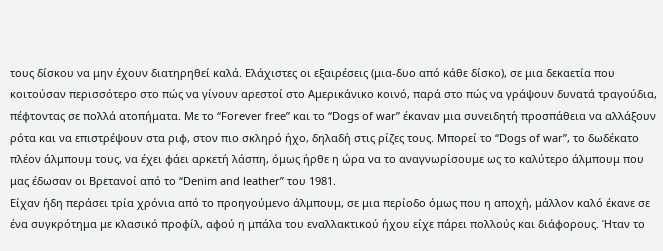τους δίσκου να μην έχουν διατηρηθεί καλά. Ελάχιστες οι εξαιρέσεις (μια-δυο από κάθε δίσκο), σε μια δεκαετία που κοιτούσαν περισσότερο στο πώς να γίνουν αρεστοί στο Αμερικάνικο κοινό, παρά στο πώς να γράψουν δυνατά τραγούδια, πέφτοντας σε πολλά ατοπήματα. Με το “Forever free” και το “Dogs of war” έκαναν μια συνειδητή προσπάθεια να αλλάξουν ρότα και να επιστρέψουν στα ριφ, στον πιο σκληρό ήχο, δηλαδή στις ρίζες τους. Μπορεί το “Dogs of war”, το δωδέκατο πλέον άλμπουμ τους, να έχει φάει αρκετή λάσπη, όμως ήρθε η ώρα να το αναγνωρίσουμε ως το καλύτερο άλμπουμ που μας έδωσαν οι Βρετανοί από το “Denim and leather” του 1981.
Είχαν ήδη περάσει τρία χρόνια από το προηγούμενο άλμπουμ, σε μια περίοδο όμως που η αποχή, μάλλον καλό έκανε σε ένα συγκρότημα με κλασικό προφίλ, αφού η μπάλα του εναλλακτικού ήχου είχε πάρει πολλούς και διάφορους. Ήταν το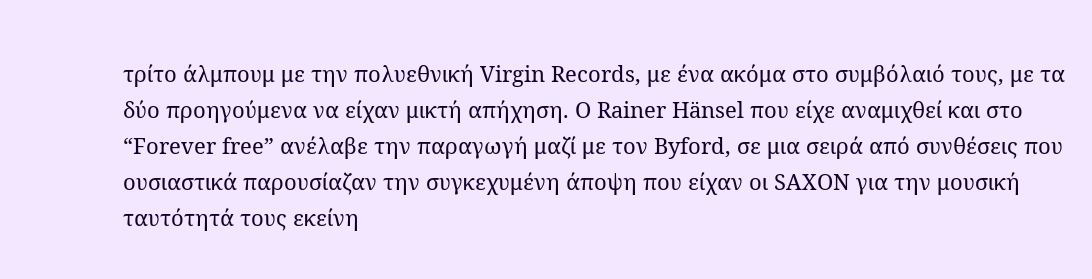τρίτο άλμπουμ με την πολυεθνική Virgin Records, με ένα ακόμα στο συμβόλαιό τους, με τα δύο προηγούμενα να είχαν μικτή απήχηση. Ο Rainer Hänsel που είχε αναμιχθεί και στο “Forever free” ανέλαβε την παραγωγή μαζί με τον Byford, σε μια σειρά από συνθέσεις που ουσιαστικά παρουσίαζαν την συγκεχυμένη άποψη που είχαν οι SAXON για την μουσική ταυτότητά τους εκείνη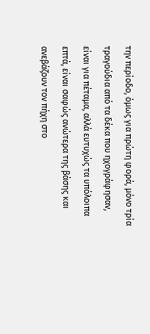την περίοδο, όμως για πρώτη φορά, μόνο τρία τραγούδια από τα δέκα που ηχογράφησαν, είναι για πέταμα, αλλά ευτυχώς τα υπόλοιπα επτά, είναι σαφώς ανώτερα της βάσης και ανεβάζουν τον πήχη στο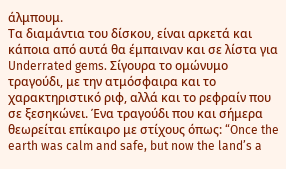άλμπουμ.
Τα διαμάντια του δίσκου, είναι αρκετά και κάποια από αυτά θα έμπαιναν και σε λίστα για Underrated gems. Σίγουρα το ομώνυμο τραγούδι, με την ατμόσφαιρα και το χαρακτηριστικό ριφ, αλλά και το ρεφραίν που σε ξεσηκώνει. Ένα τραγούδι που και σήμερα θεωρείται επίκαιρο με στίχους όπως: “Once the earth was calm and safe, but now the land’s a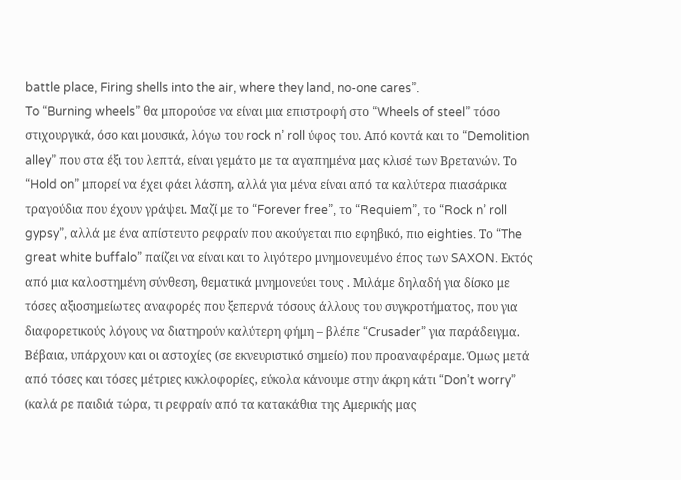battle place, Firing shells into the air, where they land, no-one cares”.
To “Burning wheels” θα μπορούσε να είναι μια επιστροφή στο “Wheels of steel” τόσο στιχουργικά, όσο και μουσικά, λόγω του rock n’ roll ύφος του. Από κοντά και το “Demolition alley” που στα έξι του λεπτά, είναι γεμάτο με τα αγαπημένα μας κλισέ των Βρετανών. Το “Hold on” μπορεί να έχει φάει λάσπη, αλλά για μένα είναι από τα καλύτερα πιασάρικα τραγούδια που έχουν γράψει. Μαζί με το “Forever free”, το “Requiem”, το “Rock n’ roll gypsy”, αλλά με ένα απίστευτο ρεφραίν που ακούγεται πιο εφηβικό, πιο eighties. Το “The great white buffalo” παίζει να είναι και το λιγότερο μνημονευμένο έπος των SAXON. Εκτός από μια καλοστημένη σύνθεση, θεματικά μνημονεύει τους . Μιλάμε δηλαδή για δίσκο με τόσες αξιοσημείωτες αναφορές που ξεπερνά τόσους άλλους του συγκροτήματος, που για διαφορετικούς λόγους να διατηρούν καλύτερη φήμη – βλέπε “Crusader” για παράδειγμα.
Βέβαια, υπάρχουν και οι αστοχίες (σε εκνευριστικό σημείο) που προαναφέραμε. Όμως μετά από τόσες και τόσες μέτριες κυκλοφορίες, εύκολα κάνουμε στην άκρη κάτι “Don’t worry” (καλά ρε παιδιά τώρα, τι ρεφραίν από τα κατακάθια της Αμερικής μας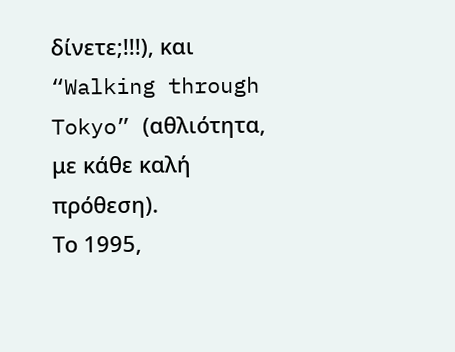δίνετε;!!!), και “Walking through Tokyo” (αθλιότητα, με κάθε καλή πρόθεση).
Το 1995,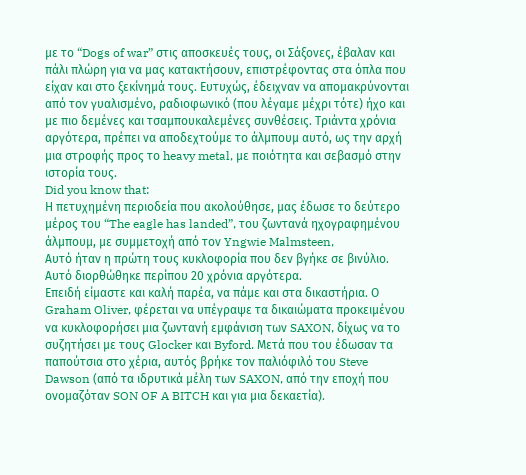με το “Dogs of war” στις αποσκευές τους, οι Σάξονες, έβαλαν και πάλι πλώρη για να μας κατακτήσουν, επιστρέφοντας στα όπλα που είχαν και στο ξεκίνημά τους. Ευτυχώς, έδειχναν να απομακρύνονται από τον γυαλισμένο, ραδιοφωνικό (που λέγαμε μέχρι τότε) ήχο και με πιο δεμένες και τσαμπουκαλεμένες συνθέσεις. Τριάντα χρόνια αργότερα, πρέπει να αποδεχτούμε το άλμπουμ αυτό, ως την αρχή μια στροφής προς το heavy metal, με ποιότητα και σεβασμό στην ιστορία τους.
Did you know that:
Η πετυχημένη περιοδεία που ακολούθησε, μας έδωσε το δεύτερο μέρος του “The eagle has landed”, του ζωντανά ηχογραφημένου άλμπουμ, με συμμετοχή από τον Yngwie Malmsteen,
Αυτό ήταν η πρώτη τους κυκλοφορία που δεν βγήκε σε βινύλιο. Αυτό διορθώθηκε περίπου 20 χρόνια αργότερα.
Επειδή είμαστε και καλή παρέα, να πάμε και στα δικαστήρια. Ο Graham Oliver, φέρεται να υπέγραψε τα δικαιώματα προκειμένου να κυκλοφορήσει μια ζωντανή εμφάνιση των SAXON, δίχως να το συζητήσει με τους Glocker και Byford. Μετά που του έδωσαν τα παπούτσια στο χέρια, αυτός βρήκε τον παλιόφιλό του Steve Dawson (από τα ιδρυτικά μέλη των SAXON, από την εποχή που ονομαζόταν SON OF A BITCH και για μια δεκαετία).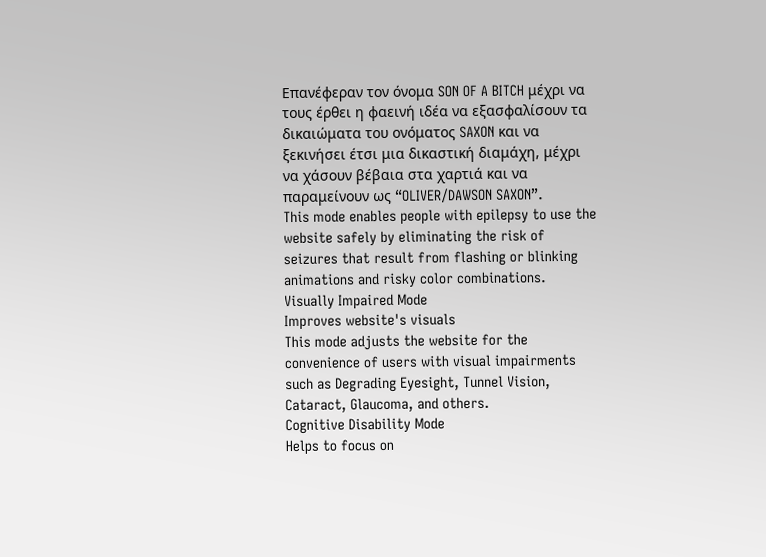Επανέφεραν τον όνομα SON OF A BITCH μέχρι να τους έρθει η φαεινή ιδέα να εξασφαλίσουν τα δικαιώματα του ονόματος SAXON και να ξεκινήσει έτσι μια δικαστική διαμάχη, μέχρι να χάσουν βέβαια στα χαρτιά και να παραμείνουν ως “OLIVER/DAWSON SAXON”.
This mode enables people with epilepsy to use the website safely by eliminating the risk of seizures that result from flashing or blinking animations and risky color combinations.
Visually Impaired Mode
Improves website's visuals
This mode adjusts the website for the convenience of users with visual impairments such as Degrading Eyesight, Tunnel Vision, Cataract, Glaucoma, and others.
Cognitive Disability Mode
Helps to focus on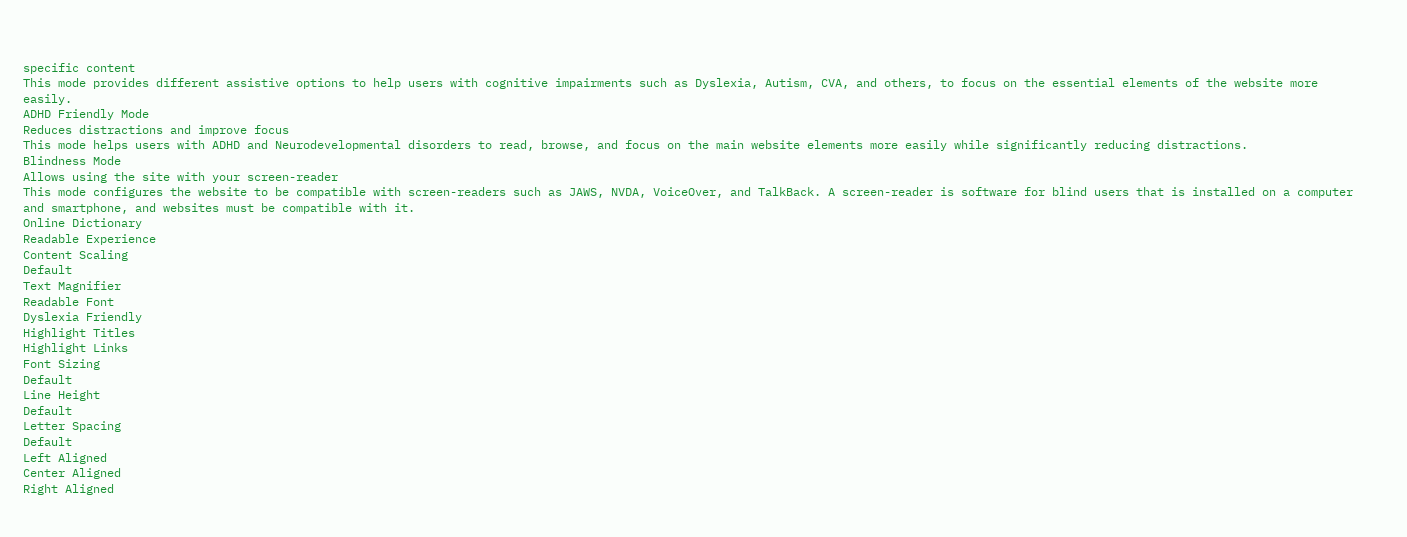specific content
This mode provides different assistive options to help users with cognitive impairments such as Dyslexia, Autism, CVA, and others, to focus on the essential elements of the website more easily.
ADHD Friendly Mode
Reduces distractions and improve focus
This mode helps users with ADHD and Neurodevelopmental disorders to read, browse, and focus on the main website elements more easily while significantly reducing distractions.
Blindness Mode
Allows using the site with your screen-reader
This mode configures the website to be compatible with screen-readers such as JAWS, NVDA, VoiceOver, and TalkBack. A screen-reader is software for blind users that is installed on a computer and smartphone, and websites must be compatible with it.
Online Dictionary
Readable Experience
Content Scaling
Default
Text Magnifier
Readable Font
Dyslexia Friendly
Highlight Titles
Highlight Links
Font Sizing
Default
Line Height
Default
Letter Spacing
Default
Left Aligned
Center Aligned
Right Aligned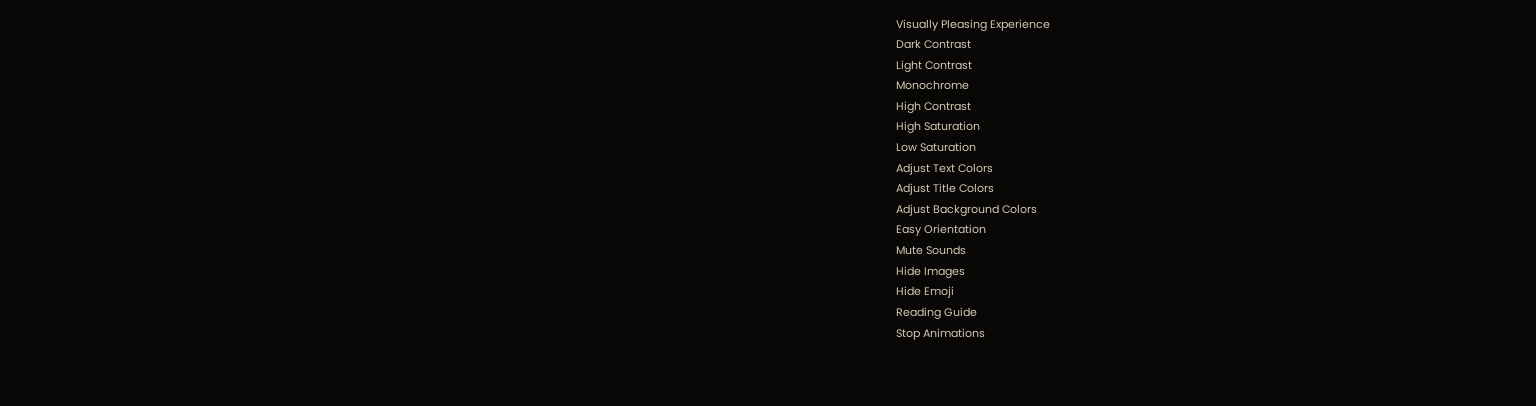Visually Pleasing Experience
Dark Contrast
Light Contrast
Monochrome
High Contrast
High Saturation
Low Saturation
Adjust Text Colors
Adjust Title Colors
Adjust Background Colors
Easy Orientation
Mute Sounds
Hide Images
Hide Emoji
Reading Guide
Stop Animations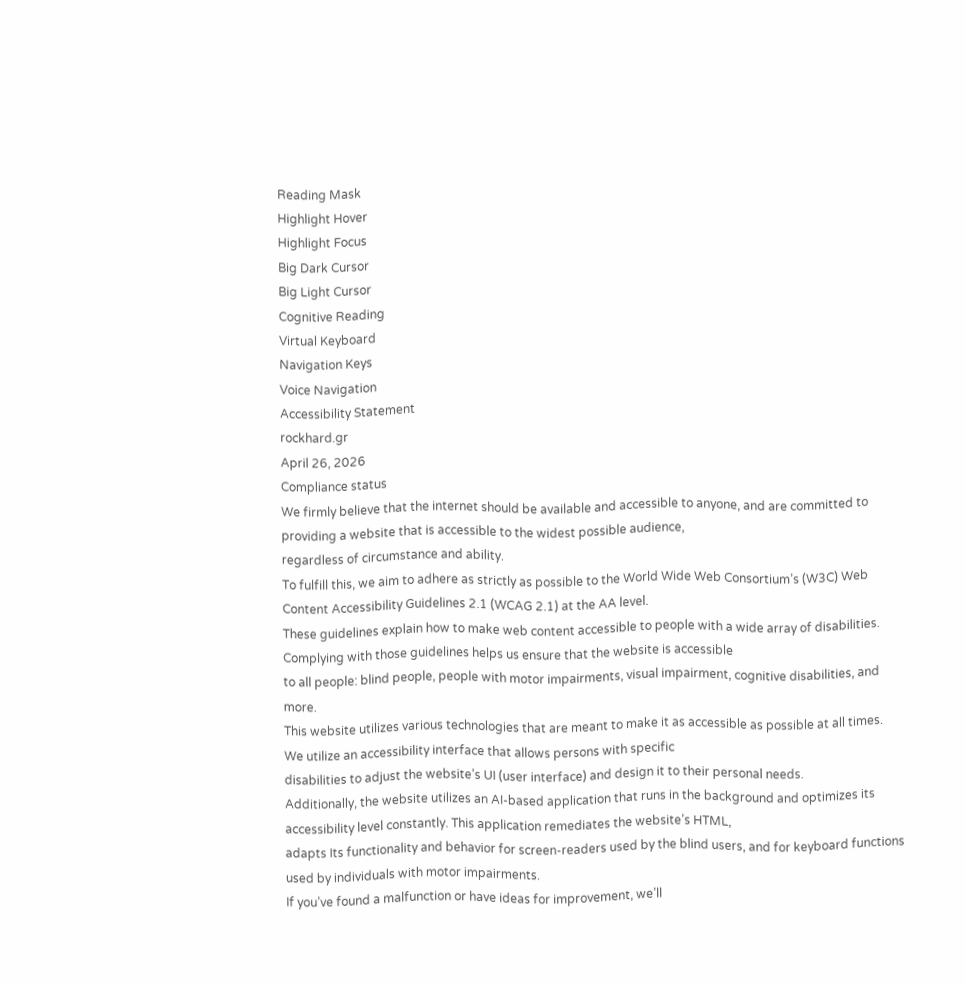Reading Mask
Highlight Hover
Highlight Focus
Big Dark Cursor
Big Light Cursor
Cognitive Reading
Virtual Keyboard
Navigation Keys
Voice Navigation
Accessibility Statement
rockhard.gr
April 26, 2026
Compliance status
We firmly believe that the internet should be available and accessible to anyone, and are committed to providing a website that is accessible to the widest possible audience,
regardless of circumstance and ability.
To fulfill this, we aim to adhere as strictly as possible to the World Wide Web Consortium’s (W3C) Web Content Accessibility Guidelines 2.1 (WCAG 2.1) at the AA level.
These guidelines explain how to make web content accessible to people with a wide array of disabilities. Complying with those guidelines helps us ensure that the website is accessible
to all people: blind people, people with motor impairments, visual impairment, cognitive disabilities, and more.
This website utilizes various technologies that are meant to make it as accessible as possible at all times. We utilize an accessibility interface that allows persons with specific
disabilities to adjust the website’s UI (user interface) and design it to their personal needs.
Additionally, the website utilizes an AI-based application that runs in the background and optimizes its accessibility level constantly. This application remediates the website’s HTML,
adapts Its functionality and behavior for screen-readers used by the blind users, and for keyboard functions used by individuals with motor impairments.
If you’ve found a malfunction or have ideas for improvement, we’ll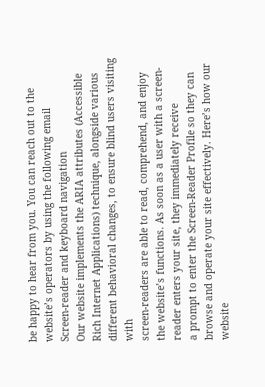be happy to hear from you. You can reach out to the website’s operators by using the following email
Screen-reader and keyboard navigation
Our website implements the ARIA attributes (Accessible Rich Internet Applications) technique, alongside various different behavioral changes, to ensure blind users visiting with
screen-readers are able to read, comprehend, and enjoy the website’s functions. As soon as a user with a screen-reader enters your site, they immediately receive
a prompt to enter the Screen-Reader Profile so they can browse and operate your site effectively. Here’s how our website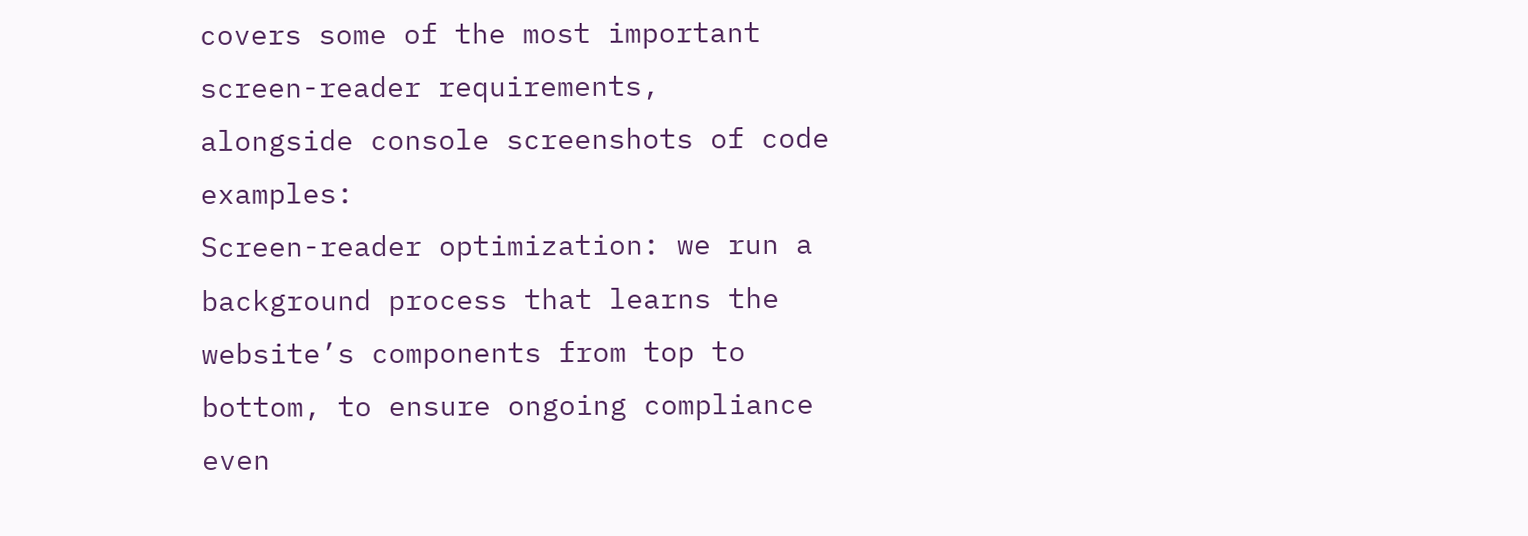covers some of the most important screen-reader requirements,
alongside console screenshots of code examples:
Screen-reader optimization: we run a background process that learns the website’s components from top to bottom, to ensure ongoing compliance even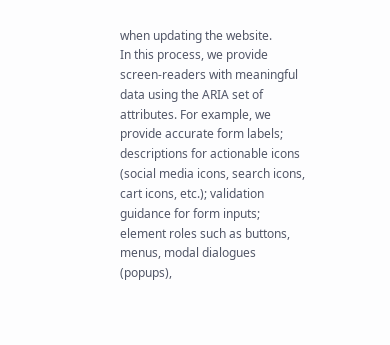when updating the website.
In this process, we provide screen-readers with meaningful data using the ARIA set of attributes. For example, we provide accurate form labels;
descriptions for actionable icons (social media icons, search icons, cart icons, etc.); validation guidance for form inputs; element roles such as buttons, menus, modal dialogues (popups),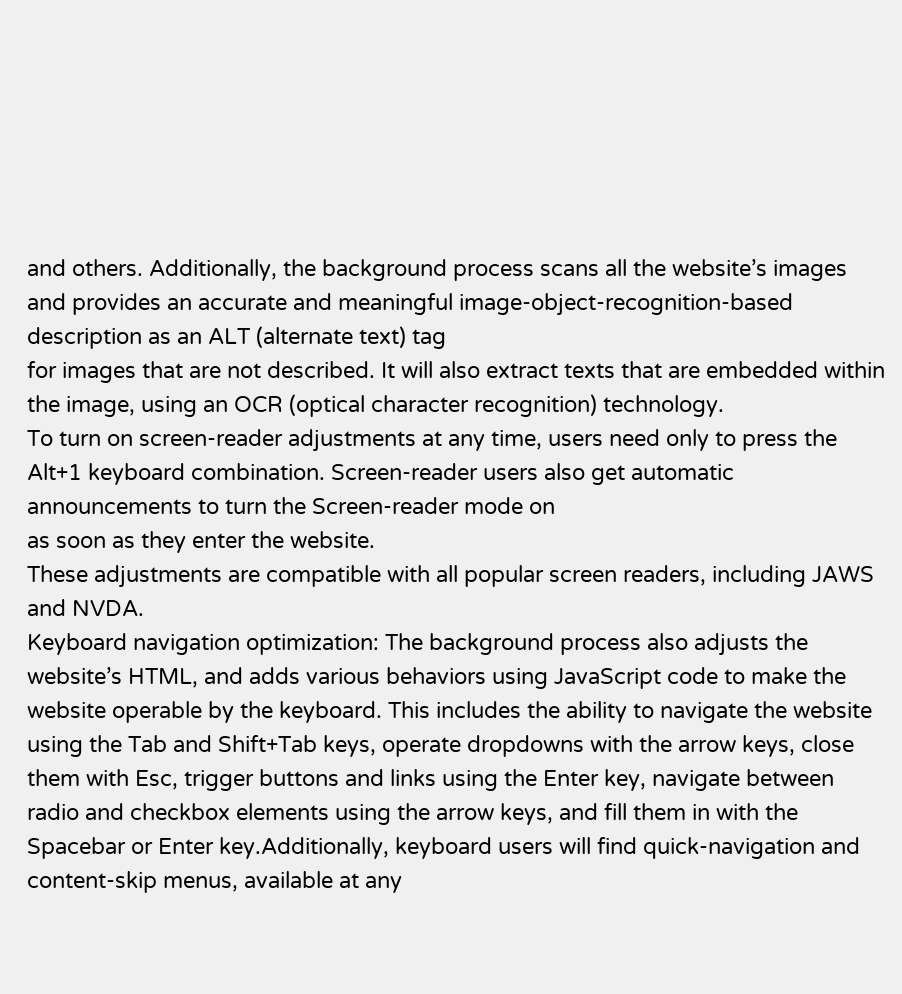and others. Additionally, the background process scans all the website’s images and provides an accurate and meaningful image-object-recognition-based description as an ALT (alternate text) tag
for images that are not described. It will also extract texts that are embedded within the image, using an OCR (optical character recognition) technology.
To turn on screen-reader adjustments at any time, users need only to press the Alt+1 keyboard combination. Screen-reader users also get automatic announcements to turn the Screen-reader mode on
as soon as they enter the website.
These adjustments are compatible with all popular screen readers, including JAWS and NVDA.
Keyboard navigation optimization: The background process also adjusts the website’s HTML, and adds various behaviors using JavaScript code to make the website operable by the keyboard. This includes the ability to navigate the website using the Tab and Shift+Tab keys, operate dropdowns with the arrow keys, close them with Esc, trigger buttons and links using the Enter key, navigate between radio and checkbox elements using the arrow keys, and fill them in with the Spacebar or Enter key.Additionally, keyboard users will find quick-navigation and content-skip menus, available at any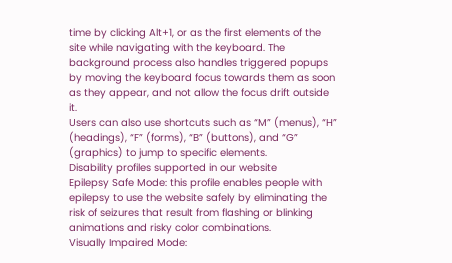time by clicking Alt+1, or as the first elements of the site while navigating with the keyboard. The background process also handles triggered popups by moving the keyboard focus towards them as soon as they appear, and not allow the focus drift outside it.
Users can also use shortcuts such as “M” (menus), “H” (headings), “F” (forms), “B” (buttons), and “G” (graphics) to jump to specific elements.
Disability profiles supported in our website
Epilepsy Safe Mode: this profile enables people with epilepsy to use the website safely by eliminating the risk of seizures that result from flashing or blinking animations and risky color combinations.
Visually Impaired Mode: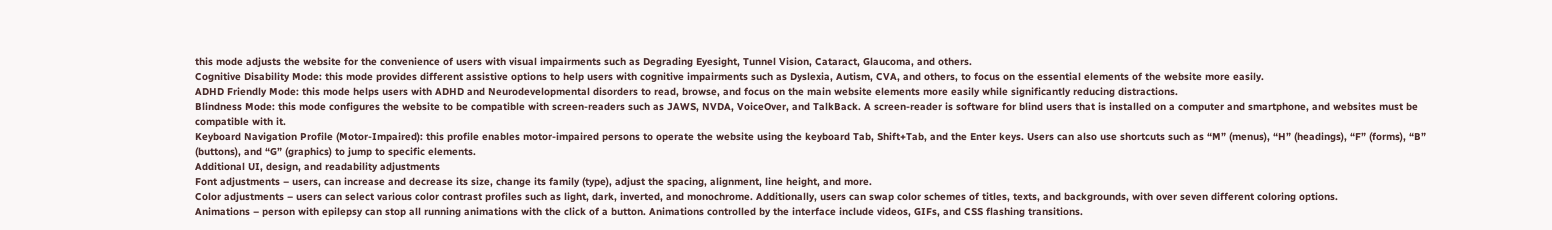this mode adjusts the website for the convenience of users with visual impairments such as Degrading Eyesight, Tunnel Vision, Cataract, Glaucoma, and others.
Cognitive Disability Mode: this mode provides different assistive options to help users with cognitive impairments such as Dyslexia, Autism, CVA, and others, to focus on the essential elements of the website more easily.
ADHD Friendly Mode: this mode helps users with ADHD and Neurodevelopmental disorders to read, browse, and focus on the main website elements more easily while significantly reducing distractions.
Blindness Mode: this mode configures the website to be compatible with screen-readers such as JAWS, NVDA, VoiceOver, and TalkBack. A screen-reader is software for blind users that is installed on a computer and smartphone, and websites must be compatible with it.
Keyboard Navigation Profile (Motor-Impaired): this profile enables motor-impaired persons to operate the website using the keyboard Tab, Shift+Tab, and the Enter keys. Users can also use shortcuts such as “M” (menus), “H” (headings), “F” (forms), “B” (buttons), and “G” (graphics) to jump to specific elements.
Additional UI, design, and readability adjustments
Font adjustments – users, can increase and decrease its size, change its family (type), adjust the spacing, alignment, line height, and more.
Color adjustments – users can select various color contrast profiles such as light, dark, inverted, and monochrome. Additionally, users can swap color schemes of titles, texts, and backgrounds, with over seven different coloring options.
Animations – person with epilepsy can stop all running animations with the click of a button. Animations controlled by the interface include videos, GIFs, and CSS flashing transitions.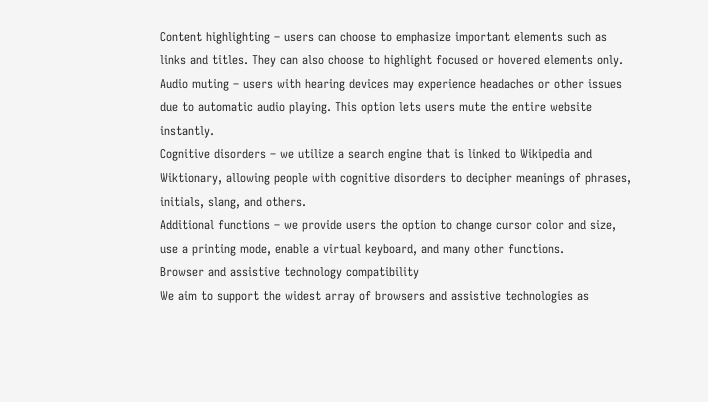Content highlighting – users can choose to emphasize important elements such as links and titles. They can also choose to highlight focused or hovered elements only.
Audio muting – users with hearing devices may experience headaches or other issues due to automatic audio playing. This option lets users mute the entire website instantly.
Cognitive disorders – we utilize a search engine that is linked to Wikipedia and Wiktionary, allowing people with cognitive disorders to decipher meanings of phrases, initials, slang, and others.
Additional functions – we provide users the option to change cursor color and size, use a printing mode, enable a virtual keyboard, and many other functions.
Browser and assistive technology compatibility
We aim to support the widest array of browsers and assistive technologies as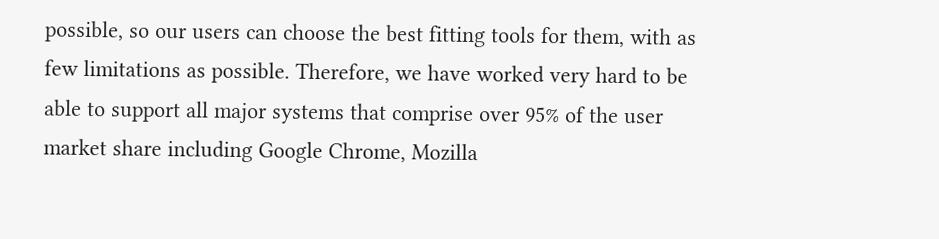possible, so our users can choose the best fitting tools for them, with as few limitations as possible. Therefore, we have worked very hard to be able to support all major systems that comprise over 95% of the user market share including Google Chrome, Mozilla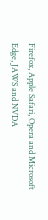Firefox, Apple Safari, Opera and Microsoft Edge, JAWS and NVDA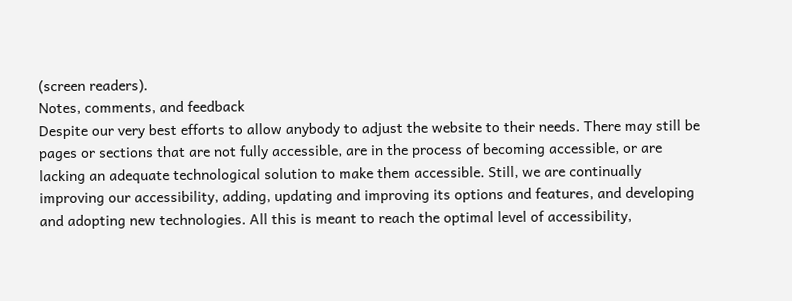(screen readers).
Notes, comments, and feedback
Despite our very best efforts to allow anybody to adjust the website to their needs. There may still be pages or sections that are not fully accessible, are in the process of becoming accessible, or are lacking an adequate technological solution to make them accessible. Still, we are continually improving our accessibility, adding, updating and improving its options and features, and developing and adopting new technologies. All this is meant to reach the optimal level of accessibility,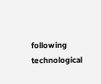following technological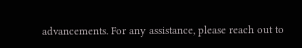advancements. For any assistance, please reach out to